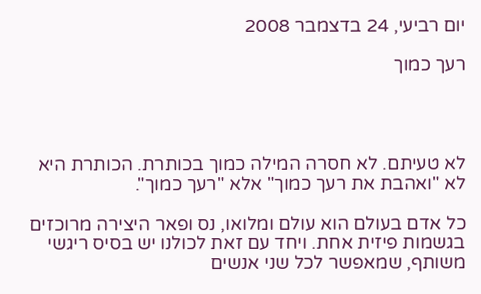יום רביעי, 24 בדצמבר 2008

רעך כמוך




לא טעיתם. לא חסרה המילה כמוך בכותרת. הכותרת היא לא "ואהבת את רעך כמוך" אלא "רעך כמוך".

כל אדם בעולם הוא עולם ומלואו, נס ופאר היצירה מרוכזים בגשמות פיזית אחת. ויחד עם זאת לכולנו יש בסיס ריגשי משותף, שמאפשר לכל שני אנשים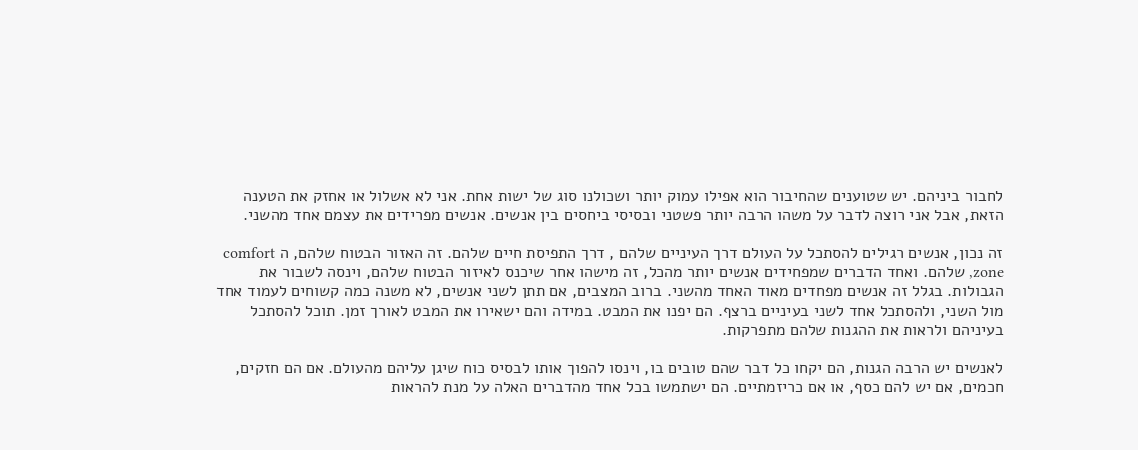לחבור ביניהם. יש שטוענים שהחיבור הוא אפילו עמוק יותר ושכולנו סוג של ישות אחת. אני לא אשלול או אחזק את הטענה הזאת, אבל אני רוצה לדבר על משהו הרבה יותר פשטני ובסיסי ביחסים בין אנשים. אנשים מפרידים את עצמם אחד מהשני.

זה נכון, אנשים רגילים להסתכל על העולם דרך העיניים שלהם , דרך התפיסת חיים שלהם. זה האזור הבטוח שלהם, ה comfort zone, שלהם. ואחד הדברים שמפחידים אנשים יותר מהכל, זה מישהו אחר שיכנס לאיזור הבטוח שלהם, וינסה לשבור את הגבולות. בגלל זה אנשים מפחדים מאוד האחד מהשני. ברוב המצבים, אם תתן לשני אנשים, לא משנה כמה קשוחים לעמוד אחד מול השני, ולהסתכל אחד לשני בעיניים ברצף. הם יפנו את המבט. במידה והם ישאירו את המבט לאורך זמן. תוכל להסתכל בעיניהם ולראות את ההגנות שלהם מתפרקות.

לאנשים יש הרבה הגנות, הם יקחו כל דבר שהם טובים בו, וינסו להפוך אותו לבסיס כוח שיגן עליהם מהעולם. אם הם חזקים, חכמים, אם יש להם כסף, או אם כריזמתיים. הם ישתמשו בכל אחד מהדברים האלה על מנת להראות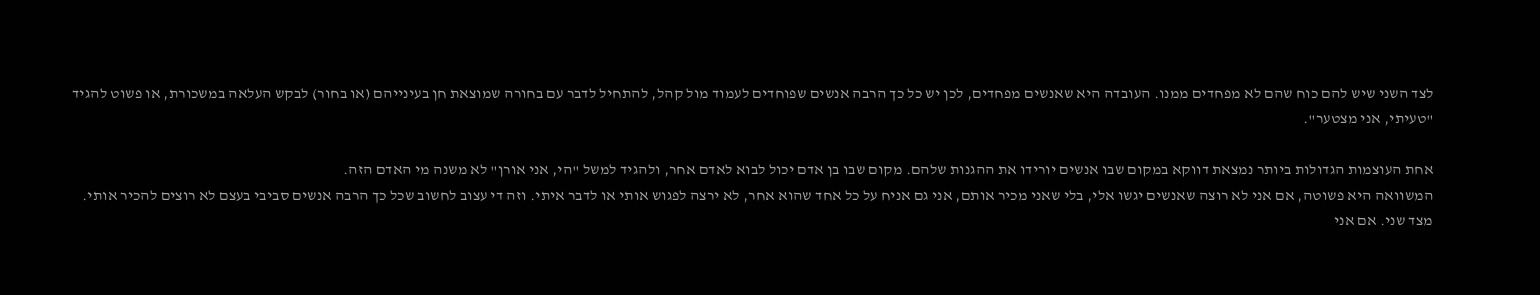לצד השני שיש להם כוח שהם לא מפחדים ממנו. העובדה היא שאנשים מפחדים, לכן יש כל כך הרבה אנשים שפוחדים לעמוד מול קהל, להתחיל לדבר עם בחורה שמוצאת חן בעינייהם (או בחור) לבקש העלאה במשכורת, או פשוט להגיד "טעיתי, אני מצטער".

אחת העוצמות הגדולות ביותר נמצאת דווקא במקום שבו אנשים יורידו את ההגנות שלהם. מקום שבו בן אדם יכול לבוא לאדם אחר, ולהגיד למשל "הי, אני אורן" לא משנה מי האדם הזה.
המשוואה היא פשוטה, אם אני לא רוצה שאנשים יגשו אלי, בלי שאני מכיר אותם, אני גם אניח על כל אחד שהוא אחר, לא ירצה לפגוש אותי או לדבר איתי. וזה די עצוב לחשוב שכל כך הרבה אנשים סביבי בעצם לא רוצים להכיר אותי. מצד שני. אם אני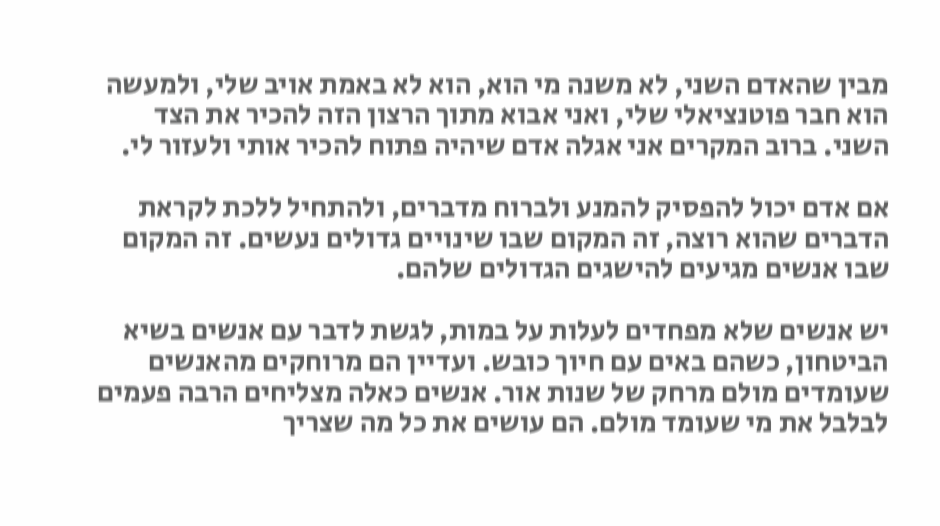מבין שהאדם השני, לא משנה מי הוא, הוא לא באמת אויב שלי, ולמעשה הוא חבר פוטנציאלי שלי, ואני אבוא מתוך הרצון הזה להכיר את הצד השני. ברוב המקרים אני אגלה אדם שיהיה פתוח להכיר אותי ולעזור לי.

אם אדם יכול להפסיק להמנע ולברוח מדברים, ולהתחיל ללכת לקראת הדברים שהוא רוצה, זה המקום שבו שינויים גדולים נעשים. זה המקום שבו אנשים מגיעים להישגים הגדולים שלהם.

יש אנשים שלא מפחדים לעלות על במות, לגשת לדבר עם אנשים בשיא הביטחון, כשהם באים עם חיוך כובש. ועדיין הם מרוחקים מהאנשים שעומדים מולם מרחק של שנות אור. אנשים כאלה מצליחים הרבה פעמים לבלבל את מי שעומד מולם. הם עושים את כל מה שצריך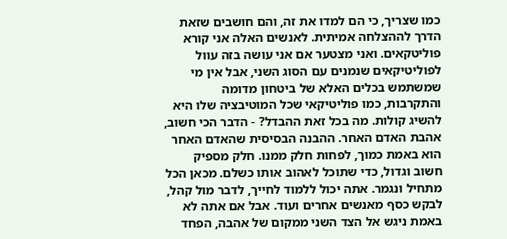כמו שצריך, כי הם למדו את זה, והם חושבים שזאת הדרך לההצלחה אמיתית. לאנשים האלה אני קורא פוליטקאים. ואני מצטער אם אני עושה בזה עוול לפוליטיקאים שנמנים עם הסוג השני, אבל אין מי שמשתמש בכלים האלא של ביטחון מדומה והתקרבות, כמו פוליטיקאי שכל המוטיבציה שלו היא להשיג קולות. מה בכל זאת ההבדל? - הדבר הכי חשוב, אהבת האדם האחר. ההבנה הבסיסית שהאדם האחר הוא באמת כמוך, לפחות חלק ממנו. חלק מספיק חשוב וגדול, כדי שתוכל לאהוב אותו כשלם. מכאן הכל מתחיל ונגמר. אתה יכול ללמוד לחייך, לדבר מול קהל, לבקש כסף מאנשים אחרים ועוד. אבל אם אתה לא באמת ניגש אל הצד השני ממקום של אהבה, הפחד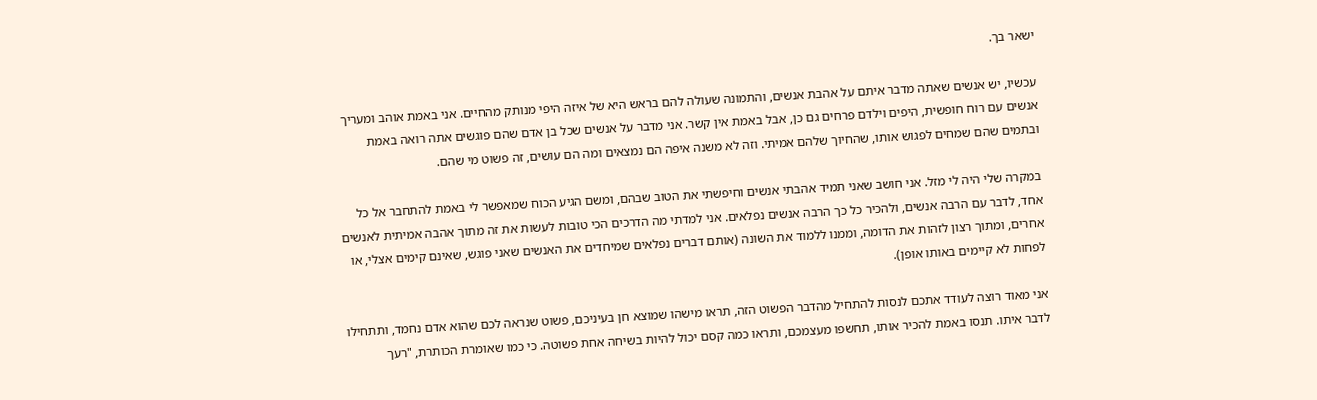ישאר בך.

עכשיו, יש אנשים שאתה מדבר איתם על אהבת אנשים, והתמונה שעולה להם בראש היא של איזה היפי מנותק מהחיים. אני באמת אוהב ומעריך אנשים עם רוח חופשית, היפים וילדם פרחים גם כן, אבל באמת אין קשר. אני מדבר על אנשים שכל בן אדם שהם פוגשים אתה רואה באמת ובתמים שהם שמחים לפגוש אותו, שהחיוך שלהם אמיתי. וזה לא משנה איפה הם נמצאים ומה הם עושים, זה פשוט מי שהם.

במקרה שלי היה לי מזל. אני חושב שאני תמיד אהבתי אנשים וחיפשתי את הטוב שבהם, ומשם הגיע הכוח שמאפשר לי באמת להתחבר אל כל אחד, לדבר עם הרבה אנשים, ולהכיר כל כך הרבה אנשים נפלאים. אני למדתי מה הדרכים הכי טובות לעשות את זה מתוך אהבה אמיתית לאנשים אחרים, ומתוך רצון לזהות את הדומה, וממנו ללמוד את השונה (אותם דברים נפלאים שמיחדים את האנשים שאני פוגש, שאינם קימים אצלי, או לפחות לא קיימים באותו אופן).

אני מאוד רוצה לעודד אתכם לנסות להתחיל מהדבר הפשוט הזה, תראו מישהו שמוצא חן בעיניכם, פשוט שנראה לכם שהוא אדם נחמד, ותתחילו לדבר איתו. תנסו באמת להכיר אותו, תחשפו מעצמכם, ותראו כמה קסם יכול להיות בשיחה אחת פשוטה. כי כמו שאומרת הכותרת, "רעך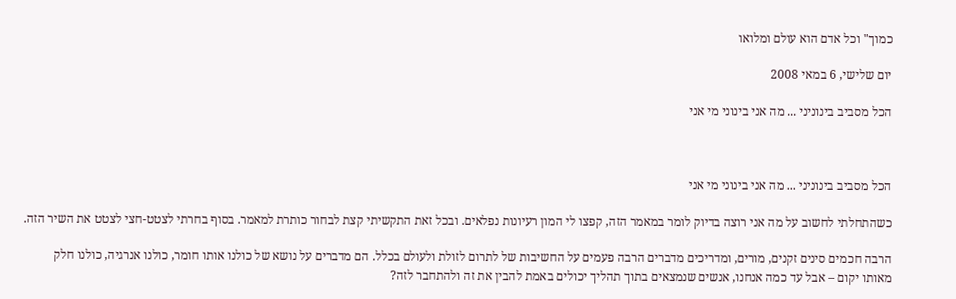כמוך" וכל אדם הוא עולם ומלואו

יום שלישי, 6 במאי 2008

הכל מסביב בינוניני ... מה אני בינוני מי אני



הכל מסביב בינוניני ... מה אני בינוני מי אני

כשהתחלתי לחשוב על מה אני רוצה בדיוק לומר במאמר הזה, קפצו לי המון רעיונות נפלאים. ובכל זאת התקשיתי קצת לבחור כותרת למאמר. בסוף בחרתי לצטט-חצי לצטט את השיר הזה.

הרבה חכמים סינים זקנים, מורים, ומדריכים מדברים הרבה פעמים על החשיבות של לתרום לזולת ולעולם בכלל. הם מדברים על נושא של כולנו אותו חומר, כולנו אנרגיה, כולנו חלק מאותו יקום – אבל עד כמה אנחנו, אנשים שנמצאים בתוך תהליך יכולים באמת להבין את זה ולהתחבר לזה?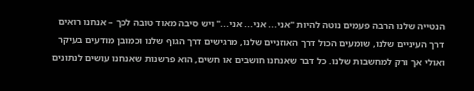הנטייה שלנו הרבה פעמים נוטה להיות "אני... אני... אני..." ויש סיבה מאוד טובה לכך – אנחנו רואים דרך העיניים שלנו, שומעים הכול דרך האוזניים שלנו, מרגישים דרך הגוף שלנו וכמובן מודעים בעיקר ואולי אך ורק למחשבות שלנו. כל דבר שאנחנו חושבים או חשים, הוא פרשנות שאנחנו עושים לנתונים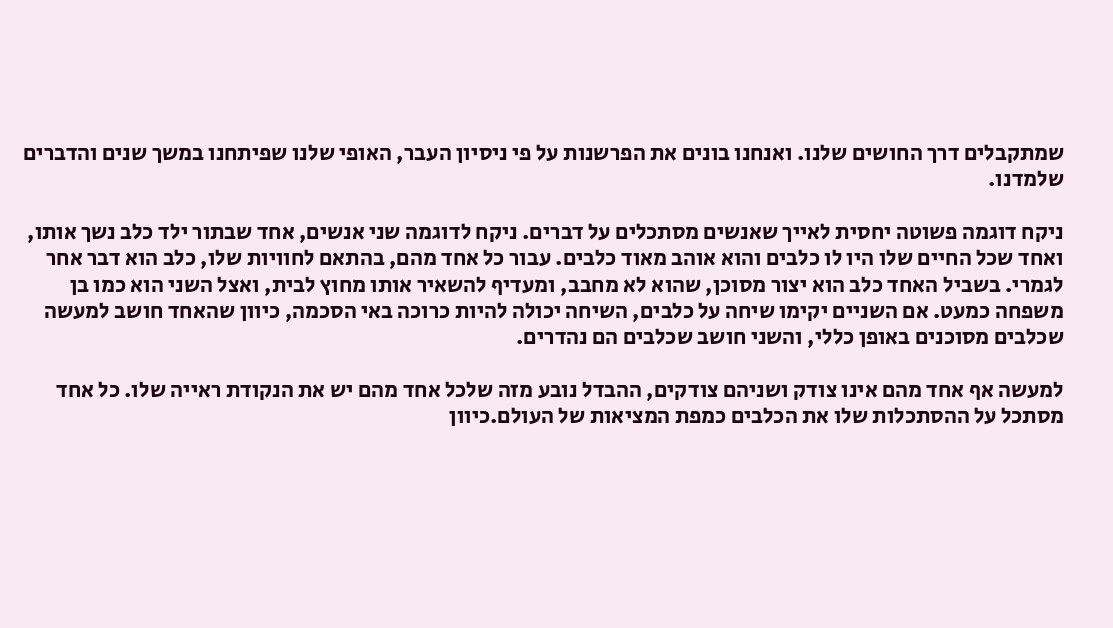שמתקבלים דרך החושים שלנו. ואנחנו בונים את הפרשנות על פי ניסיון העבר, האופי שלנו שפיתחנו במשך שנים והדברים שלמדנו.

ניקח דוגמה פשוטה יחסית לאייך שאנשים מסתכלים על דברים. ניקח לדוגמה שני אנשים, אחד שבתור ילד כלב נשך אותו, ואחד שכל החיים שלו היו לו כלבים והוא אוהב מאוד כלבים. עבור כל אחד מהם, בהתאם לחוויות שלו, כלב הוא דבר אחר לגמרי. בשביל האחד כלב הוא יצור מסוכן, שהוא לא מחבב, ומעדיף להשאיר אותו מחוץ לבית, ואצל השני הוא כמו בן משפחה כמעט. אם השניים יקימו שיחה על כלבים, השיחה יכולה להיות כרוכה באי הסכמה, כיוון שהאחד חושב למעשה שכלבים מסוכנים באופן כללי, והשני חושב שכלבים הם נהדרים.

למעשה אף אחד מהם אינו צודק ושניהם צודקים, ההבדל נובע מזה שלכל אחד מהם יש את הנקודת ראייה שלו. כל אחד מסתכל על ההסתכלות שלו את הכלבים כמפת המציאות של העולם.כיוון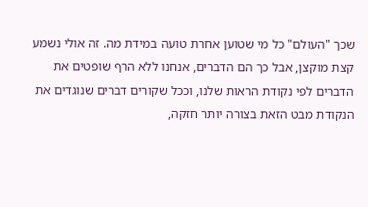שכך "העולם" כל מי שטוען אחרת טועה במידת מה. זה אולי נשמע קצת מוקצן, אבל כך הם הדברים, אנחנו ללא הרף שופטים את הדברים לפי נקודת הראות שלנו, וככל שקורים דברים שנוגדים את הנקודת מבט הזאת בצורה יותר חזקה,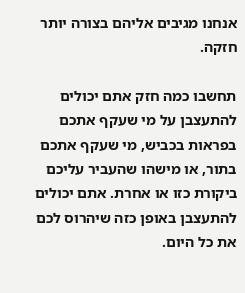אנחנו מגיבים אליהם בצורה יותר חזקה.

תחשבו כמה חזק אתם יכולים להתעצבן על מי שעקף אתכם בפראות בכביש, מי שעקף אתכם בתור, או מישהו שהעביר עליכם ביקורת כזו או אחרת. אתם יכולים להתעצבן באופן כזה שיהרוס לכם את כל היום.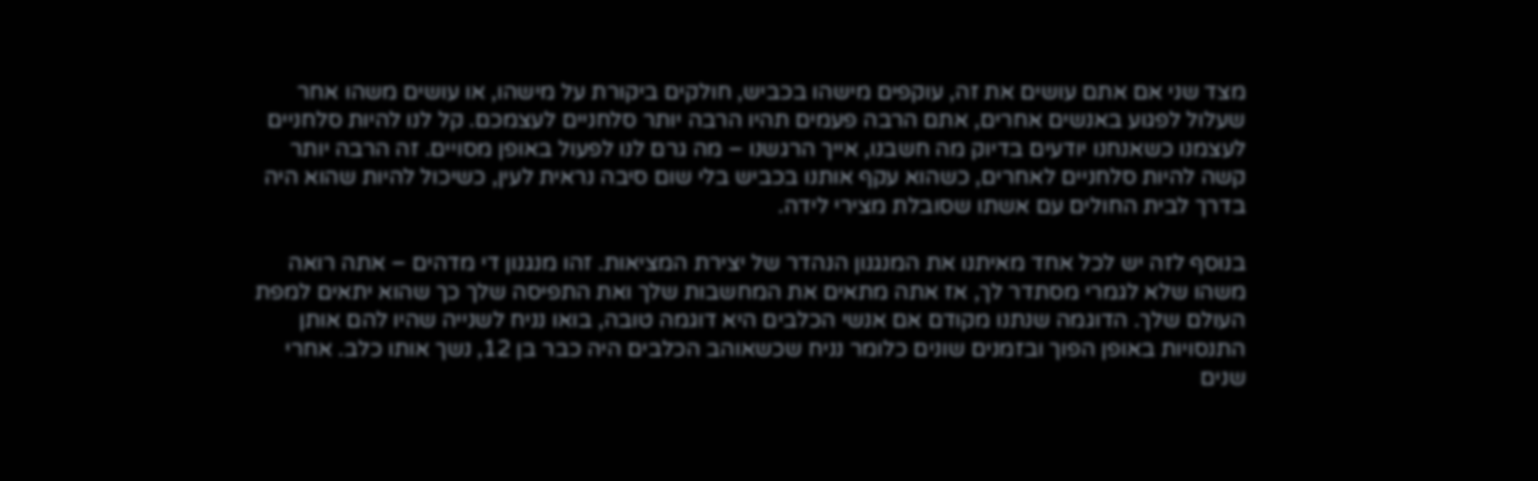מצד שני אם אתם עושים את זה, עוקפים מישהו בכביש, חולקים ביקורת על מישהו, או עושים משהו אחר שעלול לפגוע באנשים אחרים, אתם הרבה פעמים תהיו הרבה יותר סלחניים לעצמכם. קל לנו להיות סלחניים לעצמנו כשאנחנו יודעים בדיוק מה חשבנו, אייך הרגשנו – מה גרם לנו לפעול באופן מסויים. זה הרבה יותר קשה להיות סלחניים לאחרים, כשהוא עקף אותנו בכביש בלי שום סיבה נראית לעין, כשיכול להיות שהוא היה בדרך לבית החולים עם אשתו שסובלת מצירי לידה.

בנוסף לזה יש לכל אחד מאיתנו את המנגנון הנהדר של יצירת המציאות. זהו מנגנון די מדהים – אתה רואה משהו שלא לגמרי מסתדר לך, אז אתה מתאים את המחשבות שלך ואת התפיסה שלך כך שהוא יתאים למפת העולם שלך. הדוגמה שנתנו מקודם אם אנשי הכלבים היא דוגמה טובה, בואו נניח לשנייה שהיו להם אותן התנסויות באופן הפוך ובזמנים שונים כלומר נניח שכשאוהב הכלבים היה כבר בן 12, נשך אותו כלב. אחרי שנים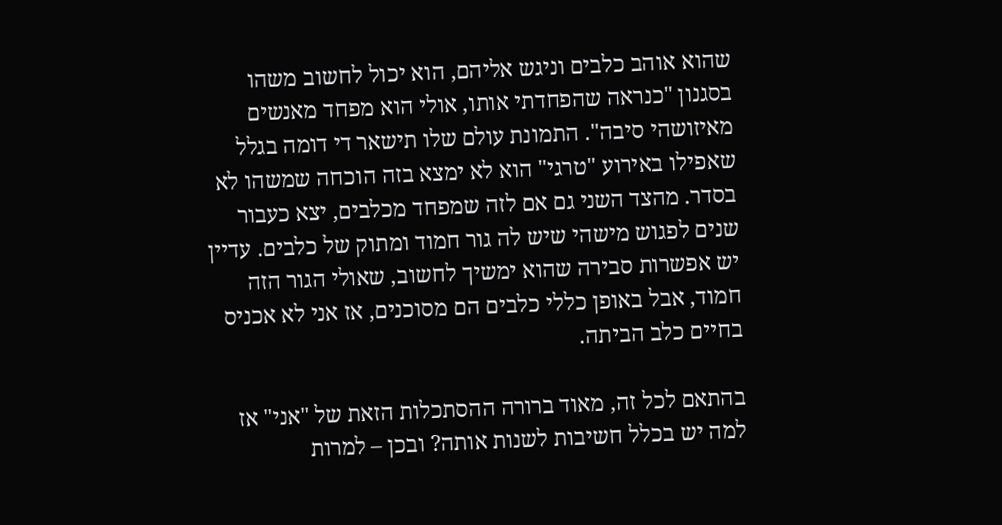שהוא אוהב כלבים וניגש אליהם, הוא יכול לחשוב משהו בסגנון "כנראה שהפחדתי אותו, אולי הוא מפחד מאנשים מאיזושהי סיבה". התמונת עולם שלו תישאר די דומה בגלל שאפילו באירוע "טרגי" הוא לא ימצא בזה הוכחה שמשהו לא בסדר. מהצד השני גם אם לזה שמפחד מכלבים, יצא כעבור שנים לפגוש מישהי שיש לה גור חמוד ומתוק של כלבים. עדיין יש אפשרות סבירה שהוא ימשיך לחשוב, שאולי הגור הזה חמוד, אבל באופן כללי כלבים הם מסוכנים, אז אני לא אכניס בחיים כלב הביתה.

בהתאם לכל זה, מאוד ברורה ההסתכלות הזאת של "אני" אז למה יש בכלל חשיבות לשנות אותה? ובכן – למרות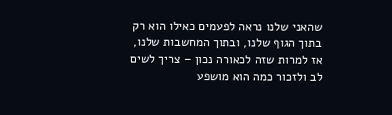שהאני שלנו נראה לפעמים כאילו הוא רק בתוך הגוף שלנו, ובתוך המחשבות שלנו, אז למרות שזה לכאורה נכון – צריך לשים לב ולזכור כמה הוא מושפע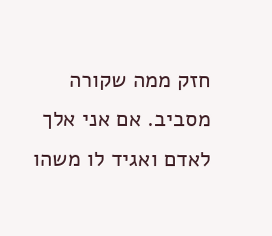חזק ממה שקורה מסביב. אם אני אלך לאדם ואגיד לו משהו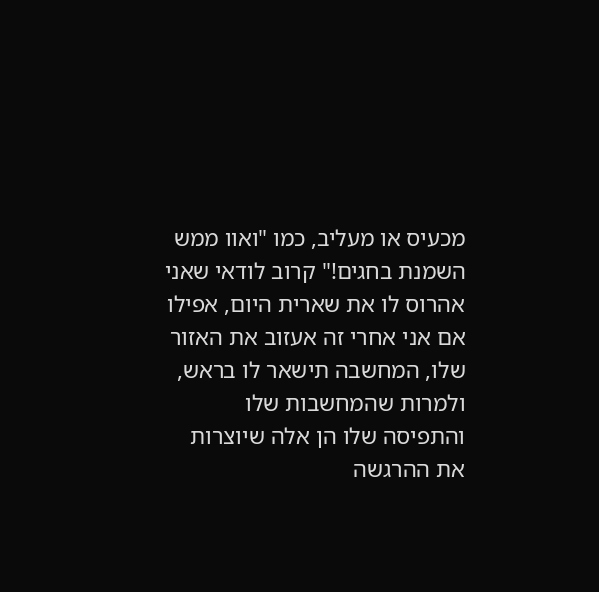מכעיס או מעליב, כמו "ואוו ממש השמנת בחגים!" קרוב לודאי שאני אהרוס לו את שארית היום, אפילו אם אני אחרי זה אעזוב את האזור שלו, המחשבה תישאר לו בראש, ולמרות שהמחשבות שלו והתפיסה שלו הן אלה שיוצרות את ההרגשה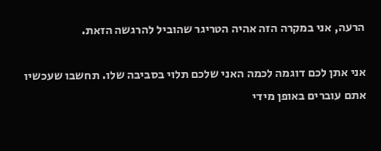הרעה, אני במקרה הזה אהיה הטריגר שהוביל להרגשה הזאת.

אני אתן לכם דוגמה לכמה האני שלכם תלוי בסביבה שלו. תחשבו שעכשיו אתם עוברים באופן מידי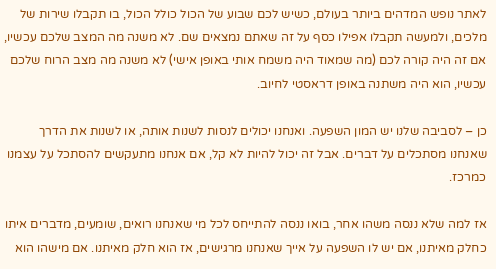לאתר נופש המדהים ביותר בעולם, כשיש לכם שבוע של הכול כולל הכול, בו תקבלו שירות של מלכים, ולמעשה תקבלו אפילו כסף על זה שאתם נמצאים שם. לא משנה מה המצב שלכם עכשיו, אם זה היה קורה לכם (מה שמאוד היה משמח אותי באופן אישי) לא משנה מה מצב הרוח שלכם עכשיו, הוא היה משתנה באופן דראסטי לחיוב.

כן – לסביבה שלנו יש המון השפעה. ואנחנו יכולים לנסות לשנות אותה, או לשנות את הדרך שאנחנו מסתכלים על דברים. אבל זה יכול להיות לא קל, אם אנחנו מתעקשים להסתכל על עצמנו כמרכז.

אז למה שלא ננסה משהו אחר, בואו ננסה להתייחס לכל מי שאנחנו רואים, שומעים, מדברים איתו כחלק מאיתנו, אם יש לו השפעה על אייך שאנחנו מרגישים, אז הוא חלק מאיתנו. אם מישהו הוא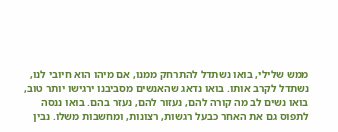ממש שלילי, בואו נשתדל להתרחק ממנו, אם מיהו הוא חיובי לנו, נשתדל לקרב אותו. בואו נדאג שהאנשים מסביבנו ירגישו יותר טוב, בואו נשים לב מה קורה להם, נעזור להם, נעזר בהם. בואו ננסה לתפוס גם את האחר כבעל רגשות, רצונות, ומחשבות משלו. נבין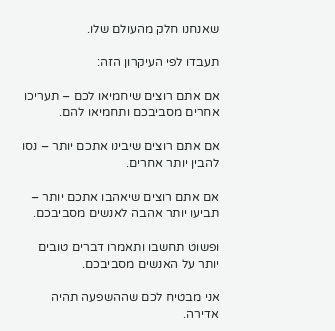שאנחנו חלק מהעולם שלו.

תעבדו לפי העיקרון הזה:

אם אתם רוצים שיחמיאו לכם – תעריכו אחרים מסביבכם ותחמיאו להם.

אם אתם רוצים שיבינו אתכם יותר – נסו להבין יותר אחרים.

אם אתם רוצים שיאהבו אתכם יותר – תביעו יותר אהבה לאנשים מסביבכם.

ופשוט תחשבו ותאמרו דברים טובים יותר על האנשים מסביבכם.

אני מבטיח לכם שההשפעה תהיה אדירה.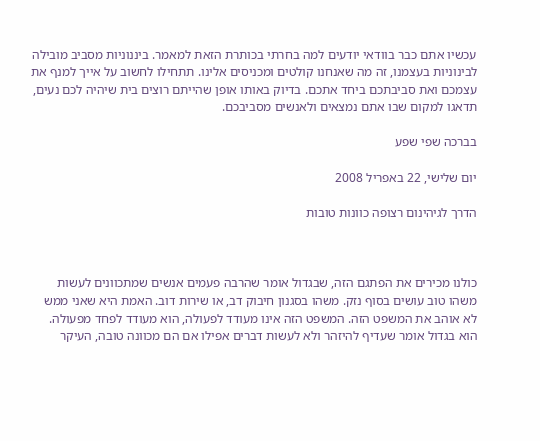עכשיו אתם כבר בוודאי יודעים למה בחרתי בכותרת הזאת למאמר. ביננוניות מסביב מובילה לבינוניות בעצמנו, זה מה שאנחנו קולטים ומכניסים אלינו. תתחילו לחשוב על אייך למנף את עצמכם ואת סביבתכם ביחד אתכם. בדיוק באותו אופן שהייתם רוצים בית שיהיה לכם נעים, תדאגו למקום שבו אתם נמצאים ולאנשים מסביבכם.

בברכה שפי שפע

יום שלישי, 22 באפריל 2008

הדרך לגיהינום רצופה כוונות טובות



כולנו מכירים את הפתגם הזה, שבגדול אומר שהרבה פעמים אנשים שמתכוונים לעשות משהו טוב עושים בסוף נזק. משהו בסגנון חיבוק דב, או שירות דוב. האמת היא שאני ממש לא אוהב את המשפט הזה. המשפט הזה אינו מעודד לפעולה, הוא מעודד לפחד מפעולה. הוא בגדול אומר שעדיף להיזהר ולא לעשות דברים אפילו אם הם מכוונה טובה, העיקר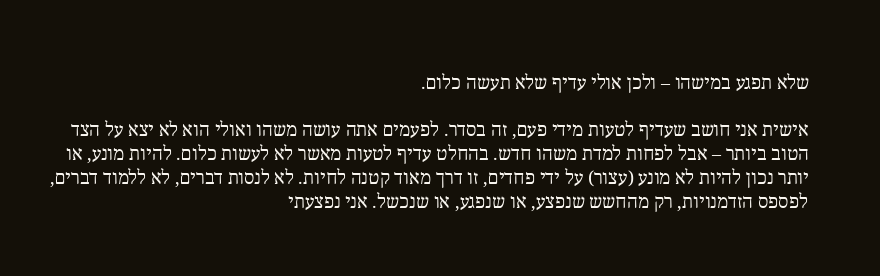שלא תפגע במישהו – ולכן אולי עדיף שלא תעשה כלום.

אישית אני חושב שעדיף לטעות מידי פעם, זה בסדר. לפעמים אתה עושה משהו ואולי הוא לא יצא על הצד הטוב ביותר – אבל לפחות למדת משהו חדש. בהחלט עדיף לטעות מאשר לא לעשות כלום. להיות מונע, או יותר נכון להיות לא מונע (עצור) על ידי פחדים, זו דרך מאוד קטנה לחיות. לא לנסות דברים, לא ללמוד דברים, לפספס הזדמנויות, רק מהחשש שנפצע, או שנפגע, או שנכשל. אני נפצעתי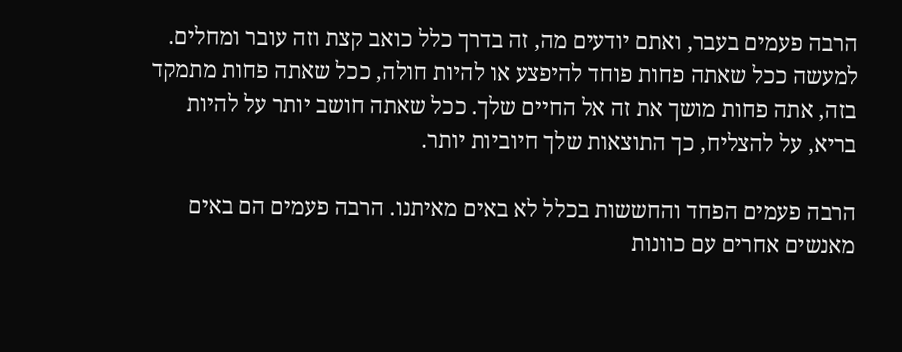הרבה פעמים בעבר, ואתם יודעים מה, זה בדרך כלל כואב קצת וזה עובר ומחלים. למעשה ככל שאתה פחות פוחד להיפצע או להיות חולה, ככל שאתה פחות מתמקד בזה, אתה פחות מושך את זה אל החיים שלך. ככל שאתה חושב יותר על להיות בריא, על להצליח, כך התוצאות שלך חיוביות יותר.

הרבה פעמים הפחד והחששות בכלל לא באים מאיתנו. הרבה פעמים הם באים מאנשים אחרים עם כוונות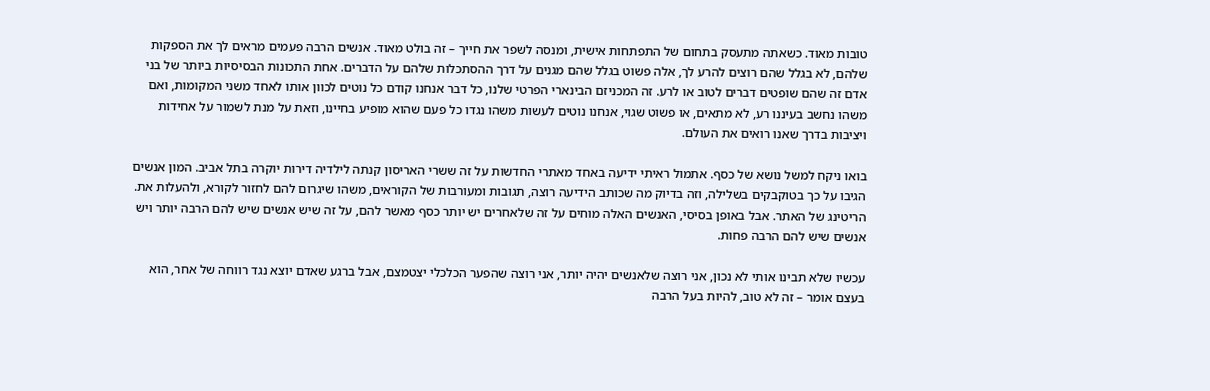טובות מאוד. כשאתה מתעסק בתחום של התפתחות אישית, ומנסה לשפר את חייך – זה בולט מאוד. אנשים הרבה פעמים מראים לך את הספקות שלהם, לא בגלל שהם רוצים להרע לך, אלה פשוט בגלל שהם מגנים על דרך ההסתכלות שלהם על הדברים. אחת התכונות הבסיסיות ביותר של בני אדם זה שהם שופטים דברים לטוב או לרע. זה המכניזם הבינארי הפרטי שלנו, כל דבר אנחנו קודם כל נוטים לכוון אותו לאחד משני המקומות, ואם משהו נחשב בעיננו רע, לא מתאים, או פשוט שגוי, אנחנו נוטים לעשות משהו נגדו כל פעם שהוא מופיע בחיינו, וזאת על מנת לשמור על אחידות ויציבות בדרך שאנו רואים את העולם.

בואו ניקח למשל נושא של כסף. אתמול ראיתי ידיעה באחד מאתרי החדשות על זה ששרי האריסון קנתה לילדיה דירות יוקרה בתל אביב. המון אנשים הגיבו על כך בטוקבקים בשלילה, וזה בדיוק מה שכותב הידיעה רוצה, תגובות ומעורבות של הקוראים, משהו שיגרום להם לחזור לקורא, ולהעלות את. הריטינג של האתר. אבל באופן בסיסי, האנשים האלה מוחים על זה שלאחרים יש יותר כסף מאשר להם, על זה שיש אנשים שיש להם הרבה יותר ויש אנשים שיש להם הרבה פחות.

עכשיו שלא תבינו אותי לא נכון, אני רוצה שלאנשים יהיה יותר, אני רוצה שהפער הכלכלי יצטמצם, אבל ברגע שאדם יוצא נגד רווחה של אחר, הוא בעצם אומר – זה לא טוב, להיות בעל הרבה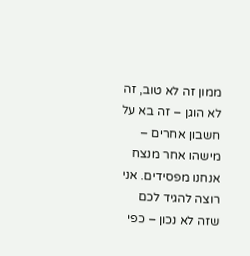ממון זה לא טוב, זה לא הוגן – זה בא על חשבון אחרים – מישהו אחר מנצח אנחנו מפסידים. אני רוצה להגיד לכם שזה לא נכון – כפי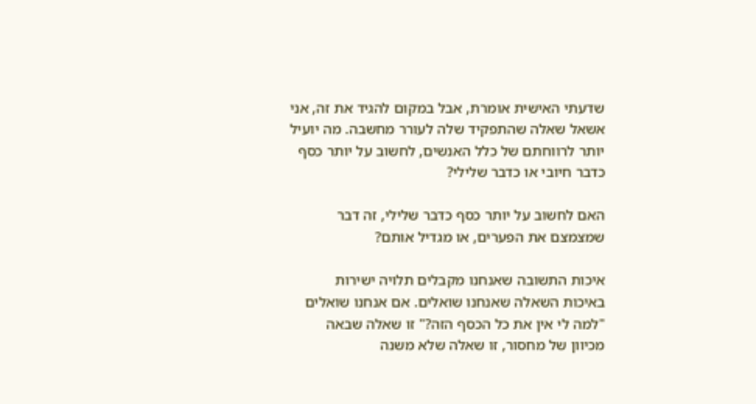שדעתי האישית אומרת, אבל במקום להגיד את זה, אני אשאל שאלה שהתפקיד שלה לעורר מחשבה. מה יועיל יותר לרווחתם של כלל האנשים, לחשוב על יותר כסף כדבר חיובי או כדבר שלילי?

האם לחשוב על יותר כסף כדבר שלילי, זה דבר שמצמצם את הפערים, או מגדיל אותם?

איכות התשובה שאנחנו מקבלים תלויה ישירות באיכות השאלה שאנחנו שואלים. אם אנחנו שואלים "למה לי אין את כל הכסף הזה?" זו שאלה שבאה מכיוון של מחסור, זו שאלה שלא משנה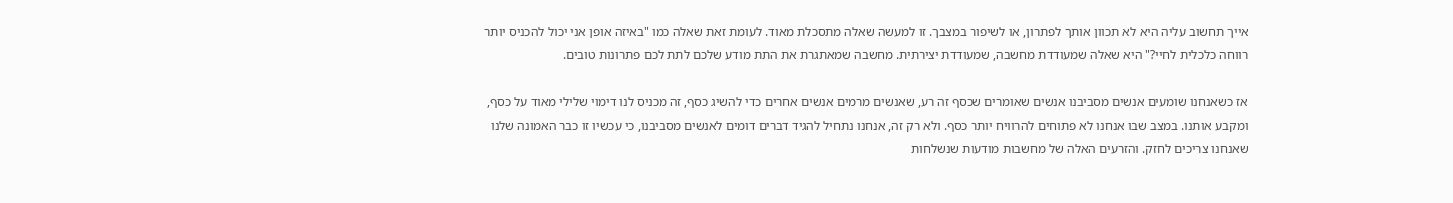אייך תחשוב עליה היא לא תכוון אותך לפתרון, או לשיפור במצבך. זו למעשה שאלה מתסכלת מאוד. לעומת זאת שאלה כמו "באיזה אופן אני יכול להכניס יותר רווחה כלכלית לחיי?" היא שאלה שמעודדת מחשבה, שמעודדת יצירתית. מחשבה שמאתגרת את התת מודע שלכם לתת לכם פתרונות טובים.

אז כשאנחנו שומעים אנשים מסביבנו אנשים שאומרים שכסף זה רע, שאנשים מרמים אנשים אחרים כדי להשיג כסף, זה מכניס לנו דימוי שלילי מאוד על כסף, ומקבע אותנו. במצב שבו אנחנו לא פתוחים להרוויח יותר כסף. ולא רק זה, אנחנו נתחיל להגיד דברים דומים לאנשים מסביבנו, כי עכשיו זו כבר האמונה שלנו שאנחנו צריכים לחזק. והזרעים האלה של מחשבות מודעות שנשלחות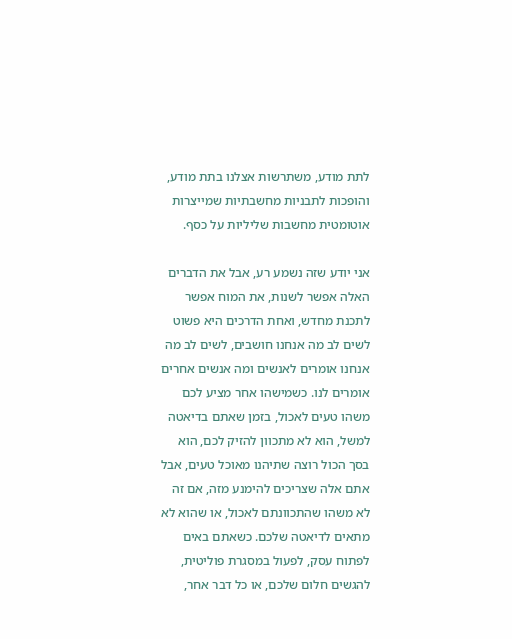לתת מודע, משתרשות אצלנו בתת מודע, והופכות לתבניות מחשבתיות שמייצרות אוטומטית מחשבות שליליות על כסף.

אני יודע שזה נשמע רע, אבל את הדברים האלה אפשר לשנות, את המוח אפשר לתכנת מחדש, ואחת הדרכים היא פשוט לשים לב מה אנחנו חושבים, לשים לב מה אנחנו אומרים לאנשים ומה אנשים אחרים אומרים לנו. כשמישהו אחר מציע לכם משהו טעים לאכול, בזמן שאתם בדיאטה למשל, הוא לא מתכוון להזיק לכם, הוא בסך הכול רוצה שתיהנו מאוכל טעים, אבל אתם אלה שצריכים להימנע מזה, אם זה לא משהו שהתכוונתם לאכול, או שהוא לא מתאים לדיאטה שלכם. כשאתם באים לפתוח עסק, לפעול במסגרת פוליטית, להגשים חלום שלכם, או כל דבר אחר,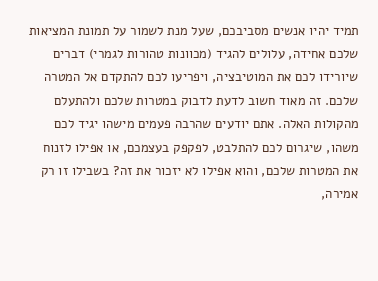תמיד יהיו אנשים מסביבכם, שעל מנת לשמור על תמונת המציאות שלכם אחידה, עלולים להגיד (מכוונות טהורות לגמרי) דברים שיורידו לכם את המוטיבציה, ויפריעו לכם להתקדם אל המטרה שלכם. זה מאוד חשוב לדעת לדבוק במטרות שלכם ולהתעלם מהקולות האלה. אתם יודעים שהרבה פעמים מישהו יגיד לכם משהו, שיגרום לכם להתלבט, לפקפק בעצמכם, או אפילו לזנוח את המטרות שלכם, והוא אפילו לא יזכור את זה? בשבילו זו רק אמירה,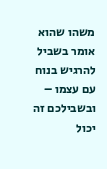משהו שהוא אומר בשביל להרגיש בנוח עם עצמו – ובשבילכם זה יכול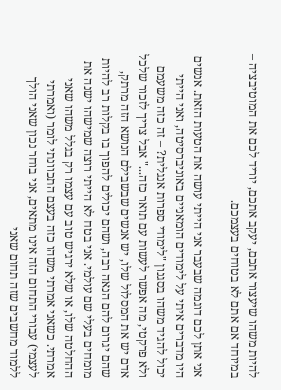להיות משהו שיעצור אתכם, יעקב אתכם, יוריד לכם את המוטיבציה – במיוחד אם אתם לא בטוחים בעצמכם.

אני אתן לכם דוגמה שבעבר אני הייתי עושה את הטעות הזאת. אנשים היו מדברים איתי על לימודים הומאניים באוניברסיטה, ואני הייתי יכול להגיד משהו בסגנון "לימודי ספרות אנגלית? – זה כזה משעמם ולא פרקטי, מה אפשר לעשות עם תואר כזה..." אבל צריך לזכור שלכל אדם יש את המסלול שלו, יש אנשים שבשבילם הנושא הזה מרתק, שהם יגרום להם הנאה רבה, ושהם יכולים להפוך בו בקלות רב להיות מומחים בעלי שם עולמי. אני בטח לא הייתי רוצה שמישהו ישנה את ההחלטה שלו, או שלא ירגיש טוב עם עצמו רק בגלל משהו שאני אמרתי. כשאני אמרתי משהו כזה בעצם התכוונתי לומר (ואמרתי לעצמי) עבורי התחום הזה אינו מתאים, אני בוחר נכון שאני הולך ללמוד מחשבים שזה תחום שאני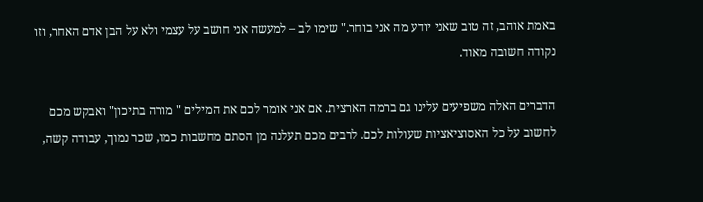באמת אוהב, זה טוב שאני יודע מה אני בוחר." שימו לב – למעשה אני חושב על עצמי ולא על הבן אדם האחר, וזו נקודה חשובה מאוד.

הדברים האלה משפיעים עלינו גם ברמה הארצית. אם אני אומר לכם את המילים " מורה בתיכון" ואבקש מכם לחשוב על כל האסוציאציות שעולות לכם. לרבים מכם תעלנה מן הסתם מחשבות כמו, שכר נמוך, עבודה קשה,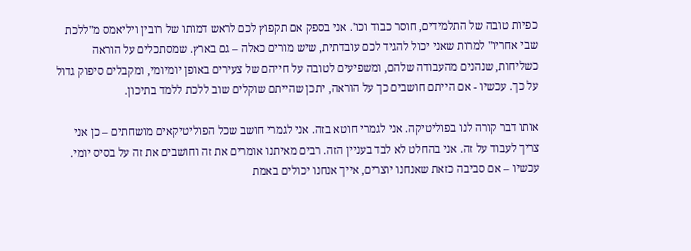כפיות טובה של התלמידים, חוסר כבוד וכו'. אני בספק אם תקפוץ לכם לראש דמותו של רובין ויליאמס מ"ללכת שבי אחריו" למרות שאני יכול להגיד לכם עובדתית, שיש מורים כאלה – גם בארץ. שמסתכלים על הוראה כשליחות, שנהנים מהעבודה שלהם, ומשפיעים לטובה על חייהם של צעירים באופן יומיומי, ומקבלים סיפוק גדול על כך. עכשיו - אם הייתם חושבים כך על הוראה, יתכן שהייתם שוקלים שוב ללכת ללמד בתיכון.

אותו דבר קורה לנו בפוליטיקה. אני לגמרי חוטא בזה. אני לגמרי חושב שכל הפוליטיקאים מושחתים – כן אני צריך לעבוד על זה. אני בהחלט לא לבד בעניין הזה. רבים מאיתנו אומרים את זה וחושבים את זה על בסיס יומי. עכשיו – אם סביבה כזאת שאנחנו יוצרים, אייך אנחנו יכולים באמת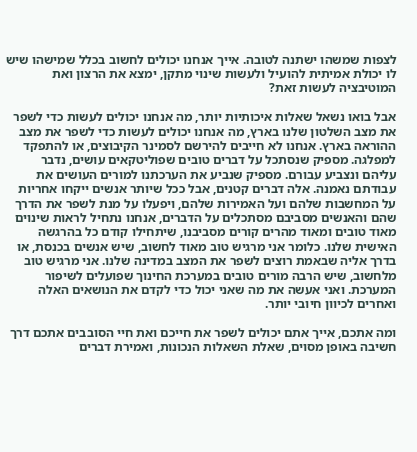לצפות שמשהו ישתנה לטובה. אייך אנחנו יכולים לחשוב בכלל שמישהו שיש לו יכולת אמיתית להועיל ולעשות שינוי מתקן, ימצא את הרצון ואת המוטיבציה לעשות זאת?

אבל בואו נשאל שאלות איכותיות יותר, מה אנחנו יכולים לעשות כדי לשפר את מצב השלטון שלנו בארץ, מה אנחנו יכולים לעשות כדי לשפר את מצב ההוראה בארץ. אנחנו לא חייבים להירשם לסמינר הקיבוצים, או להתפקד למפלגה. מספיק שנסתכל על דברים טובים שפוליטקאים עושים, נדבר עליהם ונצביע עבורם. מספיק שנביע את הערכתנו למורים העושים את עבודתם נאמנה. אלה דברים קטנים, אבל ככל שיותר אנשים ייקחו אחריות על המחשבות שלהם ועל האמירות שלהם, ויפעלו על מנת לשפר את הדרך שהם והאנשים מסביבם מסתכלים על הדברים, אנחנו נתחיל לראות שינוים מאוד טובים ומאוד מהרים קורים מסביבנו, שיתחילו קודם כל בהרגשה האישית שלנו. כלומר אני מרגיש טוב מאוד לחשוב, שיש אנשים בכנסת, או בדרך אליה שבאמת רוצים לשפר את המצב במדינה שלנו. אני מרגיש טוב מלחשוב, שיש הרבה מורים טובים במערכת החינוך שפועלים לשיפור המערכת. ואני אעשה את מה שאני יכול כדי לקדם את הנושאים האלה ואחרים לכיוון חיובי יותר.

ומה אתכם, אייך אתם יכולים לשפר את חייכם ואת חיי הסובבים אתכם דרך חשיבה באופן מסוים, שאלת השאלות הנכונות, ואמירת דברים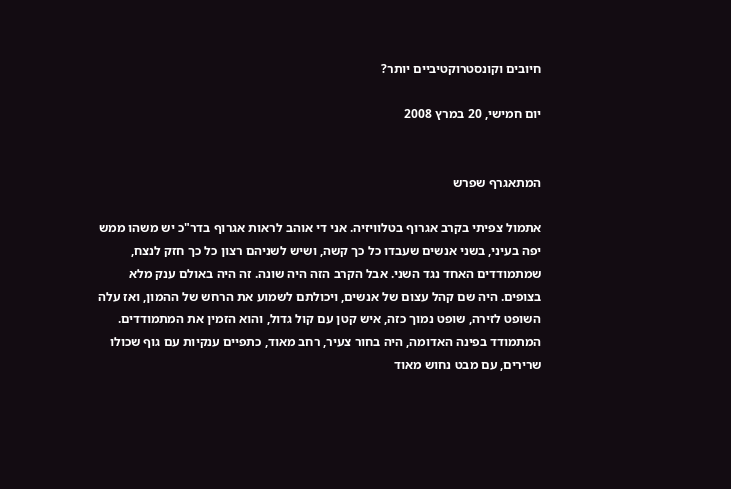חיובים וקונסטרוקטיביים יותר?

יום חמישי, 20 במרץ 2008


המתאגרף שפרש

אתמול צפיתי בקרב אגרוף בטלוויזיה. אני די אוהב לראות אגרוף בדר"כ יש משהו ממש יפה בעיני, בשני אנשים שעבדו כל כך קשה, ושיש לשניהם רצון כל כך חזק לנצח, שמתמודדים האחד נגד השני. אבל הקרב הזה היה שונה. זה היה באולם ענק מלא בצופים. היה שם קהל עצום של אנשים, ויכולתם לשמוע את הרחש של ההמון, ואז עלה השופט לזירה, שופט נמוך כזה, איש קטן עם קול גדול, והוא הזמין את המתמודדים. המתמודד בפינה האדומה, היה בחור צעיר, רחב מאוד, כתפיים ענקיות עם גוף שכולו שרירים, עם מבט נחוש מאוד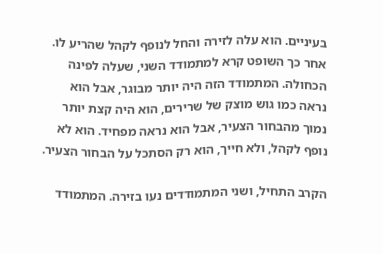בעיניים. הוא עלה לזירה והחל לנופף לקהל שהריע לו. אחר כך השופט קרא למתמודד השני, שעלה לפינה הכחולה. המתמודד הזה היה יותר מבוגר, אבל הוא נראה כמו גוש מוצק של שרירים, הוא היה קצת יותר נמוך מהבחור הצעיר, אבל הוא נראה מפחיד. הוא לא נופף לקהל, ולא חייך, הוא רק הסתכל על הבחור הצעיר.

הקרב התחיל, ושני המתמודדים נעו בזירה. המתמודד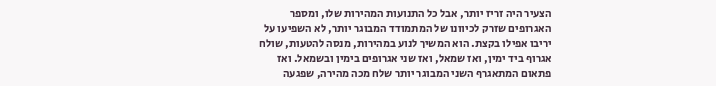הצעיר היה זריז יותר, אבל כל התנועות המהירות שלו, ומספר האגרופים שזרק לכיוונו של המתמודד המבוגר יותר, לא השפיעו על יריבו אפילו בקצת. הוא המשיך לנוע במהירות, מנסה להטעות, שולח אגרוף ביד ימין, ואז שמאל, ואז שני אגרופים בימין ובשמאל. ואז פתאום המתאגרף השני המבוגר יותר שלח מכה מהירה, שפגעה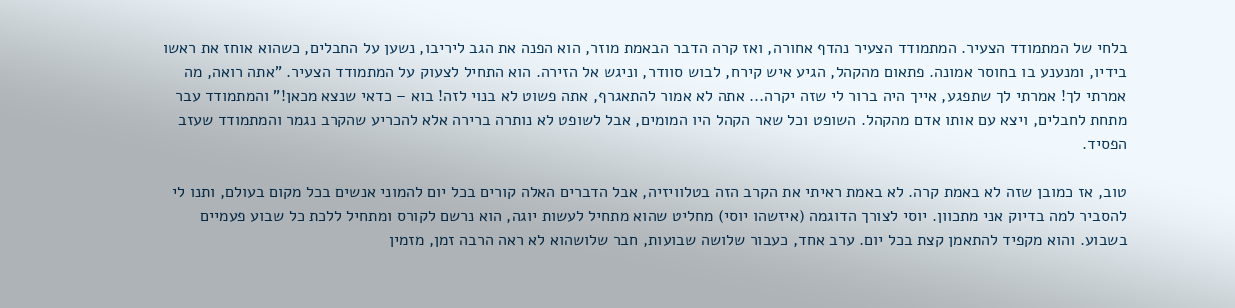בלחי של המתמודד הצעיר. המתמודד הצעיר נהדף אחורה, ואז קרה הדבר הבאמת מוזר, הוא הפנה את הגב ליריבו, נשען על החבלים, כשהוא אוחז את ראשו בידיו, ומנענע בו בחוסר אמונה. פתאום מהקהל, הגיע איש קירח, לבוש סוודר, וניגש אל הזירה. הוא התחיל לצעוק על המתמודד הצעיר. "אתה רואה, מה אמרתי לך! אמרתי לך שתפגע, אייך היה ברור לי שזה יקרה... אתה לא אמור להתאגרף, אתה פשוט לא בנוי לזה! בוא – כדאי שנצא מכאן!" והמתמודד עבר מתחת לחבלים, ויצא עם אותו אדם מהקהל. השופט וכל שאר הקהל היו המומים, אבל לשופט לא נותרה ברירה אלא להכריע שהקרב נגמר והמתמודד שעזב הפסיד.

טוב, אז כמובן שזה לא באמת קרה. לא באמת ראיתי את הקרב הזה בטלוויזיה, אבל הדברים האלה קורים בכל יום להמוני אנשים בכל מקום בעולם, ותנו לי להסביר למה בדיוק אני מתכוון. יוסי לצורך הדוגמה (איזשהו יוסי) מחליט שהוא מתחיל לעשות יוגה, הוא נרשם לקורס ומתחיל ללכת כל שבוע פעמיים בשבוע. והוא מקפיד להתאמן קצת בכל יום. ערב אחד, כעבור שלושה שבועות, חבר שלושהוא לא ראה הרבה זמן, מזמין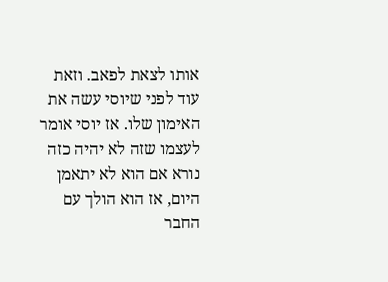אותו לצאת לפאב. וזאת עוד לפני שיוסי עשה את האימון שלו. אז יוסי אומר לעצמו שזה לא יהיה כזה נורא אם הוא לא יתאמן היום, אז הוא הולך עם החבר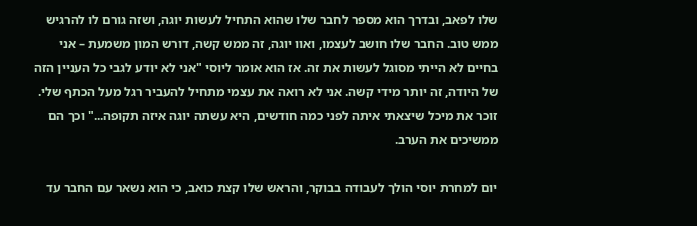שלו לפאב, ובדרך הוא מספר לחבר שלו שהוא התחיל לעשות יוגה, ושזה גורם לו להרגיש ממש טוב. החבר שלו חושב לעצמו, ואוו יוגה, זה ממש קשה, דורש המון משמעת – אני בחיים לא הייתי מסוגל לעשות את זה. אז הוא אומר ליוסי "אני לא יודע לגבי כל העניין הזה של היודה, זה יותר מידי קשה. אני לא רואה את עצמי מתחיל להעביר רגל מעל הכתף שלי. זוכר את מיכל שיצאתי איתה לפני כמה חודשים, היא עשתה יוגה איזה תקופה..." וכך הם ממשיכים את הערב.

יום למחרת יוסי הולך לעבודה בבוקר, והראש שלו קצת כואב, כי הוא נשאר עם החבר עד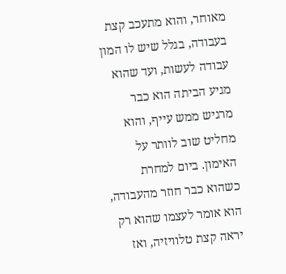מאוחר, והוא מתעכב קצת בעבודה, בגלל שיש לו המון עבודה לעשות, ועד שהוא מגיע הביתה הוא כבר מרגיש ממש עייף, והוא מחליט שוב לוותר על האימון. ביום למחרת כשהוא כבר חוזר מהעבודה, הוא אומר לעצמו שהוא רק יראה קצת טלוויזיה, ואז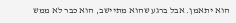הוא יתאמן. אבל ברגע שהוא מתיישב, הוא כבר לא ממש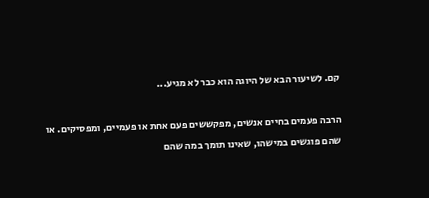קם. לשיעור הבא של היוגה הוא כבר לא מגיע...

הרבה פעמים בחיים אנשים, מפקששים פעם אחת או פעמיים, ומפסיקים. או שהם פוגשים במישהו, שאינו תומך במה שהם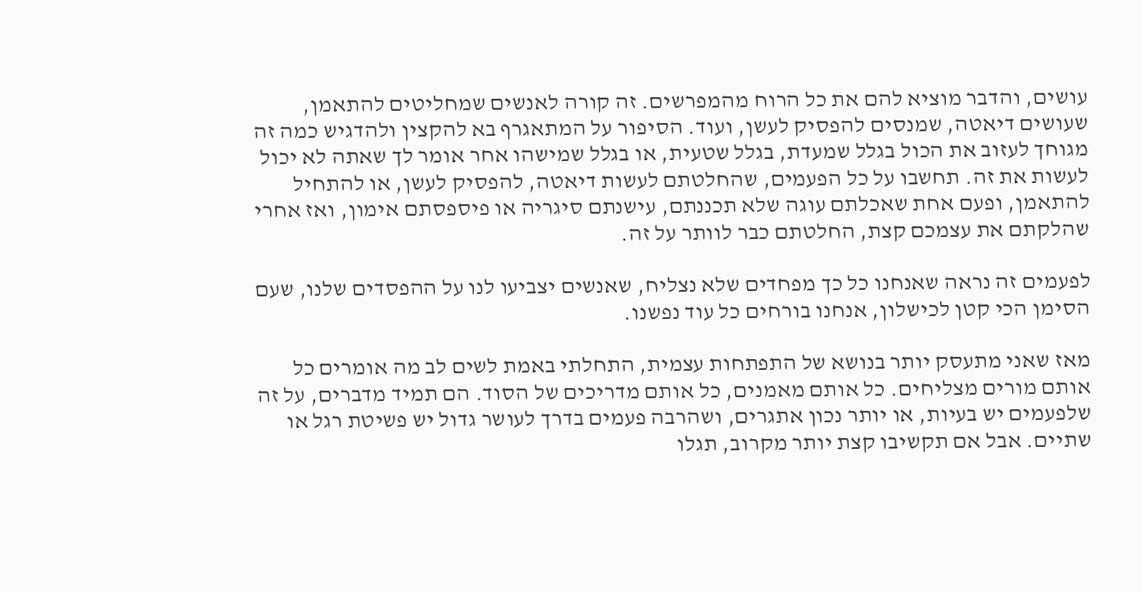עושים, והדבר מוציא להם את כל הרוח מהמפרשים. זה קורה לאנשים שמחליטים להתאמן, שעושים דיאטה, שמנסים להפסיק לעשן, ועוד. הסיפור על המתאגרף בא להקצין ולהדגיש כמה זה מגוחך לעזוב את הכול בגלל שמעדת, בגלל שטעית, או בגלל שמישהו אחר אומר לך שאתה לא יכול לעשות את זה. תחשבו על כל הפעמים, שהחלטתם לעשות דיאטה, להפסיק לעשן, או להתחיל להתאמן, ופעם אחת שאכלתם עוגה שלא תכננתם, עישנתם סיגריה או פיספסתם אימון, ואז אחרי שהלקתם את עצמכם קצת, החלטתם כבר לוותר על זה.

לפעמים זה נראה שאנחנו כל כך מפחדים שלא נצליח, שאנשים יצביעו לנו על ההפסדים שלנו, שעם הסימן הכי קטן לכישלון, אנחנו בורחים כל עוד נפשנו.

מאז שאני מתעסק יותר בנושא של התפתחות עצמית, התחלתי באמת לשים לב מה אומרים כל אותם מורים מצליחים. כל אותם מאמנים, כל אותם מדריכים של הסוד. הם תמיד מדברים, על זה שלפעמים יש בעיות, או יותר נכון אתגרים, ושהרבה פעמים בדרך לעושר גדול יש פשיטת רגל או שתיים. אבל אם תקשיבו קצת יותר מקרוב, תגלו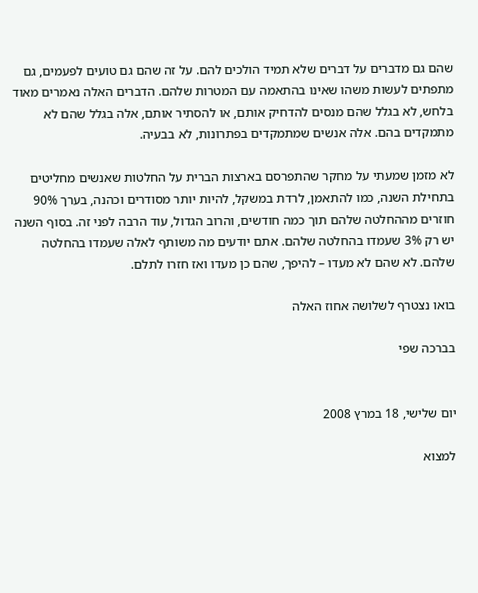שהם גם מדברים על דברים שלא תמיד הולכים להם. על זה שהם גם טועים לפעמים, גם מתפתים לעשות משהו שאינו בהתאמה עם המטרות שלהם. הדברים האלה נאמרים מאוד בלחש, לא בגלל שהם מנסים להדחיק אותם, או להסתיר אותם, אלה בגלל שהם לא מתמקדים בהם. אלה אנשים שמתמקדים בפתרונות, לא בבעיה.

לא מזמן שמעתי על מחקר שהתפרסם בארצות הברית על החלטות שאנשים מחליטים בתחילת השנה, כמו להתאמן, לרדת במשקל, להיות יותר מסודרים וכהנה, בערך 90% חוזרים מההחלטה שלהם תוך כמה חודשים, והרוב הגדול, עוד הרבה לפני זה. בסוף השנה יש רק 3% שעמדו בהחלטה שלהם. אתם יודעים מה משותף לאלה שעמדו בהחלטה שלהם. לא שהם לא מעדו – להיפך, שהם כן מעדו ואז חזרו לתלם.

בואו נצטרף לשלושה אחוז האלה

בברכה שפי


יום שלישי, 18 במרץ 2008

למצוא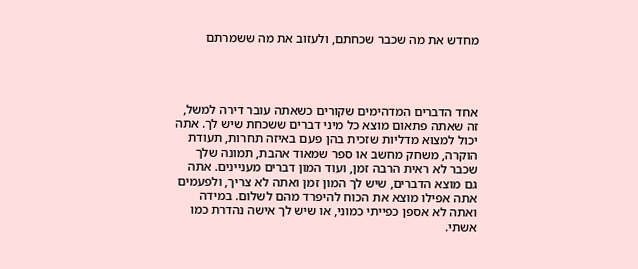מחדש את מה שכבר שכחתם, ולעזוב את מה ששמרתם




אחד הדברים המדהימים שקורים כשאתה עובר דירה למשל, זה שאתה פתאום מוצא כל מיני דברים ששכחת שיש לך. אתה יכול למצוא מדליות שזכית בהן פעם באיזה תחרות, תעודת הוקרה, משחק מחשב או ספר שמאוד אהבת, תמונה שלך שכבר לא ראית הרבה זמן, ועוד המון דברים מעניינים. אתה גם מוצא הדברים, שיש לך המון זמן ואתה לא צריך, ולפעמים אתה אפילו מוצא את הכוח להיפרד מהם לשלום. במידה ואתה לא אספן כפייתי כמוני, או שיש לך אישה נהדרת כמו אשתי.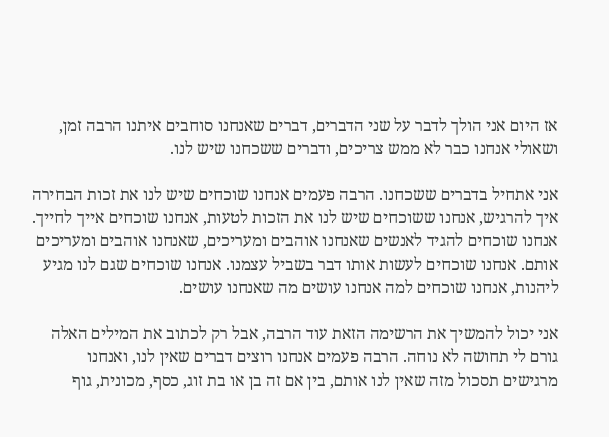אז היום אני הולך לדבר על שני הדברים, דברים שאנחנו סוחבים איתנו הרבה זמן, ושאולי אנחנו כבר לא ממש צריכים, ודברים ששכחנו שיש לנו.

אני אתחיל בדברים ששכחנו. הרבה פעמים אנחנו שוכחים שיש לנו את זכות הבחירה איך להרגיש, אנחנו ששוכחים שיש לנו את הזכות לטעות, אנחנו שוכחים אייך לחייך. אנחנו שוכחים להגיד לאנשים שאנחנו אוהבים ומעריכים, שאנחנו אוהבים ומעריכים אותם. אנחנו שוכחים לעשות אותו דבר בשביל עצמנו. אנחנו שוכחים שגם לנו מגיע ליהנות, אנחנו שוכחים למה אנחנו עושים מה שאנחנו עושים.

אני יכול להמשיך את הרשימה הזאת עוד הרבה, אבל רק לכתוב את המילים האלה גורם לי תחושה לא נוחה. הרבה פעמים אנחנו רוצים דברים שאין לנו, ואנחנו מרגישים תסכול מזה שאין לנו אותם, בין אם זה בן או בת זוג, כסף, מכונית, גוף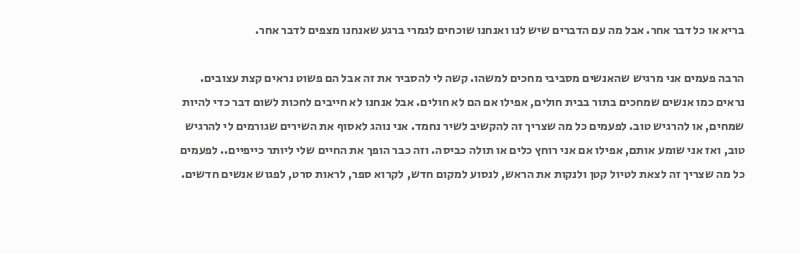בריא או כל דבר אחר. אבל מה עם הדברים שיש לנו ואנחנו שוכחים לגמרי ברגע שאנחנו מצפים לדבר אחר.

הרבה פעמים אני מרגיש שהאנשים מסביבי מחכים למשהו. קשה לי להסביר את זה אבל הם פשוט נראים קצת עצובים. נראים כמו אנשים שמחכים בתור בבית חולים, אפילו אם הם לא חולים. אבל אנחנו לא חייבים לחכות לשום דבר כדי להיות שמחים, או להרגיש טוב. לפעמים כל מה שצריך זה להקשיב לשיר נחמד. אני נוהג לאסוף את השירים שגורמים לי להרגיש טוב, ואז אני שומע אותם, אפילו אם אני רוחץ כלים או תולה כביסה. וזה כבר הופך את החיים שלי ליותר כייפיים.. לפעמים כל מה שצריך זה לצאת לטיול קטן ולנקות את הראש, לנסוע למקום חדש, לקרוא ספר, לראות סרט, לפגוש אנשים חדשים.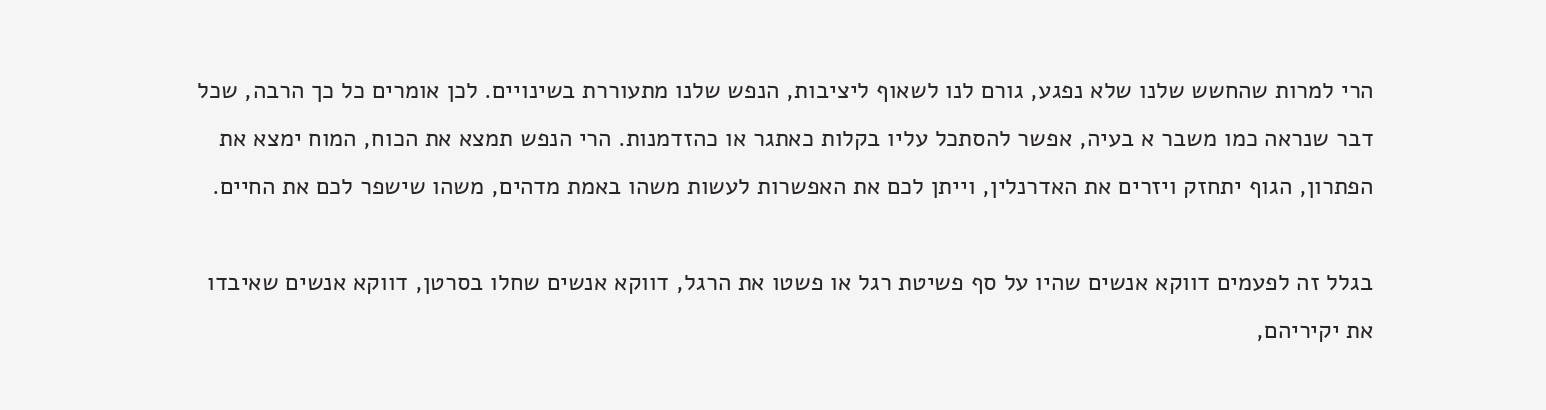הרי למרות שהחשש שלנו שלא נפגע, גורם לנו לשאוף ליציבות, הנפש שלנו מתעוררת בשינויים. לכן אומרים כל כך הרבה, שכל דבר שנראה כמו משבר א בעיה, אפשר להסתכל עליו בקלות כאתגר או כהזדמנות. הרי הנפש תמצא את הכוח, המוח ימצא את הפתרון, הגוף יתחזק ויזרים את האדרנלין, וייתן לכם את האפשרות לעשות משהו באמת מדהים, משהו שישפר לכם את החיים.

בגלל זה לפעמים דווקא אנשים שהיו על סף פשיטת רגל או פשטו את הרגל, דווקא אנשים שחלו בסרטן, דווקא אנשים שאיבדו את יקיריהם,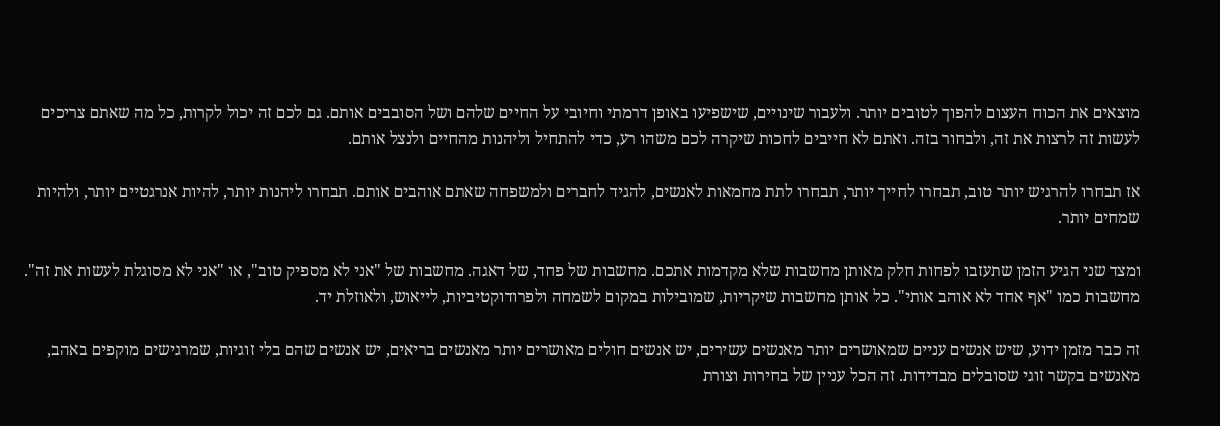מוצאים את הכוח העצום להפוך לטובים יותר. ולעבור שינויים, שישפיעו באופן דרמתי וחיובי על החיים שלהם ושל הסובבים אותם. גם לכם זה יכול לקרות, כל מה שאתם צריכים לעשות זה לרצות את זה, ולבחור בזה. ואתם לא חייבים לחכות שיקרה לכם משהו רע, כדי להתחיל וליהנות מהחיים ולנצל אותם.

אז תבחרו להרגיש יותר טוב, תבחרו לחייך יותר, תבחרו לתת מחמאות לאנשים, להגיד לחברים ולמשפחה שאתם אוהבים אותם. תבחרו ליהנות יותר, להיות אנרגטיים יותר, ולהיות שמחים יותר.

ומצד שני הגיע הזמן שתעזבו לפחות חלק מאותן מחשבות שלא מקדמות אתכם. מחשבות של פחד, של דאגה. מחשבות של "אני לא מספיק טוב", או "אני לא מסוגלת לעשות את זה". מחשבות כמו "אף אחד לא אוהב אותי". כל אותן מחשבות שיקריות, שמובילות במקום לשמחה ולפרודוקטיביות, לייאוש, ולאוזלת יד.

זה כבר מזמן ידוע, שיש אנשים עניים שמאושרים יותר מאנשים עשירים, יש אנשים חולים מאושרים יותר מאנשים בריאים, יש אנשים שהם בלי זוגיות, שמרגישים מוקפים באהב, מאנשים בקשר זוגי שסובלים מבדידות. זה הכל עניין של בחירות וצורת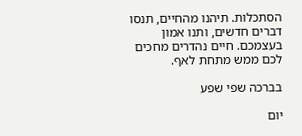הסתכלות. תיהנו מהחיים, תנסו דברים חדשים, ותנו אמון בעצמכם. חיים נהדרים מחכים לכם ממש מתחת לאף.

בברכה שפי שפע

יום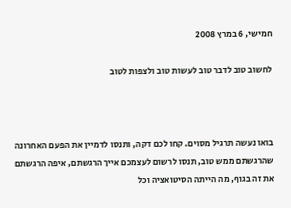חמישי, 6 במרץ 2008

לחשוב טוב לדבר טוב לעשות טוב ולצפות לטוב



בואו נעשה תרגיל מסוים. קחו לכם דקה, ותנסו לדמיין את הפעם האחרונה שהרגשתם ממש טוב, תנסו לרשום לעצמכם אייך הרגשתם, איפה הרגשתם את זה בגוף, מה הייתה הסיטואציה וכל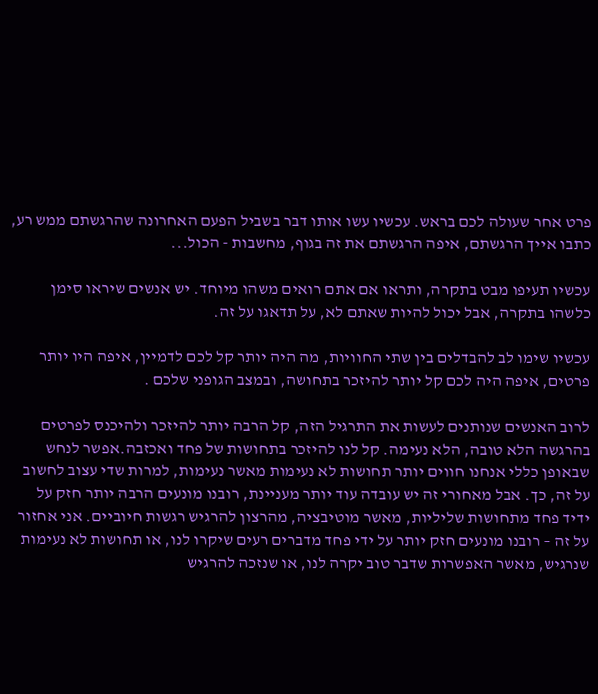פרט אחר שעולה לכם בראש. עכשיו עשו אותו דבר בשביל הפעם האחרונה שהרגשתם ממש רע, כתבו אייך הרגשתם, איפה הרגשתם את זה בגוף, מחשבות - הכול...

עכשיו תעיפו מבט בתקרה, ותראו אם אתם רואים משהו מיוחד. יש אנשים שיראו סימן כלשהו בתקרה, אבל יכול להיות שאתם לא, על תדאגו על זה.

עכשיו שימו לב להבדלים בין שתי החוויות, מה היה יותר קל לכם לדמיין, איפה היו יותר פרטים, איפה היה לכם קל יותר להיזכר בתחושה, ובמצב הגופני שלכם .

לרוב האנשים שנותנים לעשות את התרגיל הזה, קל הרבה יותר להיזכר ולהיכנס לפרטים בהרגשה הלא טובה, הלא נעימה. קל לנו להיזכר בתחושות של פחד ואכזבה.אפשר לנחש שבאופן כללי אנחנו חווים יותר תחושות לא נעימות מאשר נעימות, למרות שדי עצוב לחשוב על זה, כך. אבל מאחורי זה יש עובדה עוד יותר מעניינת, רובנו מונעים הרבה יותר חזק על ידיד פחד מתחושות שליליות, מאשר מוטיבציה, מהרצון להרגיש רגשות חיוביים. אני אחזור על זה – רובנו מונעים חזק יותר על ידי פחד מדברים רעים שיקרו לנו, או תחושות לא נעימות שנרגיש, מאשר האפשרות שדבר טוב יקרה לנו, או שנזכה להרגיש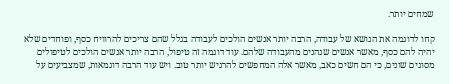שמחים יותר.

קחו לדוגמה את הנושא של עבודה, הרבה יותר אנשים הולכים לעבודה בגלל שהם צריכים להרוויח כסף, ופוחדים שלא יהיה להם כסף, מאשר אנשים שנהנים מהעבודה שלהם. עוד דוגמה זה טיפול, הרבה יותר אנשים הולכים לטיפולים מסוגים שונים, כי הם חשים כאב, מאשר אלה המחפשים להרגיש יותר טוב. ויש עוד הרבה דוגמאות, שמצביעים על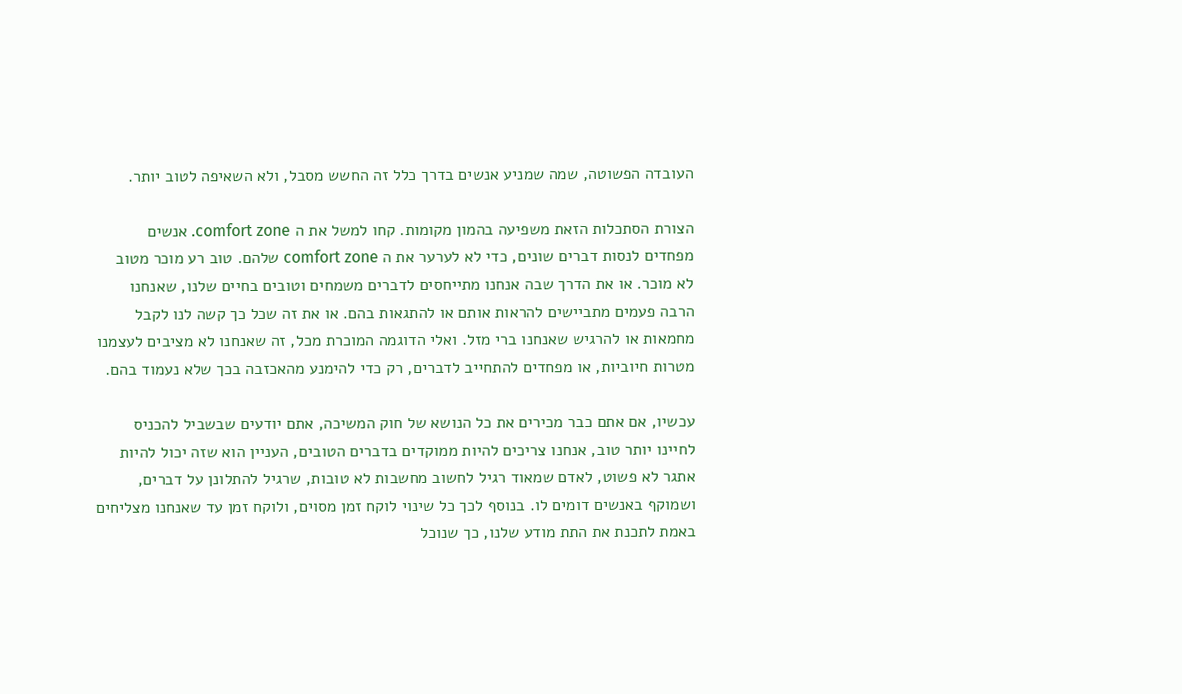העובדה הפשוטה, שמה שמניע אנשים בדרך כלל זה החשש מסבל, ולא השאיפה לטוב יותר.

הצורת הסתכלות הזאת משפיעה בהמון מקומות. קחו למשל את ה comfort zone. אנשים מפחדים לנסות דברים שונים, כדי לא לערער את ה comfort zone שלהם. טוב רע מוכר מטוב לא מוכר. או את הדרך שבה אנחנו מתייחסים לדברים משמחים וטובים בחיים שלנו, שאנחנו הרבה פעמים מתביישים להראות אותם או להתגאות בהם. או את זה שכל כך קשה לנו לקבל מחמאות או להרגיש שאנחנו ברי מזל. ואלי הדוגמה המוכרת מכל, זה שאנחנו לא מציבים לעצמנו מטרות חיוביות, או מפחדים להתחייב לדברים, רק כדי להימנע מהאכזבה בכך שלא נעמוד בהם.

עכשיו, אם אתם כבר מכירים את כל הנושא של חוק המשיכה, אתם יודעים שבשביל להכניס לחיינו יותר טוב, אנחנו צריכים להיות ממוקדים בדברים הטובים, העניין הוא שזה יכול להיות אתגר לא פשוט, לאדם שמאוד רגיל לחשוב מחשבות לא טובות, שרגיל להתלונן על דברים, ושמוקף באנשים דומים לו. בנוסף לכך כל שינוי לוקח זמן מסוים, ולוקח זמן עד שאנחנו מצליחים באמת לתכנת את התת מודע שלנו, כך שנוכל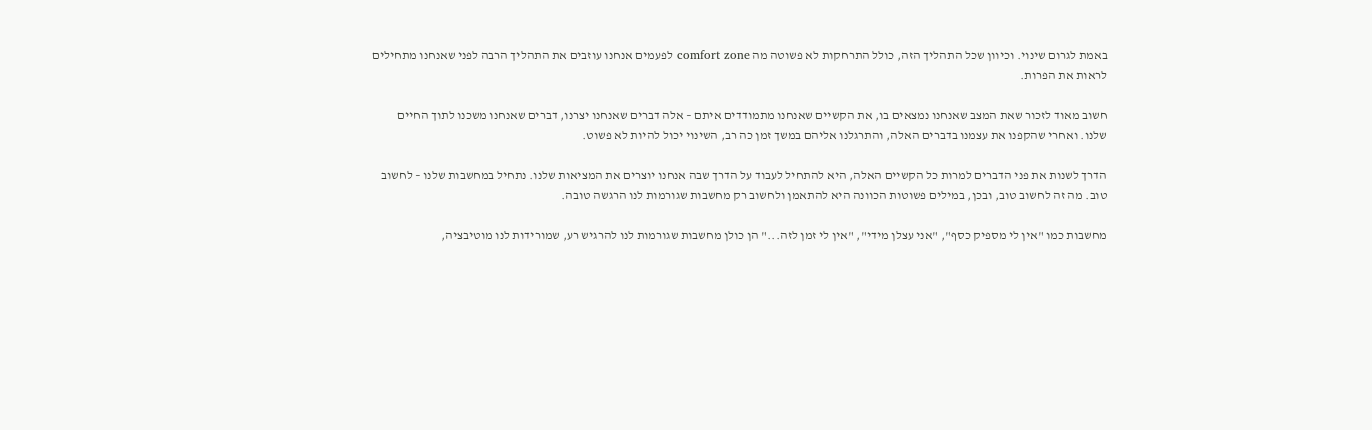באמת לגרום שינוי. וכיוון שכל התהליך הזה, כולל התרחקות לא פשוטה מה comfort zone לפעמים אנחנו עוזבים את התהליך הרבה לפני שאנחנו מתחילים לראות את הפרות.

חשוב מאוד לזכור שאת המצב שאנחנו נמצאים בו, את הקשיים שאנחנו מתמודדים איתם – אלה דברים שאנחנו יצרנו, דברים שאנחנו משכנו לתוך החיים שלנו. ואחרי שהקפנו את עצמנו בדברים האלה, והתרגלנו אליהם במשך זמן כה רב, השינוי יכול להיות לא פשוט.

הדרך לשנות את פני הדברים למרות כל הקשיים האלה, היא להתחיל לעבוד על הדרך שבה אנחנו יוצרים את המציאות שלנו. נתחיל במחשבות שלנו – לחשוב טוב. מה זה לחשוב טוב, ובכן, במילים פשוטות הכוונה היא להתאמן ולחשוב רק מחשבות שגורמות לנו הרגשה טובה.

מחשבות כמו "אין לי מספיק כסף", "אני עצלן מידי", "אין לי זמן לזה..." הן כולן מחשבות שגורמות לנו להרגיש רע, שמורידות לנו מוטיבציה,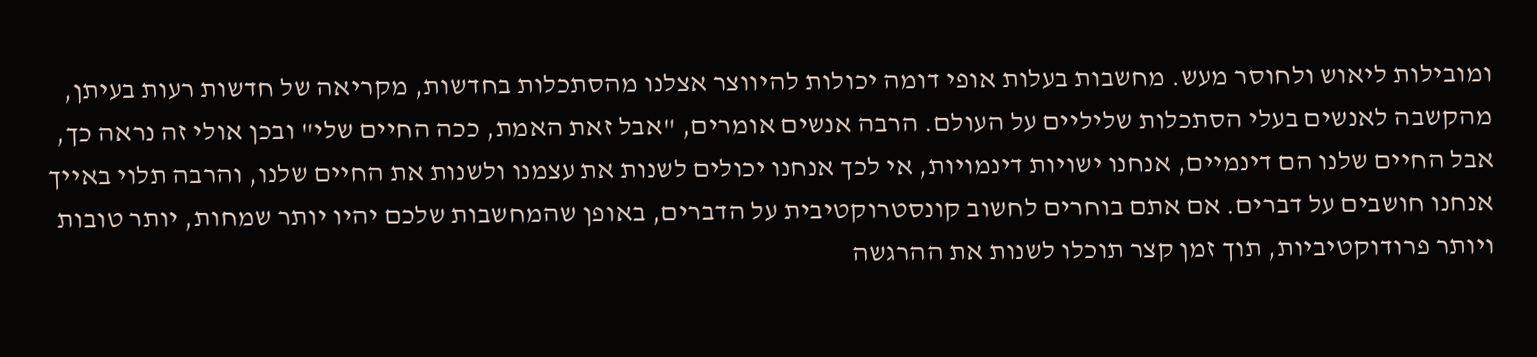ומובילות ליאוש ולחוסר מעש. מחשבות בעלות אופי דומה יכולות להיווצר אצלנו מהסתכלות בחדשות, מקריאה של חדשות רעות בעיתן, מהקשבה לאנשים בעלי הסתכלות שליליים על העולם. הרבה אנשים אומרים, "אבל זאת האמת, ככה החיים שלי" ובכן אולי זה נראה כך, אבל החיים שלנו הם דינמיים, אנחנו ישויות דינמויות, אי לכך אנחנו יכולים לשנות את עצמנו ולשנות את החיים שלנו, והרבה תלוי באייך אנחנו חושבים על דברים. אם אתם בוחרים לחשוב קונסטרוקטיבית על הדברים, באופן שהמחשבות שלכם יהיו יותר שמחות, יותר טובות ויותר פרודוקטיביות, תוך זמן קצר תוכלו לשנות את ההרגשה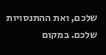שלכם, ואת ההתנסויות שלכם. במקום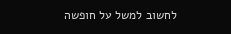לחשוב למשל על חופשה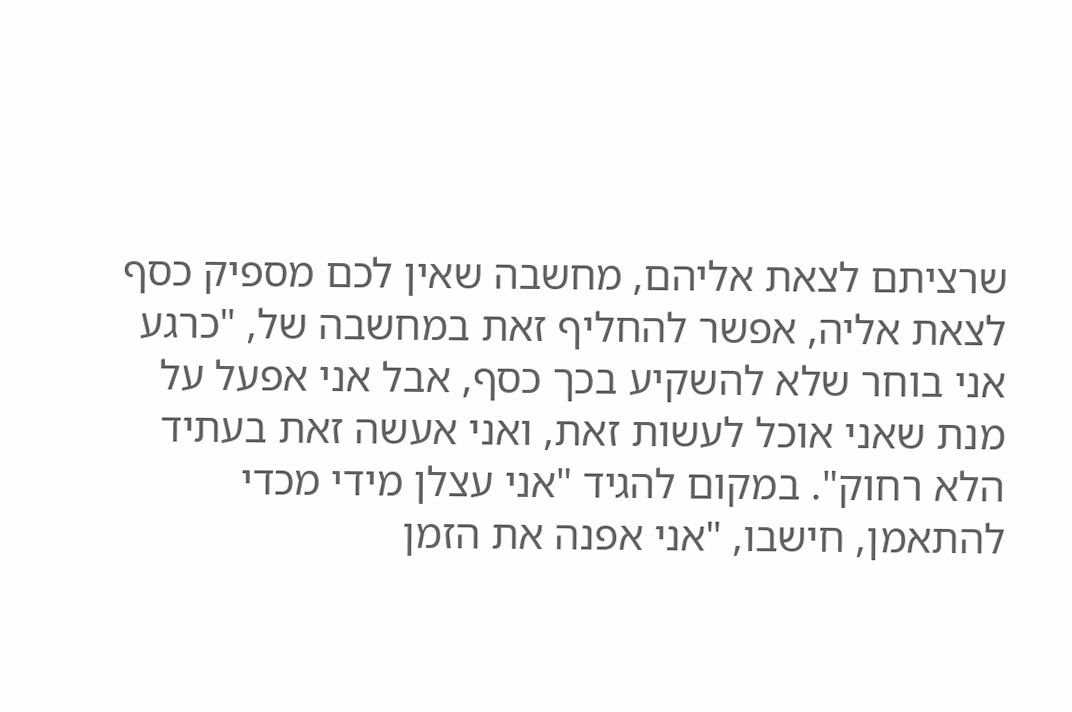שרציתם לצאת אליהם, מחשבה שאין לכם מספיק כסף לצאת אליה, אפשר להחליף זאת במחשבה של, "כרגע אני בוחר שלא להשקיע בכך כסף, אבל אני אפעל על מנת שאני אוכל לעשות זאת, ואני אעשה זאת בעתיד הלא רחוק". במקום להגיד "אני עצלן מידי מכדי להתאמן, חישבו, "אני אפנה את הזמן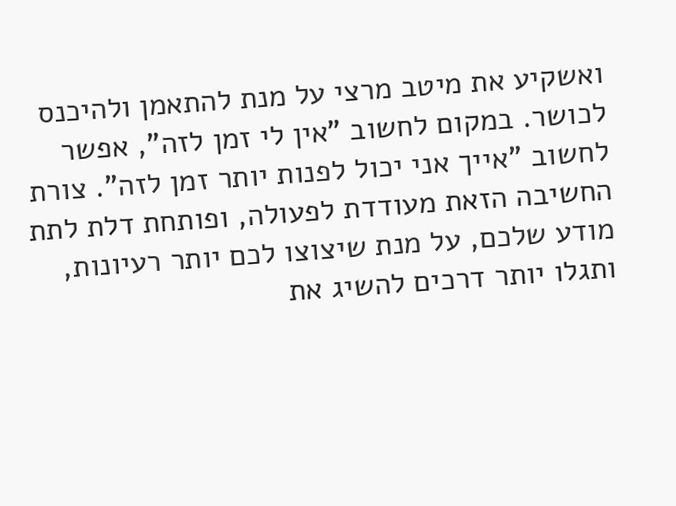ואשקיע את מיטב מרצי על מנת להתאמן ולהיכנס לכושר. במקום לחשוב "אין לי זמן לזה", אפשר לחשוב "אייך אני יכול לפנות יותר זמן לזה". צורת החשיבה הזאת מעודדת לפעולה, ופותחת דלת לתת מודע שלכם, על מנת שיצוצו לכם יותר רעיונות, ותגלו יותר דרכים להשיג את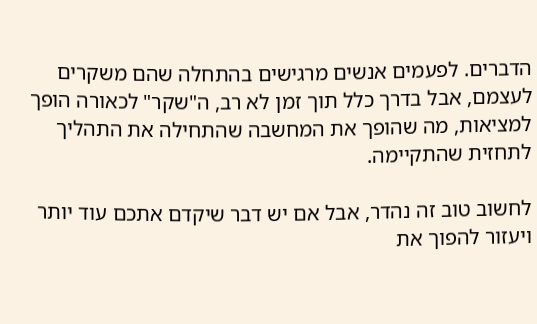הדברים. לפעמים אנשים מרגישים בהתחלה שהם משקרים לעצמם, אבל בדרך כלל תוך זמן לא רב, ה"שקר" לכאורה הופך למציאות, מה שהופך את המחשבה שהתחילה את התהליך לתחזית שהתקיימה.

לחשוב טוב זה נהדר, אבל אם יש דבר שיקדם אתכם עוד יותר ויעזור להפוך את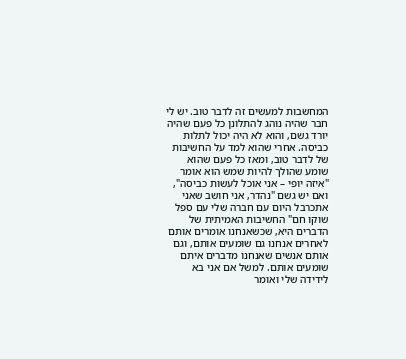המחשבות למעשים זה לדבר טוב. יש לי חבר שהיה נוהג להתלונן כל פעם שהיה יורד גשם, והוא לא היה יכול לתלות כביסה. אחרי שהוא למד על החשיבות של לדבר טוב, ומאז כל פעם שהוא שומע שהולך להיות שמש הוא אומר "איזה יופי – אני אוכל לעשות כביסה", ואם יש גשם "נהדר, אני חושב שאני אתכרבל היום עם חברה שלי עם ספל שוקו חם" החשיבות האמיתית של הדברים היא, שכשאנחנו אומרים אותם לאחרים אנחנו גם שומעים אותם, וגם אותם אנשים שאנחנו מדברים איתם שומעים אותם. למשל אם אני בא לידידה שלי ואומר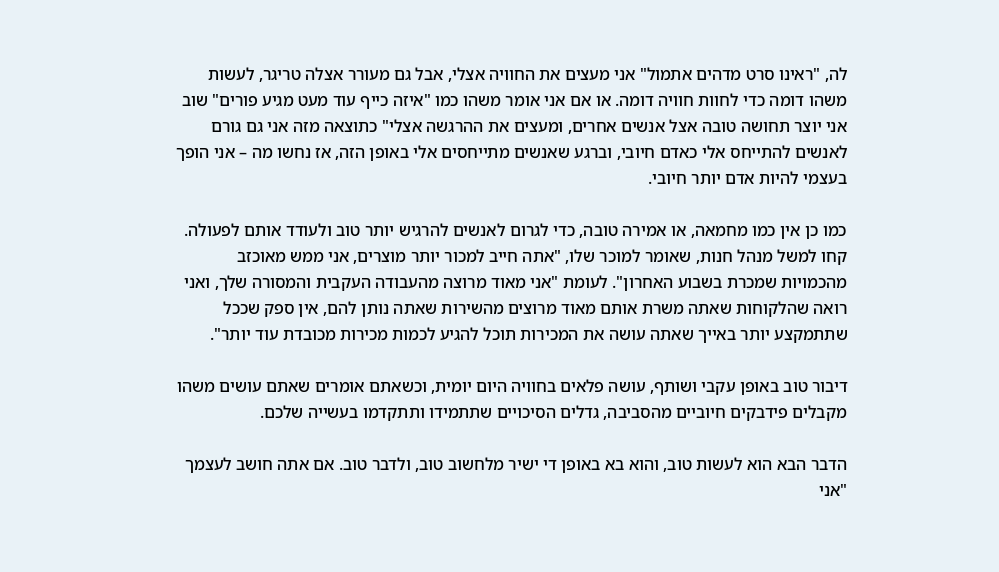לה, "ראינו סרט מדהים אתמול" אני מעצים את החוויה אצלי, אבל גם מעורר אצלה טריגר, לעשות משהו דומה כדי לחוות חוויה דומה. או אם אני אומר משהו כמו "איזה כייף עוד מעט מגיע פורים" שוב אני יוצר תחושה טובה אצל אנשים אחרים, ומעצים את ההרגשה אצלי" כתוצאה מזה אני גם גורם לאנשים להתייחס אלי כאדם חיובי, וברגע שאנשים מתייחסים אלי באופן הזה, אז נחשו מה – אני הופך בעצמי להיות אדם יותר חיובי.

כמו כן אין כמו מחמאה, או אמירה טובה, כדי לגרום לאנשים להרגיש יותר טוב ולעודד אותם לפעולה. קחו למשל מנהל חנות, שאומר למוכר שלו, "אתה חייב למכור יותר מוצרים, אני ממש מאוכזב מהכמויות שמכרת בשבוע האחרון". לעומת "אני מאוד מרוצה מהעבודה העקבית והמסורה שלך, ואני רואה שהלקוחות שאתה משרת אותם מאוד מרוצים מהשירות שאתה נותן להם, אין ספק שככל שתתמקצע יותר באייך שאתה עושה את המכירות תוכל להגיע לכמות מכירות מכובדת עוד יותר".

דיבור טוב באופן עקבי ושותף, עושה פלאים בחוויה היום יומית, וכשאתם אומרים שאתם עושים משהו מקבלים פידבקים חיוביים מהסביבה, גדלים הסיכויים שתתמידו ותתקדמו בעשייה שלכם.

הדבר הבא הוא לעשות טוב, והוא בא באופן די ישיר מלחשוב טוב, ולדבר טוב. אם אתה חושב לעצמך "אני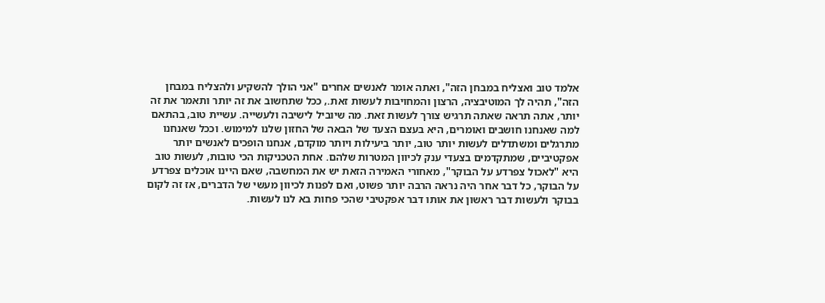אלמד טוב ואצליח במבחן הזה", ואתה אומר לאנשים אחרים "אני הולך להשקיע ולהצליח במבחן הזה", תהיה לך המוטיבציה, הרצון והמחויבות לעשות זאת., ככל שתחשוב את זה יותר ותאמר את זה יותר, אתה תראה שאתה תרגיש צורך לעשות זאת. מה שיוביל לישיבה ולעשייה. עשיית טוב, בהתאם למה שאנחנו חושבים ואומרים, היא בעצם הצעד של הבאה של החזון שלנו למימוש. וככל שאנחנו מתרגלים ומשתדלים לעשות יותר טוב, יותר ביעילות ויותר מוקדם, אנחנו הופכים לאנשים יותר אפקטיביים, שמתקדמים בצעדי ענק לכיוון המטרות שלהם. אחת הטכניקות הכי טובות, לעשות טוב היא "לאכול צפרדע על הבוקר", מאחורי האמירה הזאת יש את המחשבה, שאם היינו אוכלים צפרדע על הבוקר, כל דבר אחר היה נראה הרבה יותר פשוט, ואם לפנות לכיוון מעשי של הדברים, אז זה לקום בבוקר ולעשות דבר ראשון את אותו דבר אפקטיבי שהכי פחות בא לנו לעשות.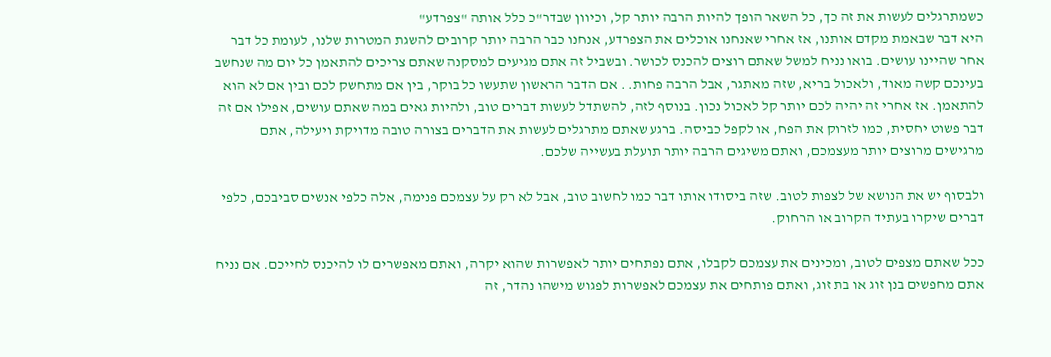כשמתרגלים לעשות את זה כך, כל השאר הופך להיות הרבה יותר קל, וכיוון שבדר"כ כלל אותה "צפרדע"
היא דבר שבאמת מקדם אותנו, אז אחרי שאנחנו אוכלים את הצפרדע, אנחנו כבר הרבה יותר קרובים להשגת המטרות שלנו, לעומת כל דבר אחר שהיינו עושים. בואו נניח למשל שאתם רוצים להכנס לכושר. ובשביל זה אתם מגיעים למסקנה שאתם צריכים להתאמן כל יום מה שנחשב בעינכם קשה מאוד, ולאכול בריא, שזה מאתגר, אבל הרבה פחות. . אם הדבר הראשון שתעשו כל בוקר, בין אם מתחשק לכם ובין אם לא הוא להתאמן. אז אחרי זה יהיה לכם יותר קל לאכול נכון. בנוסף לזה, להשתדל לעשות דברים טוב, ולהיות גאים במה שאתם עושים, אפילו אם זה דבר פשוט יחסית, כמו לזרוק את הפח, או לקפל כביסה. ברגע שאתם מתרגלים לעשות את הדברים בצורה טובה מדויקת ויעילה, אתם מרגישים מרוצים יותר מעצמכם, ואתם משיגים הרבה יותר תועלת בעשייה שלכם.

ולבסוף יש את הנושא של לצפות לטוב. שזה ביסודו אותו דבר כמו לחשוב טוב, אבל לא רק על עצמכם פנימה, אלה כלפי אנשים סביבכם, כלפי דברים שיקרו בעתיד הקרוב או הרחוק.

ככל שאתם מצפים לטוב, ומכינים את עצמכם לקבלו, אתם נפתחים יותר לאפשרות שהוא יקרה, ואתם מאפשרים לו להיכנס לחייכם. אם נניח אתם מחפשים בנן זוג או בת זוג, ואתם פותחים את עצמכם לאפשרות לפגוש מישהו נהדר, זה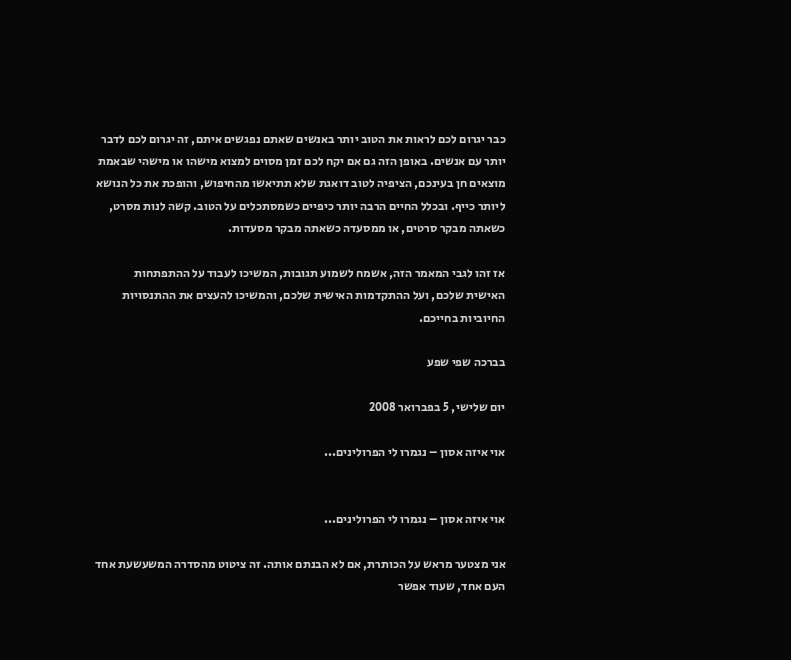כבר יגרום לכם לראות את הטוב יותר באנשים שאתם נפגשים איתם, זה יגרום לכם לדבר יותר עם אנשים. באופן הזה גם אם יקח לכם זמן מסוים למצוא מישהו או מישהי שבאמת מוצאים חן בעינכם, הציפיה לטוב דואגת שלא תתיאשו מהחיפוש, והופכת את כל הנושא ליותר כייף. ובכלל החיים הרבה יותר כיפיים כשמסתכלים על הטוב. קשה לנות מסרט, כשאתה מבקר סרטים, או ממסעדה כשאתה מבקר מסעדות.

אז זהו לגבי המאמר הזה, אשמח לשמוע תגובות, המשיכו לעבוד על ההתפתחות האישית שלכם, ועל ההתקדמות האישית שלכם, והמשיכו להעצים את ההתנסויות החיוביות בחייכם.

בברכה שפי שפע

יום שלישי, 5 בפברואר 2008

אוי איזה אסון – נגמרו לי הפרולינים...


אוי איזה אסון – נגמרו לי הפרולינים...

אני מצטער מראש על הכותרת, אם לא הבנתם אותה. זה ציטוט מהסדרה המשעשעת אחד העם אחד, שעוד אפשר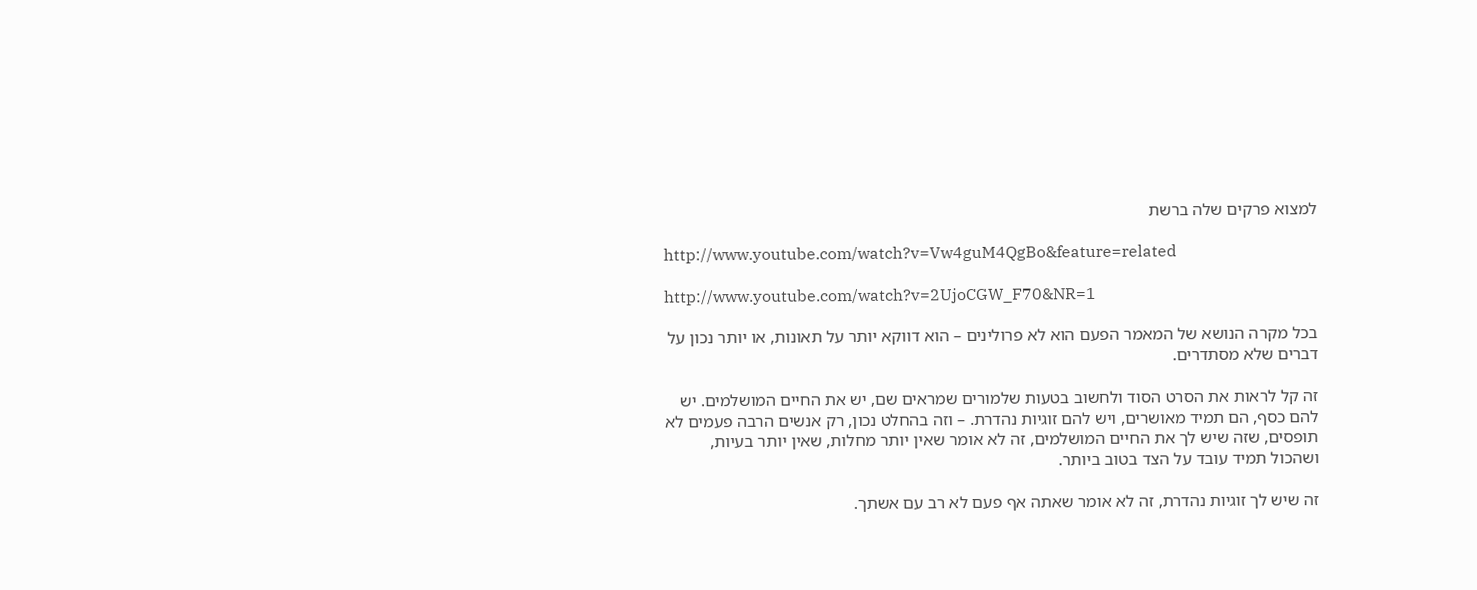למצוא פרקים שלה ברשת

http://www.youtube.com/watch?v=Vw4guM4QgBo&feature=related

http://www.youtube.com/watch?v=2UjoCGW_F70&NR=1

בכל מקרה הנושא של המאמר הפעם הוא לא פרולינים – הוא דווקא יותר על תאונות, או יותר נכון על דברים שלא מסתדרים.

זה קל לראות את הסרט הסוד ולחשוב בטעות שלמורים שמראים שם, יש את החיים המושלמים. יש להם כסף, הם תמיד מאושרים, ויש להם זוגיות נהדרת. – וזה בהחלט נכון, רק אנשים הרבה פעמים לא תופסים, שזה שיש לך את החיים המושלמים, זה לא אומר שאין יותר מחלות, שאין יותר בעיות, ושהכול תמיד עובד על הצד בטוב ביותר.

זה שיש לך זוגיות נהדרת, זה לא אומר שאתה אף פעם לא רב עם אשתך.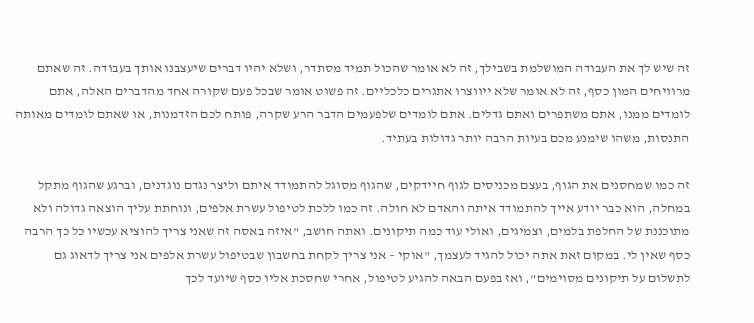זה שיש לך את העבודה המושלמת בשבילך, זה לא אומר שהכול תמיד מסתדר, ושלא יהיו דברים שיעצבנו אותך בעבודה. זה שאתם מרוויחים המון כסף, זה לא אומר שלא ייווצרו אתגרים כלכליים. זה פשוט אומר שבכל פעם שקורה אחד מהדברים האלה, אתם לומדים ממנו, אתם משתפרים ואתם גדלים. אתם לומדים שלפעמים הדבר הרע שקרה, פותח לכם הזדמנות, או שאתם לומדים מאותה התנסות, משהו שימנע מכם בעיות הרבה יותר גדולות בעתיד.

זה כמו שמחסנים את הגוף, בעצם מכניסים לגוף חיידקים, שהגוף מסוגל להתמודד איתם וליצר נגדם נוגדנים, וברגע שהגוף מתקל במחלה, הוא כבר יודע אייך להתמודד איתה והאדם לא חולה. זה כמו ללכת לטיפול עשרת אלפים, ונוחתת עליך הוצאה גדולה ולא מתוכננת של החלפת בלמים, וצמיגים, ואולי עוד כמה תיקונים. ואתה חושב, "איזה באסה זה שאני צריך להוציא עכשיו כל כך הרבה כסף שאין לי. במקום זאת אתה יכול להגיד לעצמך, "אוקי – אני צריך לקחת בחשבון שבטיפול עשרת אלפים אני צריך לדאוג גם לתשלום על תיקונים מסוימים", ואז בפעם הבאה להגיע לטיפול, אחרי שחסכת אליו כסף שיועד לכך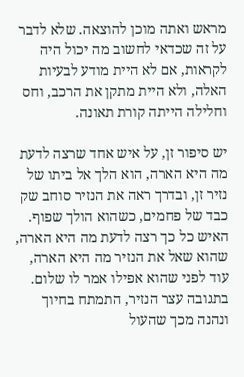מראש ואתה מוכן להוצאה. שלא לדבר על זה שכדאי לחשוב מה יכול היה לקראות, אם לא היית מודע לבעיות האלה, ולא היית מתקן את הרכב, וחס וחלילה הייתה קורת תאונה.

יש סיפור זן, על איש אחד שרצה לדעת מה היא הארה, הוא הלך אל ביתו של נזיר זן, ובדרך ראה את הנזיר סוחב שק כבד של פחמים, כשהוא הולך שפוף. האיש כל כך רצה לדעת מה היא הארה, שהוא שאל את הנזיר מה היא הארה, עוד לפני שהוא אפילו אמר לו שלום. בתגובה עצר הנזיר, התמתח בחיוך ונהנה מכך שהעול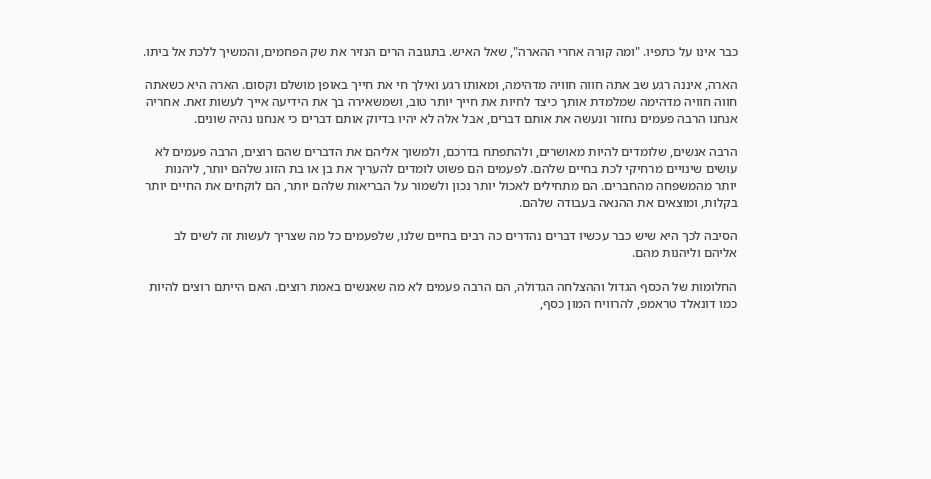כבר אינו על כתפיו. "ומה קורה אחרי ההארה", שאל האיש. בתגובה הרים הנזיר את שק הפחמים, והמשיך ללכת אל ביתו.

הארה, איננה רגע שב אתה חווה חוויה מדהימה, ומאותו רגע ואילך חי את חייך באופן מושלם וקסום. הארה היא כשאתה חווה חוויה מדהימה שמלמדת אותך כיצד לחיות את חייך יותר טוב, ושמשאירה בך את הידיעה אייך לעשות זאת. אחריה אנחנו הרבה פעמים נחזור ונעשה את אותם דברים, אבל אלה לא יהיו בדיוק אותם דברים כי אנחנו נהיה שונים.

הרבה אנשים, שלומדים להיות מאושרים, ולהתפתח בדרכם, ולמשוך אליהם את הדברים שהם רוצים, הרבה פעמים לא עושים שינויים מרחיקי לכת בחיים שלהם. לפעמים הם פשוט לומדים להעריך את בן או בת הזוג שלהם יותר, ליהנות יותר מהמשפחה מהחברים. הם מתחילים לאכול יותר נכון ולשמור על הבריאות שלהם יותר, הם לוקחים את החיים יותר בקלות, ומוצאים את ההנאה בעבודה שלהם.

הסיבה לכך היא שיש כבר עכשיו דברים נהדרים כה רבים בחיים שלנו, שלפעמים כל מה שצריך לעשות זה לשים לב אליהם וליהנות מהם.

החלומות של הכסף הגדול וההצלחה הגדולה, הם הרבה פעמים לא מה שאנשים באמת רוצים. האם הייתם רוצים להיות כמו דונאלד טראמפ, להרוויח המון כסף,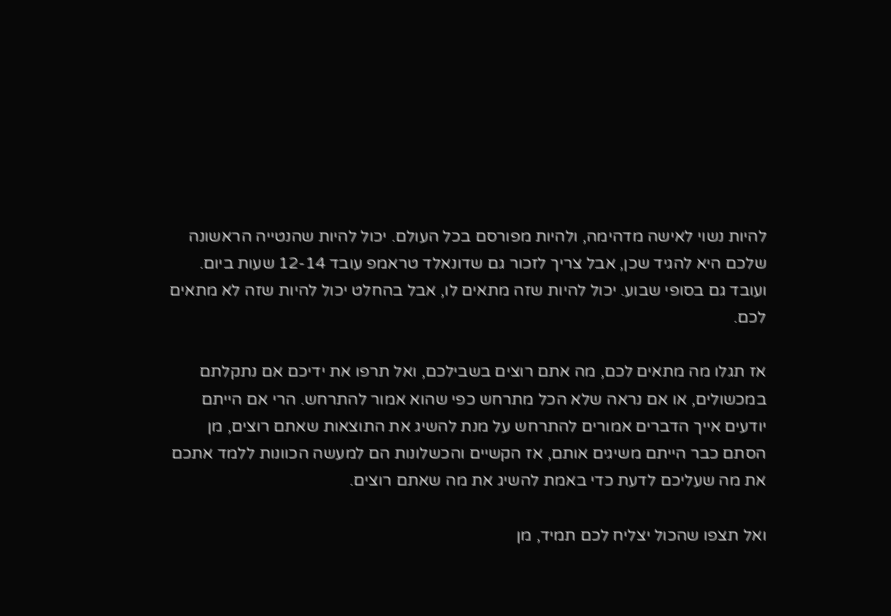להיות נשוי לאישה מדהימה, ולהיות מפורסם בכל העולם. יכול להיות שהנטייה הראשונה שלכם היא להגיד שכן, אבל צריך לזכור גם שדונאלד טראמפ עובד 12-14 שעות ביום. ועובד גם בסופי שבוע. יכול להיות שזה מתאים לו, אבל בהחלט יכול להיות שזה לא מתאים לכם.

אז תגלו מה מתאים לכם, מה אתם רוצים בשבילכם, ואל תרפו את ידיכם אם נתקלתם במכשולים, או אם נראה שלא הכל מתרחש כפי שהוא אמור להתרחש. הרי אם הייתם יודעים אייך הדברים אמורים להתרחש על מנת להשיג את התוצאות שאתם רוצים, מן הסתם כבר הייתם משיגים אותם, אז הקשיים והכשלונות הם למעשה הכוונות ללמד אתכם את מה שעליכם לדעת כדי באמת להשיג את מה שאתם רוצים.

ואל תצפו שהכול יצליח לכם תמיד, מן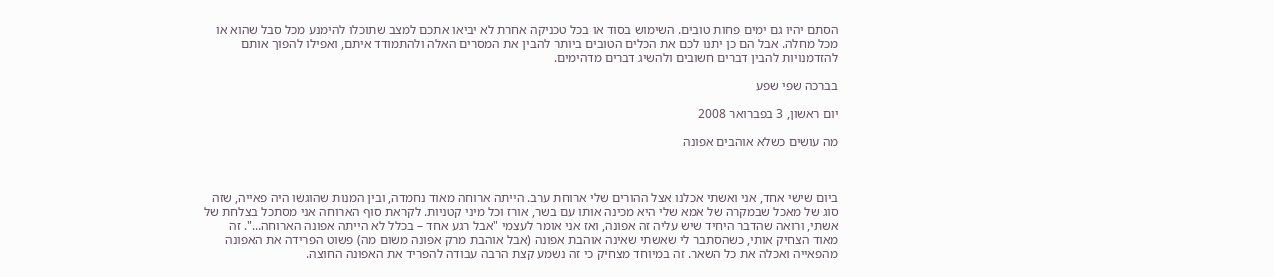הסתם יהיו גם ימים פחות טובים. השימוש בסוד או בכל טכניקה אחרת לא יביאו אתכם למצב שתוכלו להימנע מכל סבל שהוא או מכל מחלה. אבל הם כן יתנו לכם את הכלים הטובים ביותר להבין את המסרים האלה ולהתמודד איתם, ואפילו להפוך אותם להזדמנויות להבין דברים חשובים ולהשיג דברים מדהימים.

בברכה שפי שפע

יום ראשון, 3 בפברואר 2008

מה עושים כשלא אוהבים אפונה



ביום שישי אחד, אני ואשתי אכלנו אצל ההורים שלי ארוחת ערב. הייתה ארוחה מאוד נחמדה, ובין המנות שהוגשו היה פאייה, שזה סוג של מאכל שבמקרה של אמא שלי היא מכינה אותו עם בשר, אורז וכל מיני קטניות. לקראת סוף הארוחה אני מסתכל בצלחת של אשתי, ורואה שהדבר היחיד שיש עליה זה אפונה, ואז אני אומר לעצמי "אבל רגע אחד – בכלל לא הייתה אפונה הארוחה...". זה מאוד הצחיק אותי, כשהסתבר לי שאשתי שאינה אוהבת אפונה (אבל אוהבת מרק אפונה משום מה) פשוט הפרידה את האפונה מהפאייה ואכלה את כל השאר. זה במיוחד מצחיק כי זה נשמע קצת הרבה עבודה להפריד את האפונה החוצה.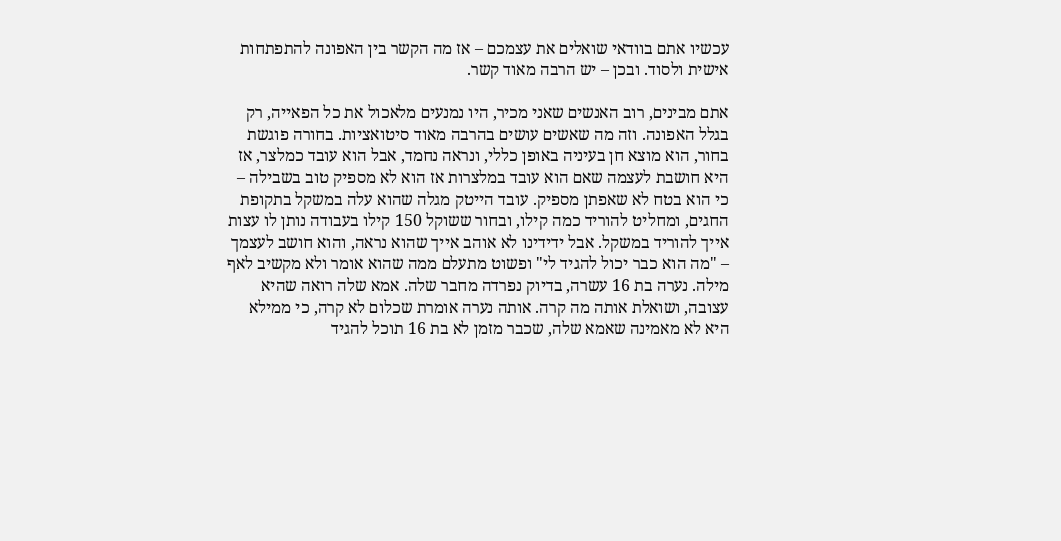עכשיו אתם בוודאי שואלים את עצמכם – אז מה הקשר בין האפונה להתפתחות אישית ולסוד. ובכן – יש הרבה מאוד קשר.

אתם מבינים, רוב האנשים שאני מכיר, היו נמנעים מלאכול את כל הפאייה, רק בגלל האפונה. וזה מה שאשים עושים בהרבה מאוד סיטואציות. בחורה פוגשת בחור, הוא מוצא חן בעיניה באופן כללי, ונראה נחמד, אבל הוא עובד כמלצר, אז היא חושבת לעצמה שאם הוא עובד במלצרות אז הוא לא מספיק טוב בשבילה – כי הוא בטח לא שאפתן מספיק. עובד הייטק מגלה שהוא עלה במשקל בתקופת החגים, ומחליט להוריד כמה קילו, ובחור ששוקל 150 קילו בעבודה נותן לו עצות אייך להוריד במשקל. אבל ידידינו לא אוהב אייך שהוא נראה, והוא חושב לעצמך – "מה הוא כבר יכול להגיד לי" ופשוט מתעלם ממה שהוא אומר ולא מקשיב לאף מילה. נערה בת 16 עשרה, בדיוק נפרדה מחבר שלה. אמא שלה רואה שהיא עצובה, ושואלת אותה מה קרה. אותה נערה אומרת שכלום לא קרה, כי ממילא היא לא מאמינה שאמא שלה, שכבר מזמן לא בת 16 תוכל להגיד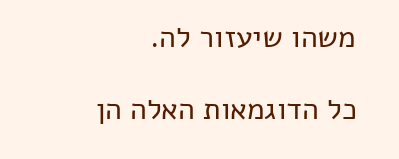משהו שיעזור לה.

כל הדוגמאות האלה הן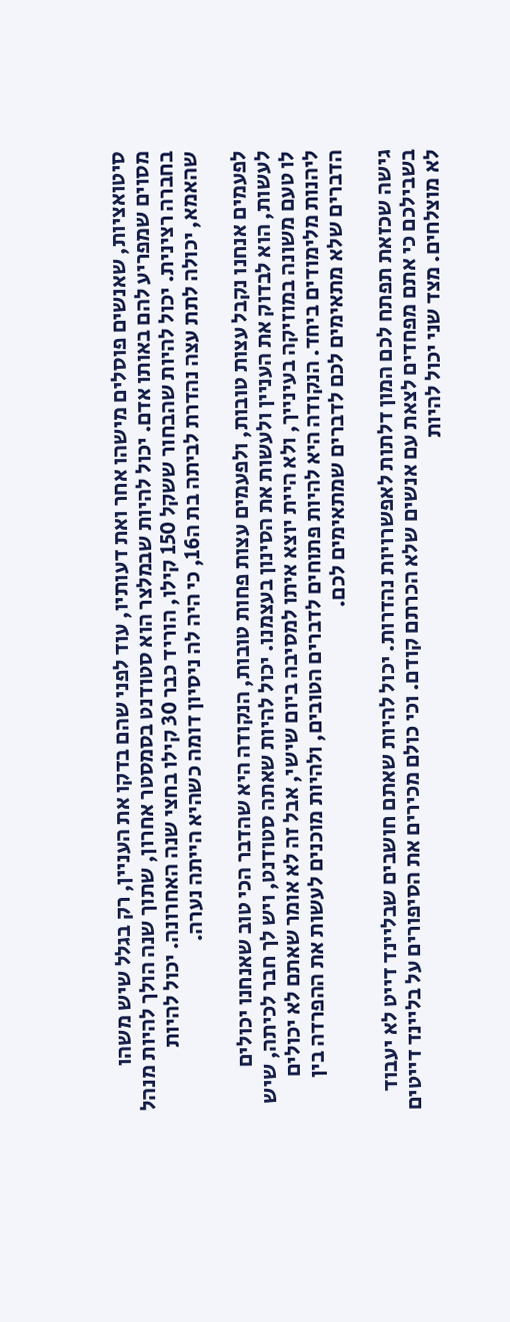סיטואציות, שאנשים פוסלים מישהו אחר ואת דעותיו, עוד לפני שהם בדקו את העניין, רק בגלל שיש משהו מסוים שמפריע להם באותו אדם. יכול להיות שבמלצר הוא סטודנט בסמסטר אחרון, שתוך שנה הולך להיות מנהל בחברה רצינית. יכול להיות שהבחור ששקל 150 קילו, הוריד כבר 30 קילו בחצי שנה האחרונה. יכול להיות שהאמא, יכולה לתת עצה נהדרת לביתה בת ה16, כי היה לה ניסיון דומה כשהיא הייתה נערה.

לפעמים אנחנו נקבל עצות טובות, ולפעמים עצות פחות טובות, הנקודה היא שהדבר הכי טוב שאנחנו יכולים לעשות, הוא לבדוק את העניין ולעשות את הסינון בעצמנו. יכול להיות שאתה סטודנט, ויש לך חבר לכיתה, שיש לו טעם משונה במוזיקה בעינייך, ולא היית יוצא איתו למסיבה ביום שישי, אבל זה לא אומר שאתם לא יכולים ליהנות מלימודים ביחד. הנקודה היא להיות פתוחים לדברים הטובים, ולהיות מוכנים לעשות את ההפרדה בין הדברים שלא מתאימים לכם לדברים שמתאימים לכם.

גישה שכזאת תפתח לכם המון דלתות לאפשרויות נהדרות. יכול להיות שאתם חושבים שבליינד דייט לא יעבוד בשבילכם כי אתם מפחדים לצאת עם אנשים שלא הכרתם קודם. וכי כולם מכירים את הסיפורים על בליינד דייטים לא מוצלחים. מצד שני יכול להיות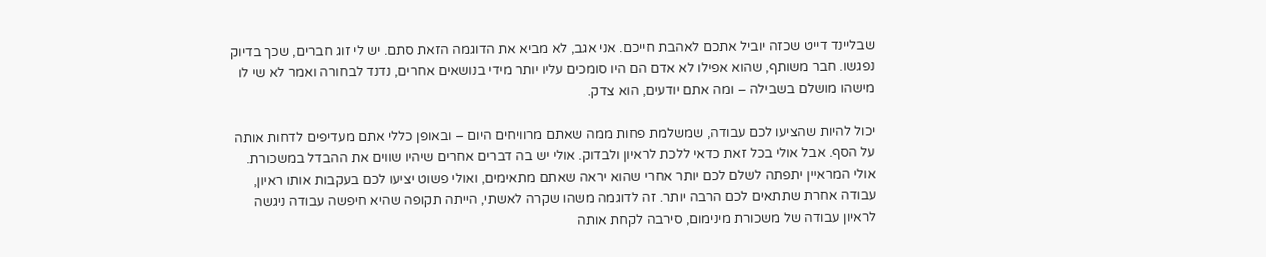שבליינד דייט שכזה יוביל אתכם לאהבת חייכם. אני אגב, לא מביא את הדוגמה הזאת סתם. יש לי זוג חברים, שכך בדיוק נפגשו. חבר משותף, שהוא אפילו לא אדם הם היו סומכים עליו יותר מידי בנושאים אחרים, נדנד לבחורה ואמר לא שי לו מישהו מושלם בשבילה – ומה אתם יודעים, הוא צדק.

יכול להיות שהציעו לכם עבודה, שמשלמת פחות ממה שאתם מרוויחים היום – ובאופן כללי אתם מעדיפים לדחות אותה על הסף. אבל אולי בכל זאת כדאי ללכת לראיון ולבדוק. אולי יש בה דברים אחרים שיהיו שווים את ההבדל במשכורת. אולי המראיין יתפתה לשלם לכם יותר אחרי שהוא יראה שאתם מתאימים, ואולי פשוט יציעו לכם בעקבות אותו ראיון, עבודה אחרת שתתאים לכם הרבה יותר. זה לדוגמה משהו שקרה לאשתי, הייתה תקופה שהיא חיפשה עבודה ניגשה לראיון עבודה של משכורת מינימום, סירבה לקחת אותה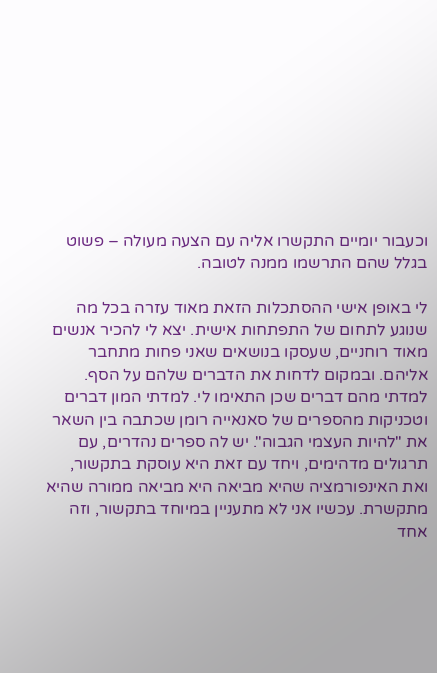וכעבור יומיים התקשרו אליה עם הצעה מעולה – פשוט בגלל שהם התרשמו ממנה לטובה.

לי באופן אישי ההסתכלות הזאת מאוד עזרה בכל מה שנוגע לתחום של התפתחות אישית. יצא לי להכיר אנשים מאוד רוחניים, שעסקו בנושאים שאני פחות מתחבר אליהם. ובמקום לדחות את הדברים שלהם על הסף. למדתי מהם דברים שכן התאימו לי. למדתי המון דברים וטכניקות מהספרים של סאנאייה רומן שכתבה בין השאר את "להיות העצמי הגבוה". יש לה ספרים נהדרים, עם תרגולים מדהימים, ויחד עם זאת היא עוסקת בתקשור, ואת האינפורמציה שהיא מביאה היא מביאה ממורה שהיא מתקשרת. עכשיו אני לא מתעניין במיוחד בתקשור, וזה אחד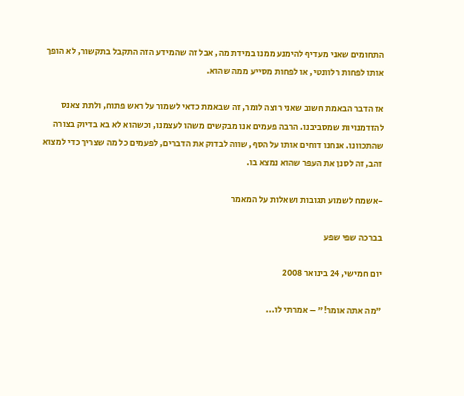התחומים שאני מעדיף להימנע ממנו במידת מה, אבל זה שהמידע הזה התקבל בתקשור, לא הופך אותו לפחות רלוונטי, או לפחות מסייע ממה שהוא.

אז הדבר הבאמת חשוב שאני רוצה לומר, זה שבאמת כדאי לשמור על ראש פתוח, ולתת צאנס להזדמנויות שמסביבנו. הרבה פעמים אנו מבקשים משהו לעצמנו, וכשהוא לא בא בדיוק בצורה שהתכוונו. אנחנו דוחים אותו על הסף, שווה לבדוק את הדברים, לפעמים כל מה שצריך כדי למצוא זהב, זה לסנן את העפר שהוא נמצא בו.

-אשמח לשמוע תגובות ושאלות על המאמר

בברכה שפי שפע

יום חמישי, 24 בינואר 2008

"מה אתה אומר!" – אמרתי לו...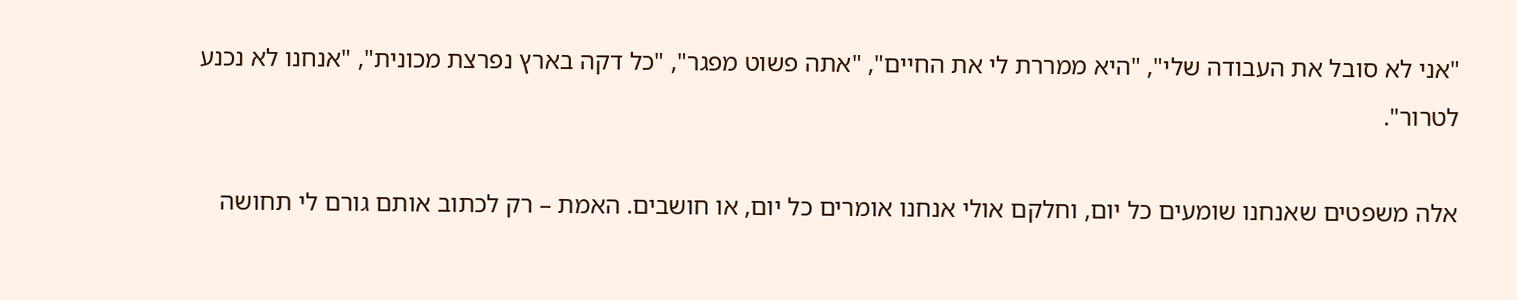"אני לא סובל את העבודה שלי", "היא ממררת לי את החיים", "אתה פשוט מפגר", "כל דקה בארץ נפרצת מכונית", "אנחנו לא נכנע לטרור".

אלה משפטים שאנחנו שומעים כל יום, וחלקם אולי אנחנו אומרים כל יום, או חושבים. האמת – רק לכתוב אותם גורם לי תחושה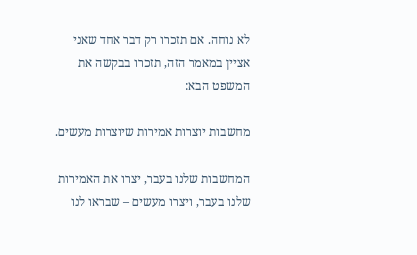לא נוחה. אם תזכרו רק דבר אחד שאני אציין במאמר הזה, תזכרו בבקשה את המשפט הבא:

מחשבות יוצרות אמירות שיוצרות מעשים.

המחשבות שלנו בעבר, יצרו את האמירות שלנו בעבר, ויצרו מעשים – שבראו לנו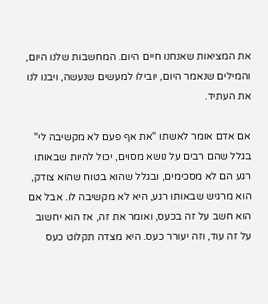את המציאות שאנחנו חיים היום. המחשבות שלנו היום, והמילים שנאמר היום, יובילו למעשים שנעשה, ויבנו לנו את העתיד.

אם אדם אומר לאשתו "את אף פעם לא מקשיבה לי" בגלל שהם רבים על נושא מסוים, יכול להיות שבאותו רגע הם לא מסכימים, ובגלל שהוא בטוח שהוא צודק, הוא מרגיש שבאותו רגע, היא לא מקשיבה לו. אבל אם הוא חשב על זה בכעס, ואומר את זה, אז הוא יחשוב על זה עוד, וזה יעורר כעס. היא מצדה תקלוט כעס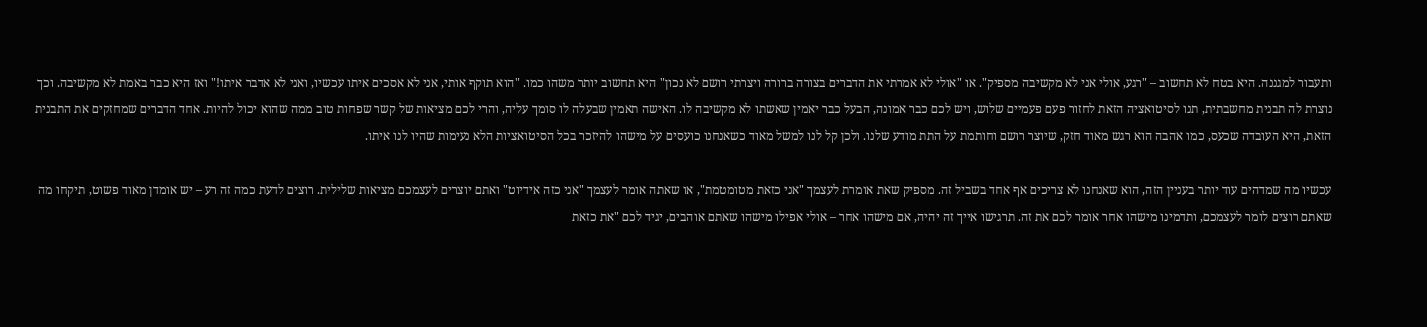ותעבור למגננה. היא בטח לא תחשוב – "רגע, אולי אני לא מקשיבה מספיק". או "אולי לא אמרתי את הדברים בצורה ברורה ויצרתי רושם לא נכון" היא תחשוב יותר משהו כמו. "הוא תוקף אותי, אני לא אסכים איתו עכשיו, ואני לא אדבר איתו!" ואז היא כבר באמת לא מקשיבה. וכך נוצרת לה תבנית מחשבתית, תנו לסיטואציה הזאת לחזור פעם פעמיים שלוש, ויש לכם כבר אמונה, הבעל כבר יאמין שאשתו לא מקשיבה לו. האישה תאמין שבעלה לו סומך עליה, והרי לכם מציאות של קשר שפחות טוב ממה שהוא יכול להיות. אחד הדברים שמחזקים את התבנית הזאת, היא העובדה שכעס, כמו אהבה הוא רגש מאוד חזק, שיוצר רושם וחותמת על התת מודע שלנו. ולכן קל לנו למשל מאוד כשאנחנו כועסים על מישהו להיזכר בכל הסיטואציות הלא נעימות שהיו לנו איתו.

עכשיו מה שמדהים עוד יותר בעניין הזה, הוא שאנחנו לא צריכים אף אחד בשביל זה. מספיק שאת אומרת לעצמך "אני כזאת מטומטמת", או שאתה אומר לעצמך "אני כזה אידיוט" ואתם יוצרים לעצמכם מציאות שלילית. רוצים לדעת כמה זה רע – יש אומדן מאוד פשוט, תיקחו מה שאתם רוצים לומר לעצמכם, ותדמינו מישהו אחר אומר לכם את זה. תרגישו אייך זה יהיה, אם מישהו אחר – אולי אפילו מישהו שאתם אוהבים, יגיד לכם "את כזאת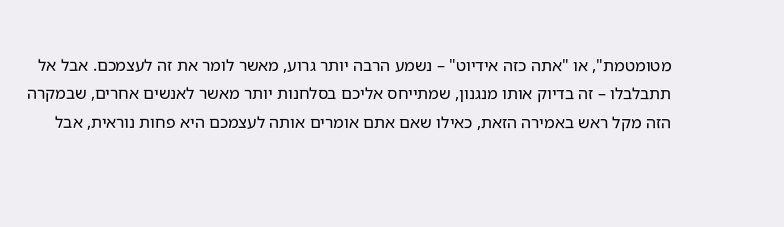מטומטמת", או "אתה כזה אידיוט" – נשמע הרבה יותר גרוע, מאשר לומר את זה לעצמכם. אבל אל תתבלבלו – זה בדיוק אותו מנגנון, שמתייחס אליכם בסלחנות יותר מאשר לאנשים אחרים, שבמקרה הזה מקל ראש באמירה הזאת, כאילו שאם אתם אומרים אותה לעצמכם היא פחות נוראית, אבל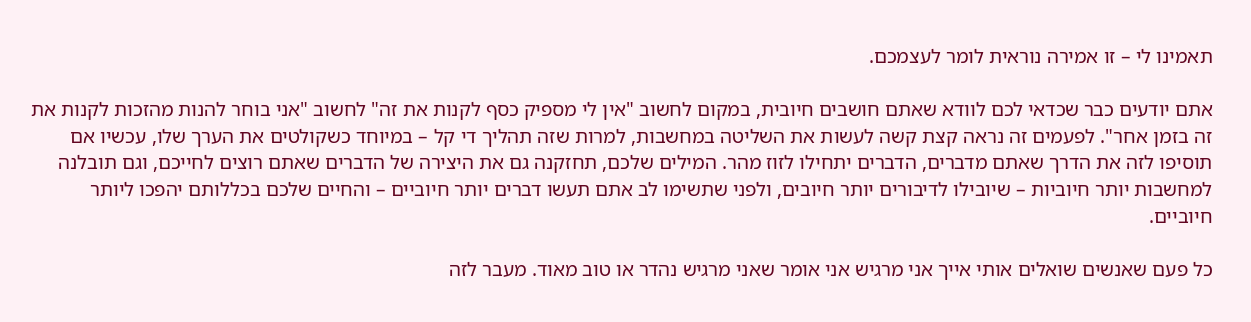תאמינו לי – זו אמירה נוראית לומר לעצמכם.

אתם יודעים כבר שכדאי לכם לוודא שאתם חושבים חיובית, במקום לחשוב "אין לי מספיק כסף לקנות את זה" לחשוב "אני בוחר להנות מהזכות לקנות את זה בזמן אחר". לפעמים זה נראה קצת קשה לעשות את השליטה במחשבות, למרות שזה תהליך די קל – במיוחד כשקולטים את הערך שלו, עכשיו אם תוסיפו לזה את הדרך שאתם מדברים, הדברים יתחילו לזוז מהר. המילים שלכם, תחזקנה גם את היצירה של הדברים שאתם רוצים לחייכם, וגם תובלנה למחשבות יותר חיוביות – שיובילו לדיבורים יותר חיובים, ולפני שתשימו לב אתם תעשו דברים יותר חיוביים – והחיים שלכם בכללותם יהפכו ליותר חיוביים.

כל פעם שאנשים שואלים אותי אייך אני מרגיש אני אומר שאני מרגיש נהדר או טוב מאוד. מעבר לזה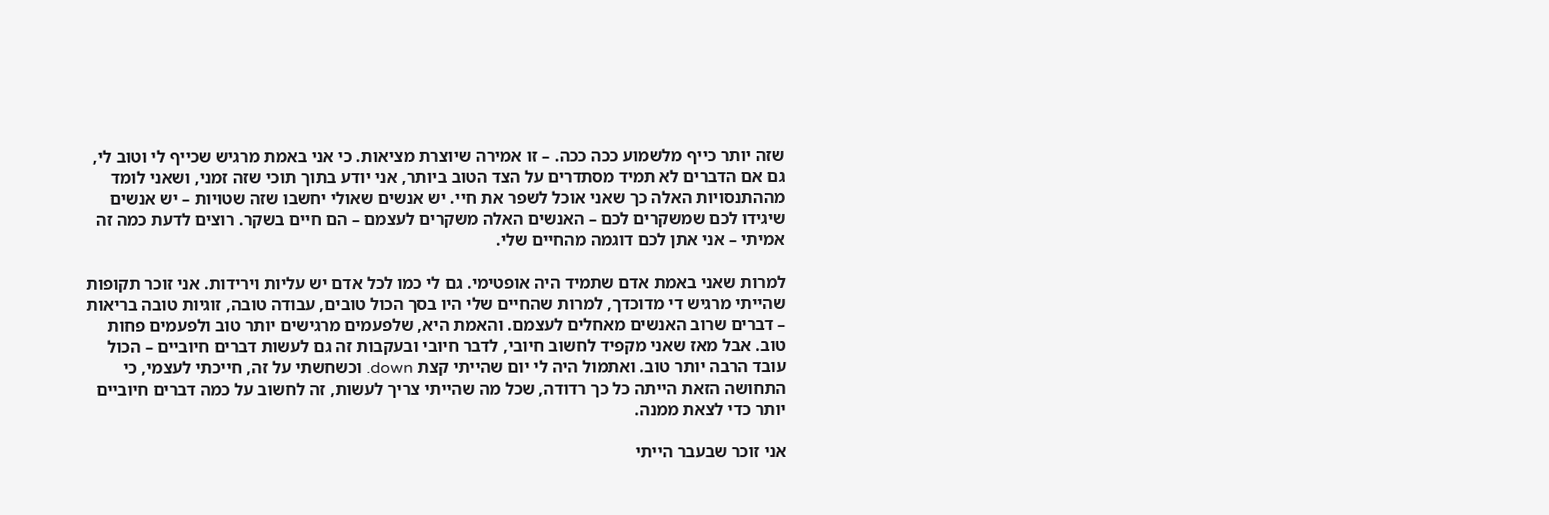שזה יותר כייף מלשמוע ככה ככה. – זו אמירה שיוצרת מציאות. כי אני באמת מרגיש שכייף לי וטוב לי, גם אם הדברים לא תמיד מסתדרים על הצד הטוב ביותר, אני יודע בתוך תוכי שזה זמני, ושאני לומד מההתנסויות האלה כך שאני אוכל לשפר את חיי. יש אנשים שאולי יחשבו שזה שטויות – יש אנשים שיגידו לכם שמשקרים לכם – האנשים האלה משקרים לעצמם – הם חיים בשקר. רוצים לדעת כמה זה אמיתי – אני אתן לכם דוגמה מהחיים שלי.

למרות שאני באמת אדם שתמיד היה אופטימי. גם לי כמו לכל אדם יש עליות וירידות. אני זוכר תקופות שהייתי מרגיש די מדוכדך, למרות שהחיים שלי היו בסך הכול טובים, עבודה טובה, זוגיות טובה בריאות – דברים שרוב האנשים מאחלים לעצמם. והאמת היא, שלפעמים מרגישים יותר טוב ולפעמים פחות טוב. אבל מאז שאני מקפיד לחשוב חיובי, לדבר חיובי ובעקבות זה גם לעשות דברים חיוביים – הכול עובד הרבה יותר טוב. ואתמול היה לי יום שהייתי קצת down. וכשחשתי על זה, חייכתי לעצמי, כי התחושה הזאת הייתה כל כך רדודה, שכל מה שהייתי צריך לעשות, זה לחשוב על כמה דברים חיוביים יותר כדי לצאת ממנה.

אני זוכר שבעבר הייתי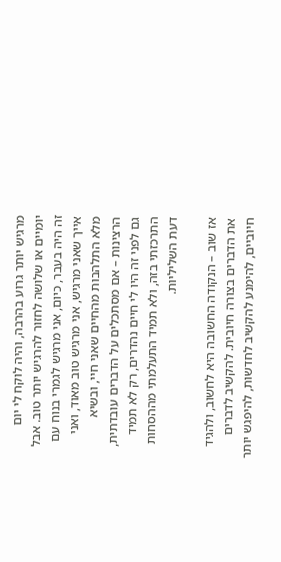מרגיש יותר גרוע בהרבה, והיה לוקח לי יום יומיים או שלושה לחזור להרגיש יותר טוב. אבל זה היה בעבר, כיום, אני מרגיש לגמרי בנוח עם אייך שאני מרגיש, אני מרגיש טוב מאוד, ואני מלא התלהבות מהחיים שאני חיי, ובשיא הרצינות – אם מסתכלים על הדברים עובדתית, גם לפני זה היו לי חיים נהדרים, רק לא תמיד התרכזתי בזה, ולא תמיד התעלמתי מההסחות דעת השליליות.

אז שוב – הנקודה החשובה היא לחשוב, ולהגיד את הדברים בצורה חיובית. להקשיב לדברים חיוביים, להימנע להקשיב לחדשות, להיפגש יותר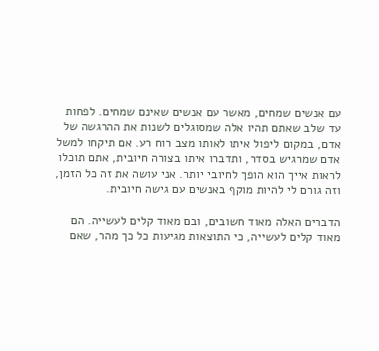עם אנשים שמחים, מאשר עם אנשים שאינם שמחים. לפחות עד שלב שאתם תהיו אלה שמסוגלים לשנות את ההרגשה של אדם, במקום ליפול איתו לאותו מצב רוח רע. אם תיקחו למשל אדם שמרגיש בסדר, ותדברו איתו בצורה חיובית, אתם תוכלו לראות אייך הוא הופך לחיובי יותר. אני עושה את זה כל הזמן, וזה גורם לי להיות מוקף באנשים עם גישה חיובית.

הדברים האלה מאוד חשובים, ובם מאוד קלים לעשייה. הם מאוד קלים לעשייה, כי התוצאות מגיעות כל כך מהר, שאם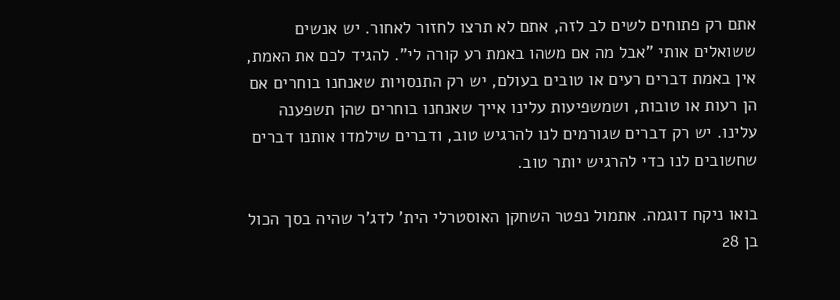אתם רק פתוחים לשים לב לזה, אתם לא תרצו לחזור לאחור. יש אנשים ששואלים אותי "אבל מה אם משהו באמת רע קורה לי". להגיד לכם את האמת, אין באמת דברים רעים או טובים בעולם, יש רק התנסויות שאנחנו בוחרים אם הן רעות או טובות, ושמשפיעות עלינו אייך שאנחנו בוחרים שהן תשפענה עלינו. יש רק דברים שגורמים לנו להרגיש טוב, ודברים שילמדו אותנו דברים שחשובים לנו כדי להרגיש יותר טוב.

בואו ניקח דוגמה. אתמול נפטר השחקן האוסטרלי הית' לדג'ר שהיה בסך הכול בן 28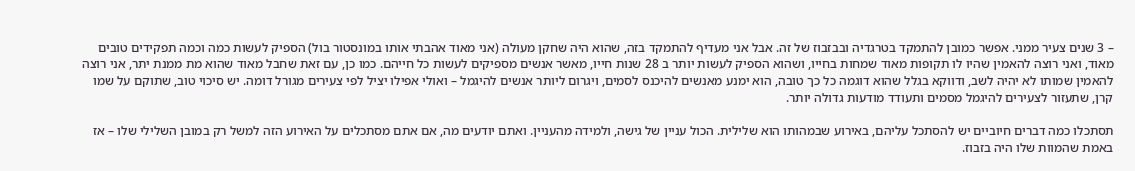– 3 שנים צעיר ממני. אפשר כמובן להתמקד בטרגדיה ובבזבוז של זה. אבל אני מעדיף להתמקד בזה, שהוא היה שחקן מעולה (אני מאוד אהבתי אותו במונסטור בול) הספיק לעשות כמה וכמה תפקידים טובים מאוד, ואני רוצה להאמין שהיו לו תקופות מאוד שמחות בחייו, ושהוא הספיק לעשות יותר ב 28 שנות חייו, מאשר אנשים מספיקים לעשות כל חייהם. כמו כן, עם זאת שחבל מאוד שהוא מת ממנת יתר, אני רוצה להאמין שמותו לא יהיה לשב, ודווקא בגלל שהוא דוגמה כל כך טובה, הוא ימנע מאנשים להיכנס לסמים, ויגרום ליותר אנשים להיגמל – ואולי אפילו יציל לפי צעירים מגורל דומה. יש סיכוי טוב, שתוקם על שמו קרן, שתעזור לצעירים להיגמל מסמים ותעודד מודעות גדולה יותר.

תסתכלו כמה דברים חיוביים יש להסתכל עליהם, באירוע שבמהותו הוא שלילית. הכול עניין של גישה, ולמידה מהעניין. ואתם יודעים מה, אם אתם מסתכלים על האירוע הזה למשל רק במובן השלילי שלו – אז באמת שהמוות שלו היה בזבוז.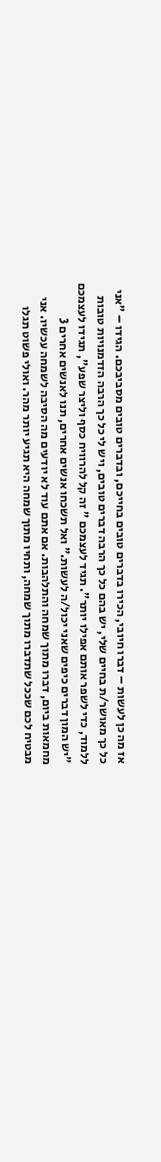אז מה כן לעשות – דברו חיובי, הכירו בדברים טובים בחייכם, ובדברים טובים מסביבכם. הגידו – "אני כל כך מאושר/ת בחיים שלי, יש בהם כל כך הרבה דברים טובים, ויש לי כל כך הרבה הזדמנויות טובות ללמוד, כדי לשפר אותם אפילו יותר". תגיד לעצמכם " זה קל להרוויח כסף וליצר שפע", תגידו לעצמכם "יש המון דברים כיפים שאני יכול/ה לעשות." ואל תשכחו אנשים אחרים, תנו לאנשים אחרים 3 מחמאות ביום, דברו מתוך שמחה והתלהבות. אם אתם עוד לא יודעים מה הסיבה לשמחה עכשיו. אני מבטיח לכם שככל שתדברו מתוך שמחה, ותחיו מתוך שמחה היא תגיע יותר מהר. ואולי פשוט תגלו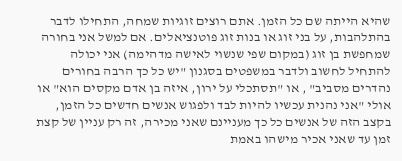שהיא הייתה שם כל הזמן. אתם רוצים זוגיות שמחה, התחילו לדבר בהתלהבות, על בני זוג או בנות זוג פוטנציאלים. אם למשל אני בחורה שמחפשת בן זוג (במקום שפי שנשוי לאישה מדהימה) אני יכולה להתחיל לחשוב ולדבר במשפטים בסגנון "יש כל כך הרבה בחורים נהדרים מסביב" , או "תסתכלי על ירון, איזה בן אדם מקסים הוא" או אולי "אני נהנית עכשיו להיות לבד ולפגוש אנשים חדשים כל הזמן, בקצב הזה של אנשים כל כך מעניינם שאני מכירה, זה רק עניין של קצת זמן עד שאני אכיר מישהו באמת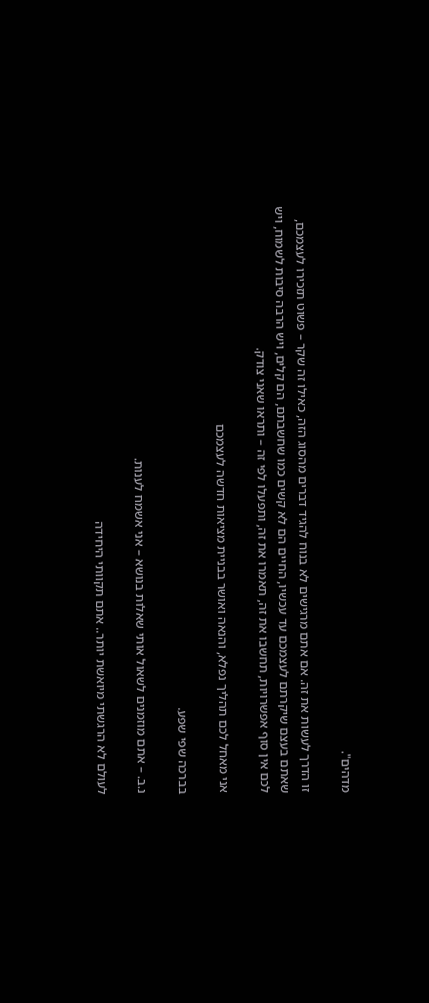מדהים".

זו הדרך לעשות את זה. אם אתם מרגישים לא בנוח להגיד דברים מהסוג הזה, כאילו זה שקר – פשוט תזכירו לעצמכם, שאתם בעצם שיקרתם לעצמכם עד עכשיו, החיים הם לא קשים כמו שחשבתם, הם קלים, ויש הרבה סיבות לשמוח, ויש לכם אין סוף אפשרויות, תחשבו את זה, תאמרו את זה, ותפעלו לפי זה – ותראו שאני צודק.

אני מאחל לכם תהליך נפלא, והנאה ואושר בבניית מציאות חדשה לעצמכם

בברכה שפי שפע.

נ.ב. – אתם מוזמנים לשאול אותי שאלות בנושא – אני אשמח לענות.

לעולם לא הרגשתי מיואשת יותר.. אתם תקוותי היחידה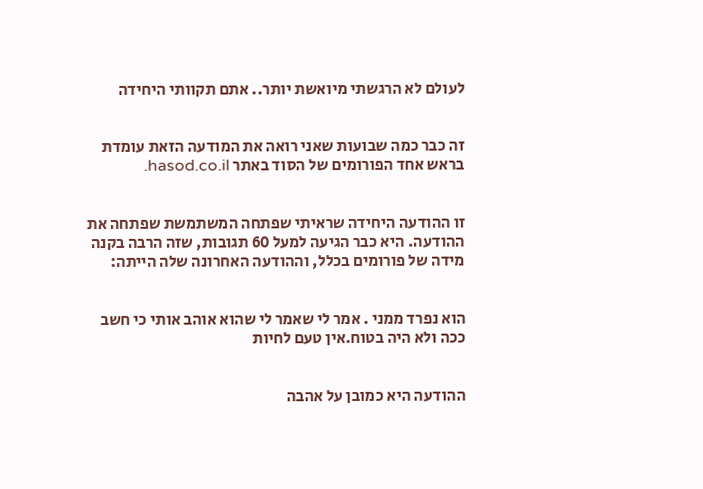לעולם לא הרגשתי מיואשת יותר.. אתם תקוותי היחידה


זה כבר כמה שבועות שאני רואה את המודעה הזאת עומדת בראש אחד הפורומים של הסוד באתר hasod.co.il.


זו ההודעה היחידה שראיתי שפתחה המשתמשת שפתחה את ההודעה. היא כבר הגיעה למעל 60 תגובות, שזה הרבה בקנה מידה של פורומים בכלל, וההודעה האחרונה שלה הייתה:


הוא נפרד ממני . אמר לי שאמר לי שהוא אוהב אותי כי חשב ככה ולא היה בטוח.אין טעם לחיות


ההודעה היא כמובן על אהבה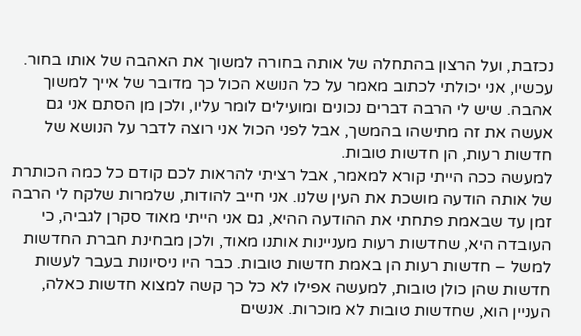נכזבת, ועל הרצון בהתחלה של אותה בחורה למשוך את האהבה של אותו בחור. עכשיו, אני יכולתי לכתוב מאמר על כל הנושא הכול כך מדובר של אייך למשוך אהבה. שיש לי הרבה דברים נכונים ומועילים לומר עליו, ולכן מן הסתם אני גם אעשה את זה מתישהו בהמשך, אבל לפני הכול אני רוצה לדבר על הנושא של חדשות רעות, הן חדשות טובות.
למעשה ככה הייתי קורא למאמר, אבל רציתי להראות לכם קודם כל כמה הכותרת של אותה הודעה מושכת את העין שלנו. אני חייב להודות, שלמרות שלקח לי הרבה זמן עד שבאמת פתחתי את ההודעה ההיא, גם אני הייתי מאוד סקרן לגביה, כי העובדה היא, שחדשות רעות מעניינות אותנו מאוד, ולכן מבחינת חברת החדשות למשל – חדשות רעות הן באמת חדשות טובות. כבר היו ניסיונות בעבר לעשות חדשות שהן כולן טובות, למעשה אפילו לא כל כך קשה למצוא חדשות כאלה, העניין הוא, שחדשות טובות לא מוכרות. אנשים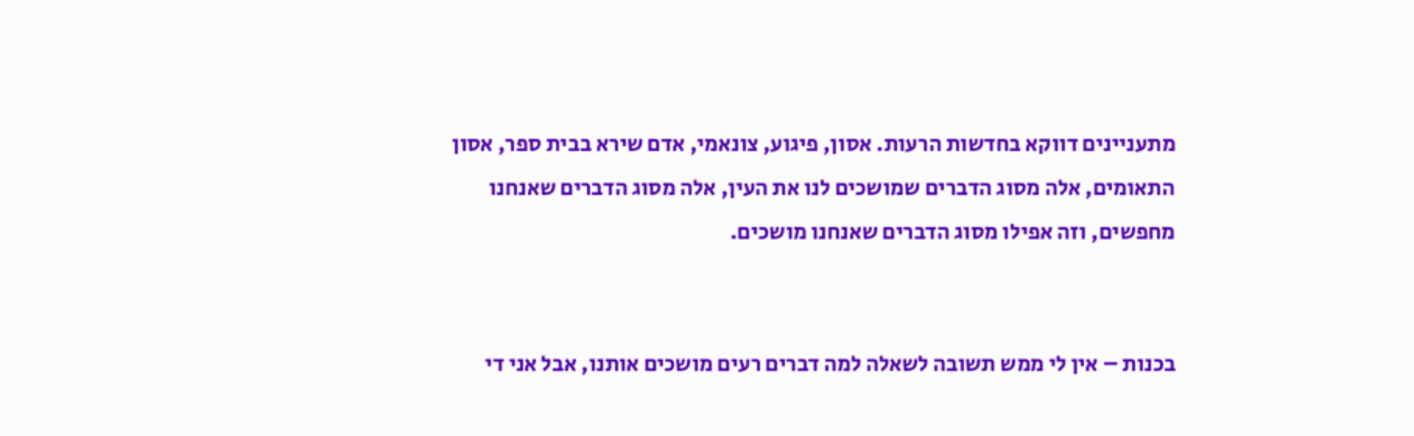מתעניינים דווקא בחדשות הרעות. אסון, פיגוע, צונאמי, אדם שירא בבית ספר, אסון התאומים, אלה מסוג הדברים שמושכים לנו את העין, אלה מסוג הדברים שאנחנו מחפשים, וזה אפילו מסוג הדברים שאנחנו מושכים.


בכנות – אין לי ממש תשובה לשאלה למה דברים רעים מושכים אותנו, אבל אני די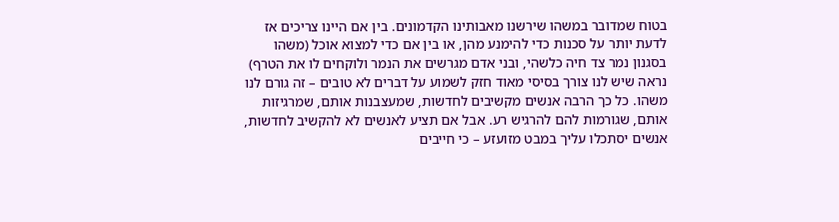בטוח שמדובר במשהו שירשנו מאבותינו הקדמונים. בין אם היינו צריכים אז לדעת יותר על סכנות כדי להימנע מהן, או בין אם כדי למצוא אוכל (משהו בסגנון נמר צד חיה כלשהי, ובני אדם מגרשים את הנמר ולוקחים לו את הטרף) נראה שיש לנו צורך בסיסי מאוד חזק לשמוע על דברים לא טובים – זה גורם לנו משהו. כל כך הרבה אנשים מקשיבים לחדשות, שמעצבנות אותם, שמרגיזות אותם, שגורמות להם להרגיש רע. אבל אם תציע לאנשים לא להקשיב לחדשות, אנשים יסתכלו עליך במבט מזועזע – כי חייבים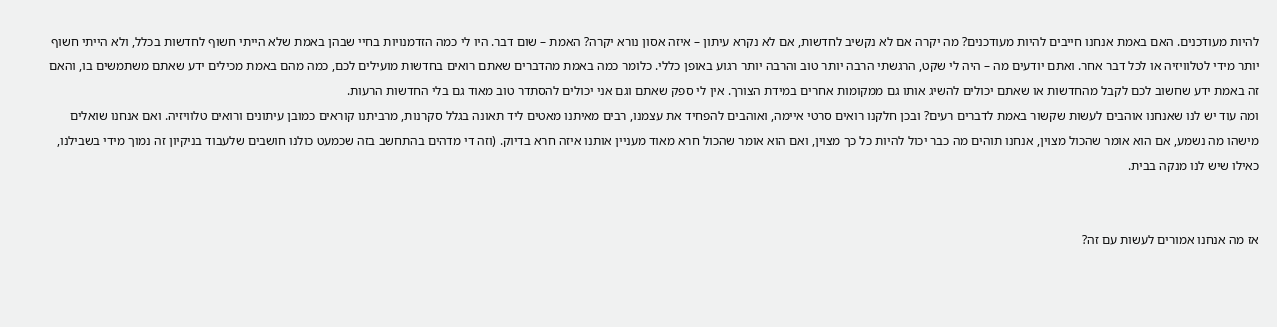להיות מעודכנים. האם באמת אנחנו חייבים להיות מעודכנים? מה יקרה אם לא נקשיב לחדשות, אם לא נקרא עיתון – איזה אסון נורא יקרה? האמת – שום דבר. היו לי כמה הזדמנויות בחיי שבהן באמת שלא הייתי חשוף לחדשות בכלל, ולא הייתי חשוף יותר מידי לטלוויזיה או לכל דבר אחר. ואתם יודעים מה – היה לי שקט, הרגשתי הרבה יותר טוב והרבה יותר רגוע באופן כללי. כלומר כמה באמת מהדברים שאתם רואים בחדשות מועילים לכם, כמה מהם באמת מכילים ידע שאתם משתמשים בו, והאם זה באמת ידע שחשוב לכם לקבל מהחדשות או שאתם יכולים להשיג אותו גם ממקומות אחרים במידת הצורך. אין לי ספק שאתם וגם אני יכולים להסתדר טוב מאוד גם בלי החדשות הרעות.
ומה עוד יש לנו שאנחנו אוהבים לעשות שקשור באמת לדברים רעים? ובכן חלקנו רואים סרטי איימה, ואוהבים להפחיד את עצמנו, רבים מאיתנו מאטים ליד תאונה בגלל סקרנות, מרביתנו קוראים כמובן עיתונים ורואים טלוויזיה. ואם אנחנו שואלים מישהו מה נשמע, אם הוא אומר שהכול מצוין, אנחנו תוהים מה כבר יכול להיות כל כך מצוין, ואם הוא אומר שהכול חרא מאוד מעניין אותנו איזה חרא בדיוק. (וזה די מדהים בהתחשב בזה שכמעט כולנו חושבים שלעבוד בניקיון זה נמוך מידי בשבילנו, כאילו שיש לנו מנקה בבית.


אז מה אנחנו אמורים לעשות עם זה?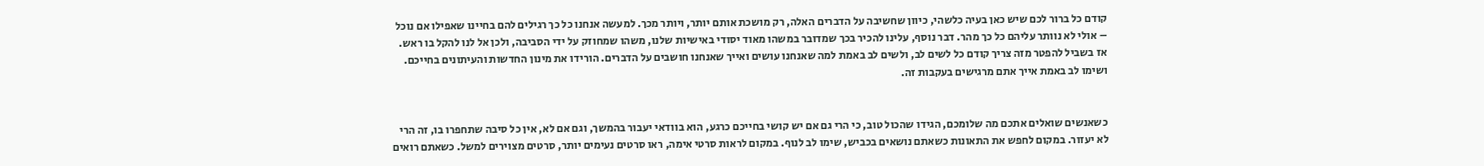קודם כל ברור לכם שיש כאן בעיה כלשהי, כיוון שחשיבה על הדברים האלה, רק מושכת אותם יותר, ויותר מכך. למעשה אנחנו כל כך רגילים להם בחיינו שאפילו אם נוכל – אולי לא נוותר עליהם כל כך מהר. דבר נוסף, עלינו להכיר בכך שמדובר במשהו מאוד יסודי באישיות שלנו, משהו שמחוזק על ידי הסביבה, ולכן אל לנו להקל בו ראש. אז בשביל להפטר מזה צריך קודם כל לשים לב, ולשים לב באמת למה שאנחנו עושים ואייך שאנחנו חושבים על הדברים. הורידו את מינון החדשות והעיתונים בחייכם. ושימו לב באמת אייך אתם מרגישים בעקבות זה.


כשאנשים שואלים אתכם מה שלומכם, הגידו שהכול טוב, כי הרי גם אם יש קושי בחייכם כרגע, הוא בוודאי יעבור בהמשך, וגם אם לא, אין כל סיבה שתחפרו בו, זה הרי לא יעזור. במקום לחפש את התאונות כשאתם נושאים בכביש, שימו לב לנוף. במקום לראות סרטי אימה, ראו סרטים נעימים יותר, סרטים מצוירים למשל. כשאתם רואים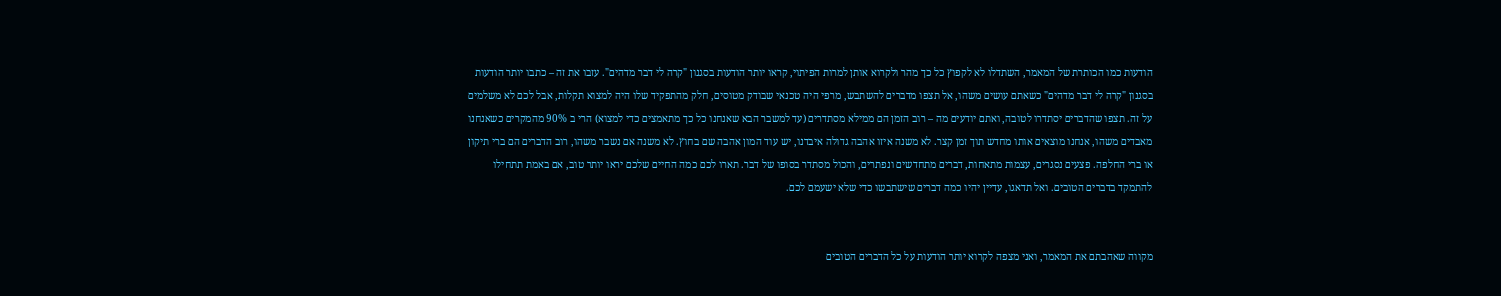הודעות כמו הכותרת של המאמר, השתדלו לא לקפוץ כל כך מהר ולקרוא אותן למרות הפיתוי, קראו יותר הודעות בסגנון "קרה לי דבר מדהים". עזבו את זה – כתבו יותר הודעות בסגנון "קרה לי דבר מדהים" כשאתם עושים משהו, אל תצפו מדברים להשתבש, מרפי היה טכנאי שבודק מטוסים, חלק מהתפקיד שלו היה למצוא תקלות, אבל לכם לא משלמים על זה. תצפו שהדברים יסתדרו לטובה, ואתם יודעים מה – רוב הזמן הם ממילא מסתדרים (עד למשבר הבא שאנחנו כל כך מתאמצים כדי למצוא) הרי ב 90% מהמקרים כשאנחנו מאבדים משהו, אנחנו מוצאים אותו מחדש תוך זמן קצר. לא משנה איזו אהבה גדולה איבדנו, יש עוד המון אהבה שם בחוץ. לא משנה אם נשבר משהו, רוב הדברים הם ברי תיקון או ברי החלפה. פצעים נסגרים, עצמות מתאחות, דברים מתחדשים ונפתרים, והכול מסתדר בסופו של דבר. תארו לכם כמה החיים שלכם יראו יותר טוב, אם באמת תתחילו להתמקד בדברים הטובים. ואל תדאגו, עדיין יהיו כמה דברים שישתבשו כדי שלא ישעמם לכם.


מקווה שאהבתם את המאמר, ואני מצפה לקרוא יותר הודעות על כל הדברים הטובים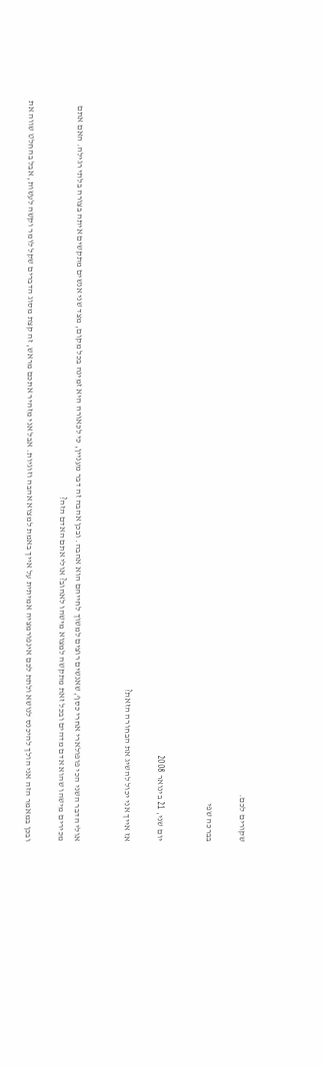שקורים לכם.

בברכה שפי


יום שני, 21 בינואר 2008

אז אייך אני יכול להשיג את הבחורה הזאת?


אולי הדבר השני הכי פופולארי אחרי כסף, שאנשים רוצים למשוך לחייהם הוא אהבה. ובכן אהבה זה דבר מעניין, כי לכאורה היא זמינה בכל מקום, מצד שני אנשים מתקשים איתה בצורה בלתי רגילה. האם אתם מכירים מישהו שהוא אדם מדהים ובכל זאת מתקשה למצוא מישהו לאהוב? אולי אתם האדם הזה?

ובכן במאמר הזה אני הולך להיכנס לנושא ולתת לכם אינפורמציה אמיתית על אייך באמת למצוא אהבה וזוגיות. אבל אני מזהיר אתכם מראש, זה קצת מסוג הדברים שקל לומר וקשה לעשות, אבל בהחלט שווה את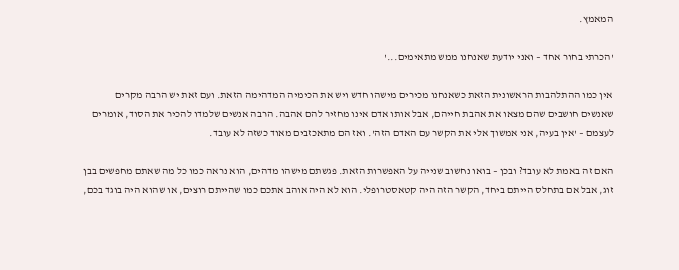המאמץ.

'הכרתי בחור אחד – ואני יודעת שאנחנו ממש מתאימים...'

אין כמו ההתלהבות הראשונית הזאת כשאנחנו מכירים מישהו חדש ויש את הכימיה המדהימה הזאת. ועם זאת יש הרבה מקרים שאנשים חושבים שהם מצאו את אהבת חייהם, אבל אותו אדם אינו מחזיר להם אהבה. הרבה אנשים שלמדו להכיר את הסוד, אומרים לעצמם – 'אין בעיה, אני אמשוך אלי את הקשר עם האדם הזה'. ואז הם מתאכזבים מאוד כשזה לא עובד.

האם זה באמת לא עובד? ובכן – בואו נחשוב שנייה על האפשרות הזאת. פגשתם מישהו מדהים, הוא נראה כמו כל מה שאתם מחפשים בבן זוג, אבל אם בתחלס הייתם ביחד, הקשר הזה היה קטאסטרופלי. הוא לא היה אוהב אתכם כמו שהייתם רוצים, או שהוא היה בוגד בכם,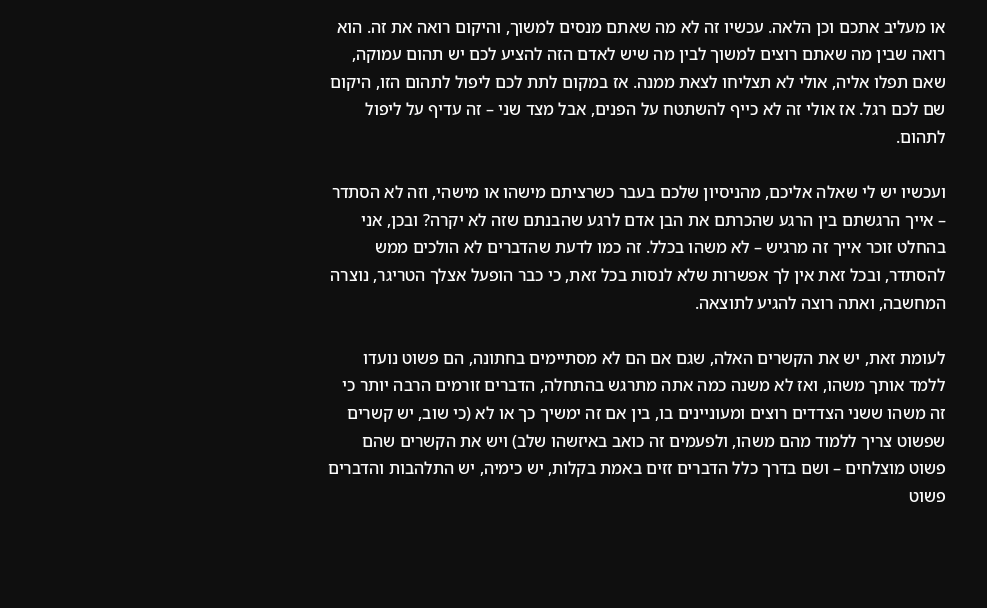או מעליב אתכם וכן הלאה. עכשיו זה לא מה שאתם מנסים למשוך, והיקום רואה את זה. הוא רואה שבין מה שאתם רוצים למשוך לבין מה שיש לאדם הזה להציע לכם יש תהום עמוקה, שאם תפלו אליה, אולי לא תצליחו לצאת ממנה. אז במקום לתת לכם ליפול לתהום הזו, היקום שם לכם רגל. אז אולי זה לא כייף להשתטח על הפנים, אבל מצד שני – זה עדיף על ליפול לתהום.

ועכשיו יש לי שאלה אליכם, מהניסיון שלכם בעבר כשרציתם מישהו או מישהי, וזה לא הסתדר – אייך הרגשתם בין הרגע שהכרתם את הבן אדם לרגע שהבנתם שזה לא יקרה? ובכן, אני בהחלט זוכר אייך זה מרגיש – לא משהו בכלל. זה כמו לדעת שהדברים לא הולכים ממש להסתדר, ובכל זאת אין לך אפשרות שלא לנסות בכל זאת, כי כבר הופעל אצלך הטריגר, נוצרה המחשבה, ואתה רוצה להגיע לתוצאה.

לעומת זאת, יש את הקשרים האלה, שגם אם הם לא מסתיימים בחתונה, הם פשוט נועדו ללמד אותך משהו, ואז לא משנה כמה אתה מתרגש בהתחלה, הדברים זורמים הרבה יותר כי זה משהו ששני הצדדים רוצים ומעוניינים בו, בין אם זה ימשיך כך או לא (כי שוב, יש קשרים שפשוט צריך ללמוד מהם משהו, ולפעמים זה כואב באיזשהו שלב) ויש את הקשרים שהם פשוט מוצלחים – ושם בדרך כלל הדברים זזים באמת בקלות, יש כימיה, יש התלהבות והדברים פשוט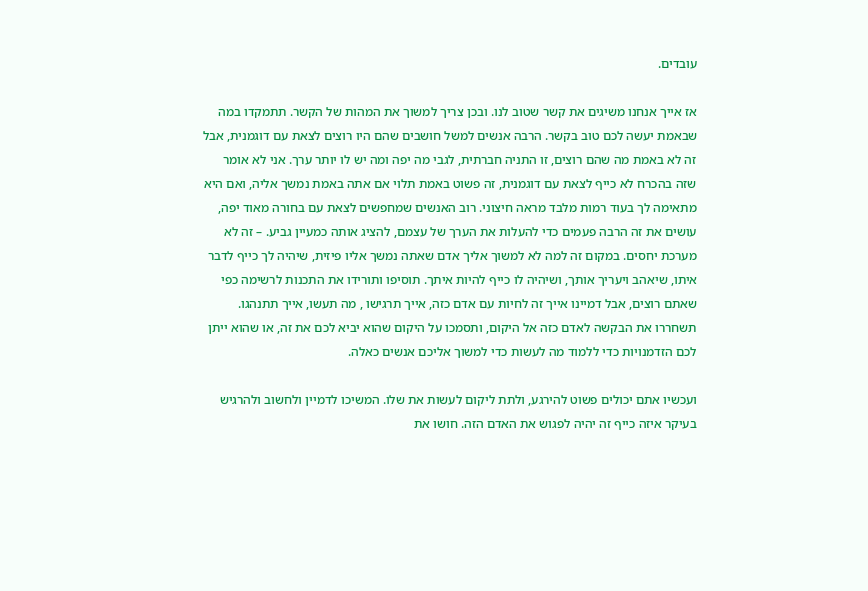עובדים.

אז אייך אנחנו משיגים את קשר שטוב לנו. ובכן צריך למשוך את המהות של הקשר. תתמקדו במה שבאמת יעשה לכם טוב בקשר. הרבה אנשים למשל חושבים שהם היו רוצים לצאת עם דוגמנית, אבל זה לא באמת מה שהם רוצים, זו התניה חברתית, לגבי מה יפה ומה יש לו יותר ערך. אני לא אומר שזה בהכרח לא כייף לצאת עם דוגמנית, זה פשוט באמת תלוי אם אתה באמת נמשך אליה, ואם היא מתאימה לך בעוד רמות מלבד מראה חיצוני. רוב האנשים שמחפשים לצאת עם בחורה מאוד יפה, עושים את זה הרבה פעמים כדי להעלות את הערך של עצמם, להציג אותה כמעיין גביע. – זה לא מערכת יחסים. במקום זה למה לא למשוך אליך אדם שאתה נמשך אליו פיזית, שיהיה לך כייף לדבר איתו, שיאהב ויעריך אותך, ושיהיה לו כייף להיות איתך. תוסיפו ותורידו את התכנות לרשימה כפי שאתם רוצים, אבל דמיינו אייך זה לחיות עם אדם כזה, אייך תרגישו , מה תעשו, אייך תתנהגו. תשחררו את הבקשה לאדם כזה אל היקום, ותסמכו על היקום שהוא יביא לכם את זה, או שהוא ייתן לכם הזדמנויות כדי ללמוד מה לעשות כדי למשוך אליכם אנשים כאלה.

ועכשיו אתם יכולים פשוט להירגע, ולתת ליקום לעשות את שלו. המשיכו לדמיין ולחשוב ולהרגיש בעיקר איזה כייף זה יהיה לפגוש את האדם הזה. חושו את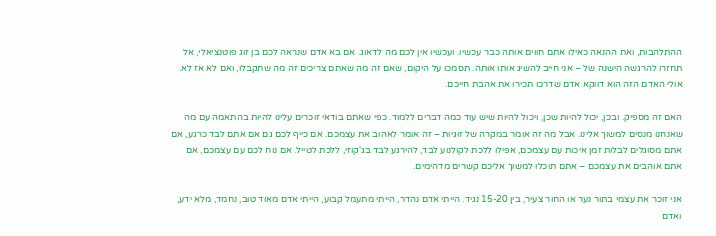ההתלהבות, ואת ההנאה כאילו אתם חווים אותה כבר עכשיו. ועכשיו אין לכם מה לדאוג. אם בא אדם שנראה לכם בן זוג פוטנציאלי, אל תחזרו להרגשה הישנה של – אני חייב להשיג אותו אותה. תסמכו על היקום, שאם זה מה שאתם צריכים זה מה שתקבלו, ואם לא אז לא. אולי האדם הזה הוא דווקא אדם שדרכו תכירו את אהבת חייכם.

האם זה מספיק. ובכן, יכול להיות שכן, ויכול להיות שיש עוד כמה דברים ללמוד. כפי שאתם בודאי זוכרים עלינו להיות בהתאמה עם מה שאנחנו מנסים למשוך אלינו. אבל מה זה אומר במקרה של זוגיות – זה אומר לאהוב את עצמכם. אם כייף לכם גם אם אתם לבד כרגע, אם אתם מסוגלים לבלות זמן איכות עם עצמכם, אפילו ללכת לקולנוע לבד, להירגע לבד בג'קוזי, ללכת לטייל. אם נוח לכם עם עצמכם, אם אתם אוהבים את עצמכם – אתם תוכלו למשוך אליכם קשרים מדהימים.

אני זוכר את עצמי בתור נער או החור צעיר, בין 15-20 נגיד. הייתי אדם נהדר, הייתי מתעמל קבוע, הייתי אדם מאוד טוב, נחמד, מלא ידע, ואדם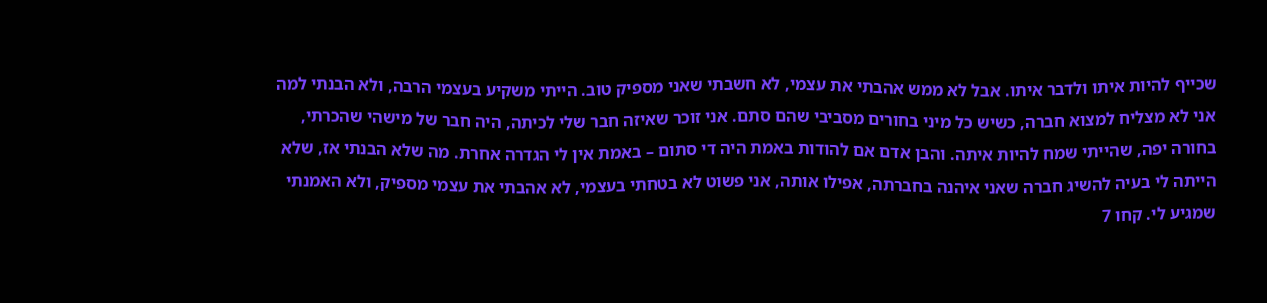שכייף להיות איתו ולדבר איתו. אבל לא ממש אהבתי את עצמי, לא חשבתי שאני מספיק טוב. הייתי משקיע בעצמי הרבה, ולא הבנתי למה אני לא מצליח למצוא חברה, כשיש כל מיני בחורים מסביבי שהם סתם. אני זוכר שאיזה חבר שלי לכיתה, היה חבר של מישהי שהכרתי, בחורה יפה, שהייתי שמח להיות איתה. והבן אדם אם להודות באמת היה די סתום – באמת אין לי הגדרה אחרת. מה שלא הבנתי אז, שלא הייתה לי בעיה להשיג חברה שאני איהנה בחברתה, אפילו אותה, אני פשוט לא בטחתי בעצמי, לא אהבתי את עצמי מספיק, ולא האמנתי שמגיע לי. קחו 7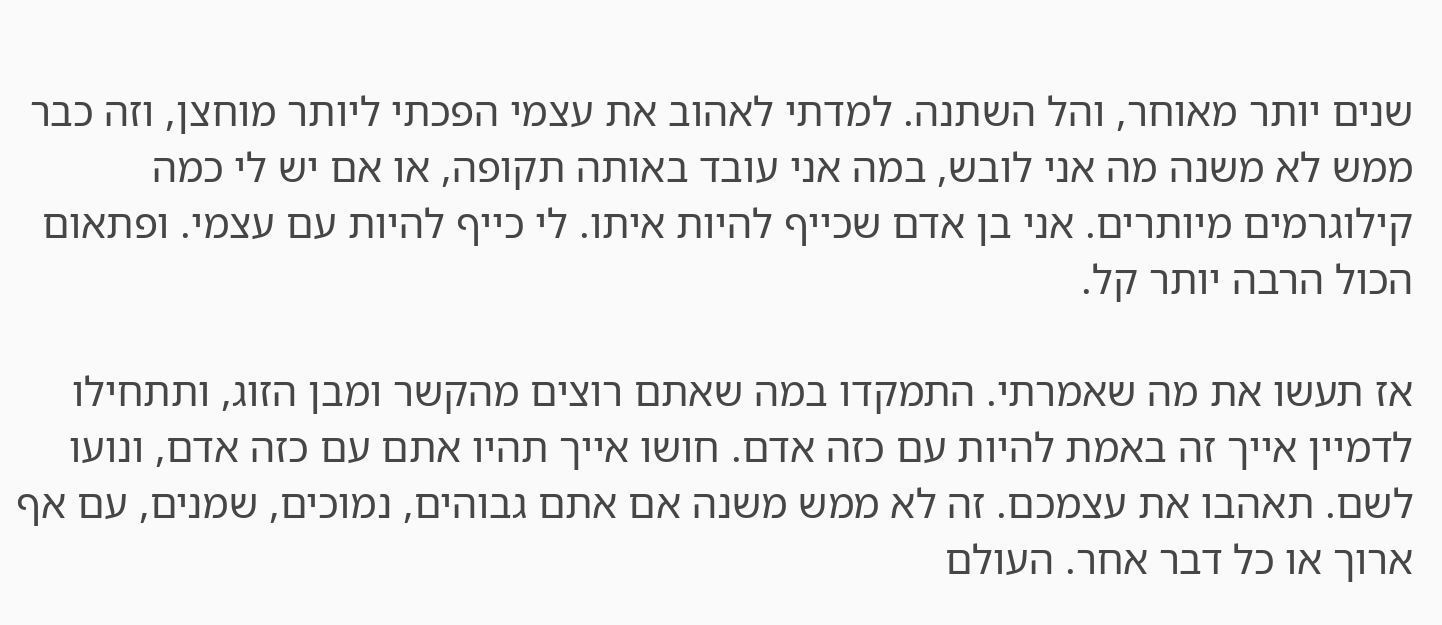שנים יותר מאוחר, והל השתנה. למדתי לאהוב את עצמי הפכתי ליותר מוחצן, וזה כבר ממש לא משנה מה אני לובש, במה אני עובד באותה תקופה, או אם יש לי כמה קילוגרמים מיותרים. אני בן אדם שכייף להיות איתו. לי כייף להיות עם עצמי. ופתאום הכול הרבה יותר קל.

אז תעשו את מה שאמרתי. התמקדו במה שאתם רוצים מהקשר ומבן הזוג, ותתחילו לדמיין אייך זה באמת להיות עם כזה אדם. חושו אייך תהיו אתם עם כזה אדם, ונועו לשם. תאהבו את עצמכם. זה לא ממש משנה אם אתם גבוהים, נמוכים, שמנים, עם אף ארוך או כל דבר אחר. העולם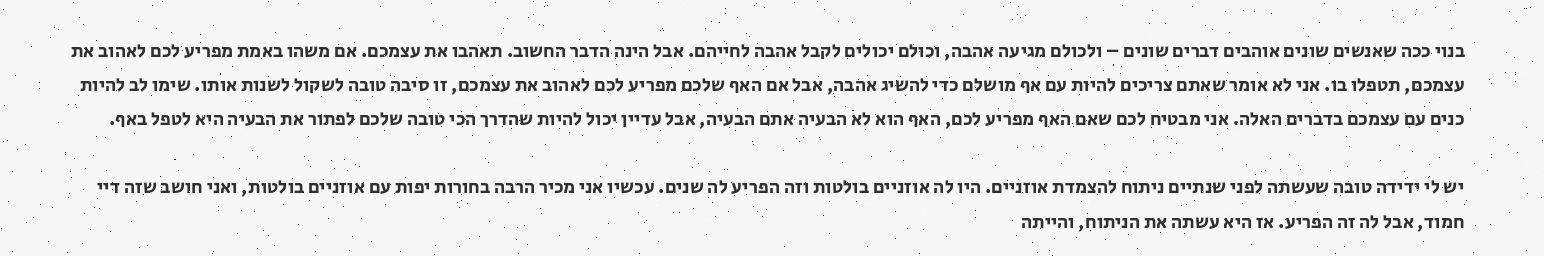בנוי ככה שאנשים שונים אוהבים דברים שונים – ולכולם מגיעה אהבה, וכולם יכולים לקבל אהבה לחייהם. אבל הינה הדבר החשוב. תאהבו את עצמכם. אם משהו באמת מפריע לכם לאהוב את עצמכם, תטפלו בו. אני לא אומר שאתם צריכים להיות עם אף מושלם כדי להשיג אהבה, אבל אם האף שלכם מפריע לכם לאהוב את עצמכם, זו סיבה טובה לשקול לשנות אותו. שימו לב להיות כנים עם עצמכם בדברים האלה. אני מבטיח לכם שאם האף מפריע לכם, האף הוא לא הבעיה אתם הבעיה, אבל עדיין יכול להיות שהדרך הכי טובה שלכם לפתור את הבעיה היא לטפל באף.

יש לי ידידה טובה שעשתה לפני שנתיים ניתוח להצמדת אוזניים. היו לה אוזניים בולטות וזה הפריע לה שנים. עכשיו אני מכיר הרבה בחורות יפות עם אוזניים בולטות, ואני חושב שזה דיי חמוד, אבל לה זה הפריע. אז היא עשתה את הניתוח, והייתה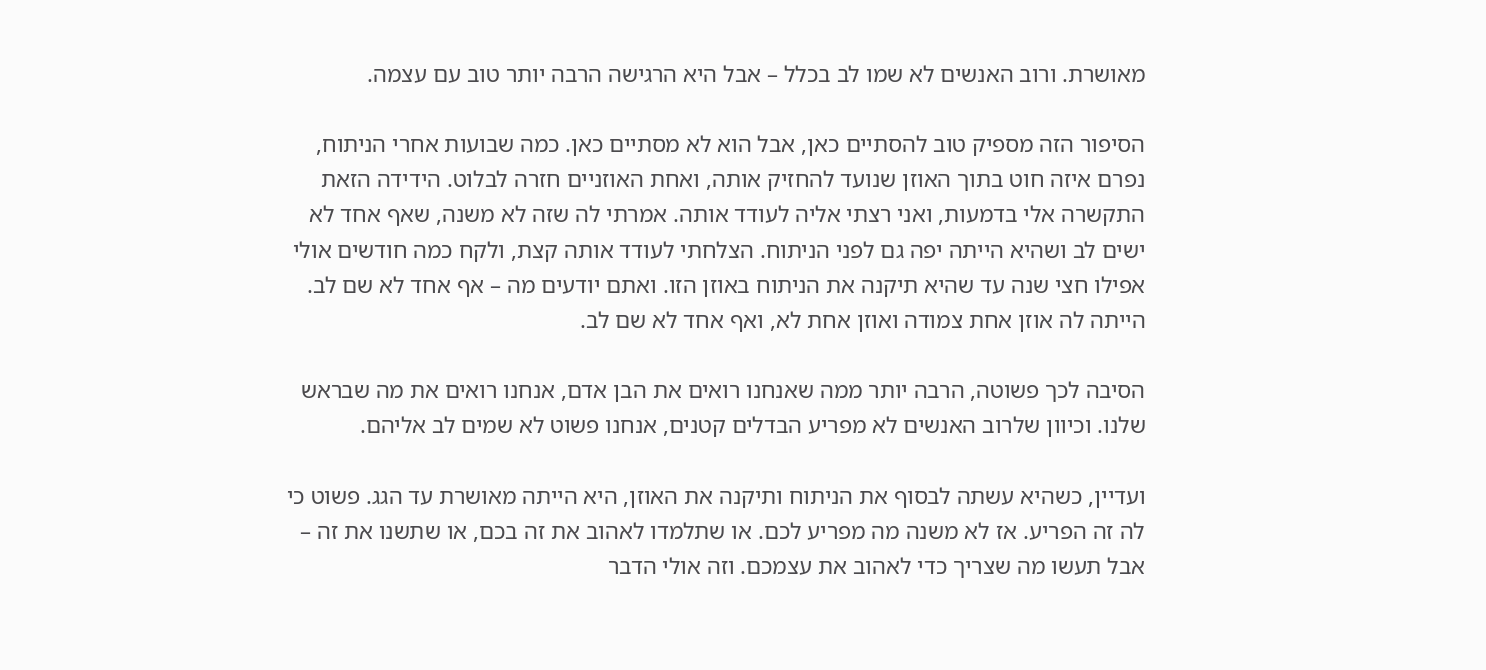מאושרת. ורוב האנשים לא שמו לב בכלל – אבל היא הרגישה הרבה יותר טוב עם עצמה.

הסיפור הזה מספיק טוב להסתיים כאן, אבל הוא לא מסתיים כאן. כמה שבועות אחרי הניתוח, נפרם איזה חוט בתוך האוזן שנועד להחזיק אותה, ואחת האוזניים חזרה לבלוט. הידידה הזאת התקשרה אלי בדמעות, ואני רצתי אליה לעודד אותה. אמרתי לה שזה לא משנה, שאף אחד לא ישים לב ושהיא הייתה יפה גם לפני הניתוח. הצלחתי לעודד אותה קצת, ולקח כמה חודשים אולי אפילו חצי שנה עד שהיא תיקנה את הניתוח באוזן הזו. ואתם יודעים מה – אף אחד לא שם לב. הייתה לה אוזן אחת צמודה ואוזן אחת לא, ואף אחד לא שם לב.

הסיבה לכך פשוטה, הרבה יותר ממה שאנחנו רואים את הבן אדם, אנחנו רואים את מה שבראש שלנו. וכיוון שלרוב האנשים לא מפריע הבדלים קטנים, אנחנו פשוט לא שמים לב אליהם.

ועדיין, כשהיא עשתה לבסוף את הניתוח ותיקנה את האוזן, היא הייתה מאושרת עד הגג. פשוט כי לה זה הפריע. אז לא משנה מה מפריע לכם. או שתלמדו לאהוב את זה בכם, או שתשנו את זה – אבל תעשו מה שצריך כדי לאהוב את עצמכם. וזה אולי הדבר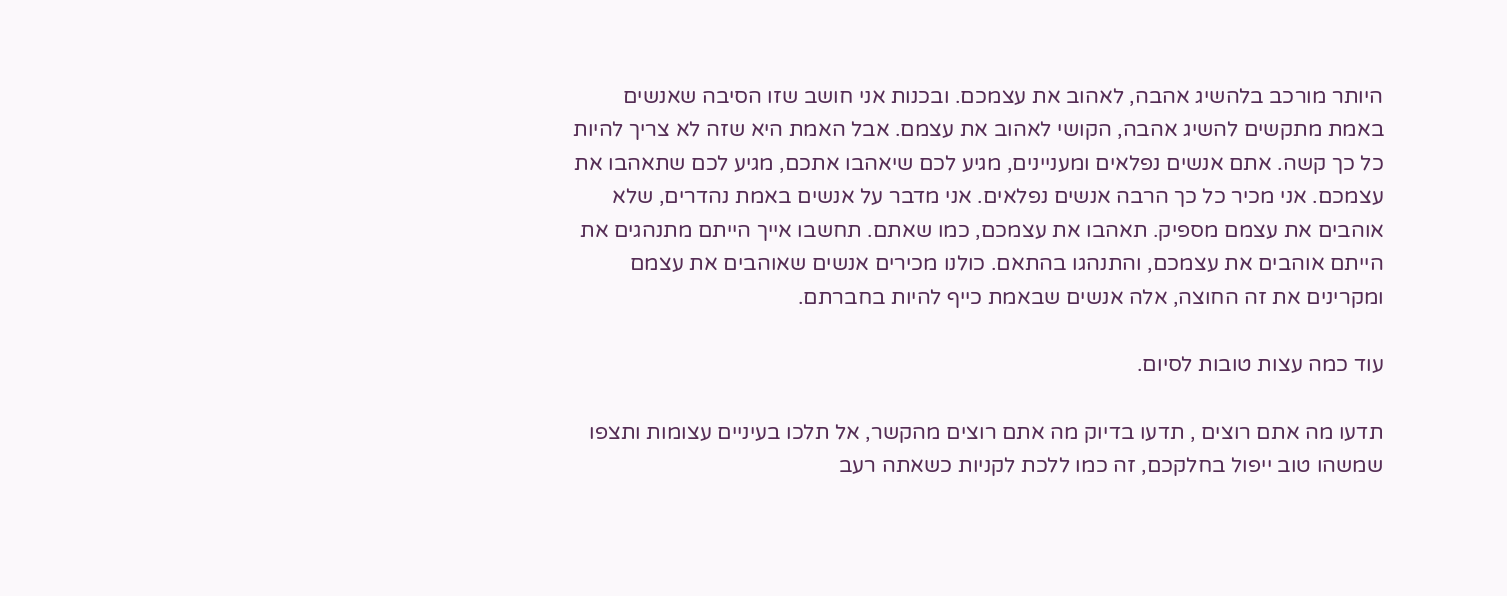היותר מורכב בלהשיג אהבה, לאהוב את עצמכם. ובכנות אני חושב שזו הסיבה שאנשים באמת מתקשים להשיג אהבה, הקושי לאהוב את עצמם. אבל האמת היא שזה לא צריך להיות כל כך קשה. אתם אנשים נפלאים ומעניינים, מגיע לכם שיאהבו אתכם, מגיע לכם שתאהבו את עצמכם. אני מכיר כל כך הרבה אנשים נפלאים. אני מדבר על אנשים באמת נהדרים, שלא אוהבים את עצמם מספיק. תאהבו את עצמכם, כמו שאתם. תחשבו אייך הייתם מתנהגים את הייתם אוהבים את עצמכם, והתנהגו בהתאם. כולנו מכירים אנשים שאוהבים את עצמם ומקרינים את זה החוצה, אלה אנשים שבאמת כייף להיות בחברתם.

עוד כמה עצות טובות לסיום.

תדעו מה אתם רוצים , תדעו בדיוק מה אתם רוצים מהקשר, אל תלכו בעיניים עצומות ותצפו שמשהו טוב ייפול בחלקכם, זה כמו ללכת לקניות כשאתה רעב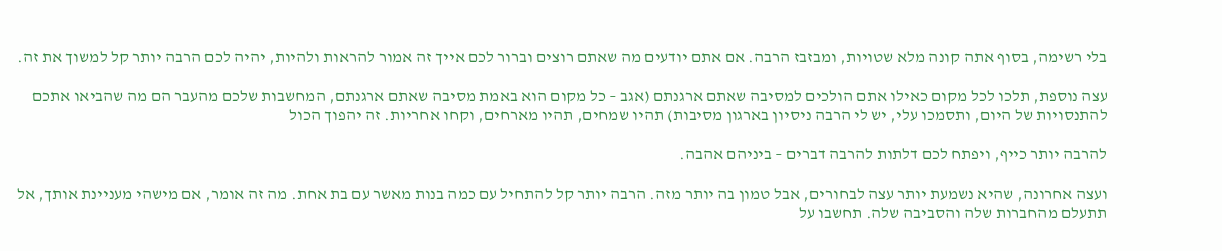בלי רשימה, בסוף אתה קונה מלא שטויות, ומבזבז הרבה. אם אתם יודעים מה שאתם רוצים וברור לכם אייך זה אמור להראות ולהיות, יהיה לכם הרבה יותר קל למשוך את זה.

עצה נוספת, תלכו לכל מקום כאילו אתם הולכים למסיבה שאתם ארגנתם (אגב – כל מקום הוא באמת מסיבה שאתם ארגנתם, המחשבות שלכם מהעבר הם מה שהביאו אתכם להתנסויות של היום, ותסמכו עלי, יש לי הרבה ניסיון בארגון מסיבות) תהיו שמחים, תהיו מארחים, וקחו אחריות. זה יהפוך הכול

להרבה יותר כייף, ויפתח לכם דלתות להרבה דברים – ביניהם אהבה.

ועצה אחרונה, שהיא נשמעת יותר עצה לבחורים, אבל טמון בה יותר מזה. הרבה יותר קל להתחיל עם כמה בנות מאשר עם בת אחת. מה זה אומר, אם מישהי מעניינת אותך, אל תתעלם מהחברות שלה והסביבה שלה. תחשבו על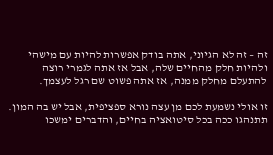זה – זה לא הגיוני, אתה בודק אפשרות להיות עם מישהי ולהיות חלק מהחיים שלה, אבל אז אתה לגמרי רוצה להתעלם מחלק ממנה, אז אתה פשוט שם רגל לעצמך.

זו אולי נשמעת לכם מן עצה נורא ספציפית, אבל יש בה המון. תתנהגו ככה בכל סיטואציה בחיים, והדברים ימשכו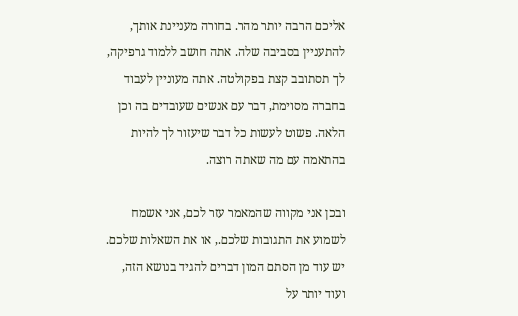אליכם הרבה יותר מהר. בחורה מעניינת אותך, להתעניין בסביבה שלה. אתה חושב ללמוד גרפיקה, לך תסתובב קצת בפקולטה. אתה מעוניין לעבוד בחברה מסוימת, דבר עם אנשים שעובדים בה וכן הלאה. פשוט לעשות כל דבר שיעזור לך להיות בהתאמה עם מה שאתה רוצה.

ובכן אני מקווה שהמאמר עזר לכם, אני אשמח לשמוע את התגובות שלכם., או את השאלות שלכם. יש עוד מן הסתם המון דברים להגיד בנושא הזה, ועוד יותר על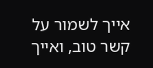אייך לשמור על קשר טוב, ואייך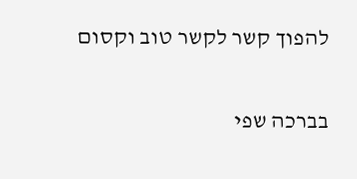להפוך קשר לקשר טוב וקסום

בברכה שפי